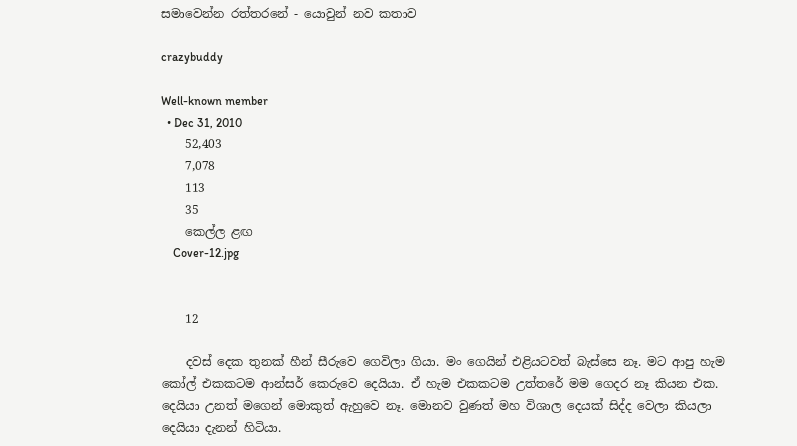සමාවෙන්න රත්තරනේ - යොවුන් නව කතාව

crazybuddy

Well-known member
  • Dec 31, 2010
    52,403
    7,078
    113
    35
    කෙල්ල ළඟ
    Cover-12.jpg


    12

    දවස් දෙක තුනක් හීන් සීරුවෙ ගෙවිලා ගියා. මං ගෙයින් එළියටවත් බැස්සෙ නෑ. මට ආපු හැම කෝල් එකකටම ආන්සර් කෙරුවෙ දෙයියා. ඒ හැම එකකටම උත්තරේ මම ගෙදර නෑ කියන එක. දෙයියා උනත් මගෙන් මොකුත් ඇහුවෙ නෑ. මොනව වුණත් මහ විශාල දෙයක් සිද්ද වෙලා කියලා දෙයියා දැනන් හිටියා.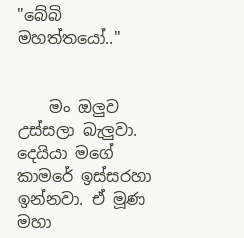"බේබි මහත්තයෝ.."


    මං ඔලුව උස්සලා බැලුවා. දෙයියා මගේ කාමරේ ඉස්සරහා ඉන්නවා. ඒ මූණ මහා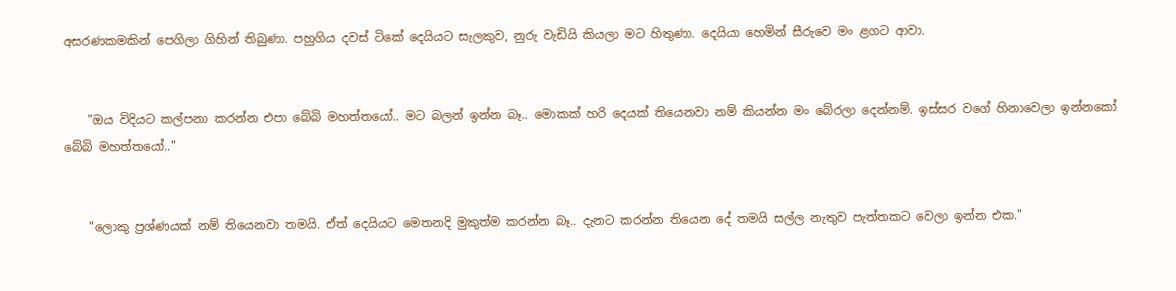අසරණකමකින් පෙගිලා ගිහින් තිබුණා. පහුගිය දවස් ටිකේ දෙයියට සැලකුව, නුරු වැඩියි කියලා මට හිතුණා. දෙයියා හෙමින් සීරුවෙ මං ළගට ආවා.


    "ඔය විදියට කල්පනා කරන්න එපා බේබි මහත්තයෝ.. මට බලන් ඉන්න බෑ.. මොකක් හරි දෙයක් තියෙනවා නම් කියන්න මං බේරලා දෙන්නම්. ඉස්සර වගේ හිනාවෙලා ඉන්නකෝ බේබි මහත්තයෝ.."


    "ලොකු ප්‍රශ්ණයක් නම් තියෙනවා තමයි. ඒත් දෙයියට මෙතනදි මුකුත්ම කරන්න බෑ.. දැනට කරන්න තියෙන දේ තමයි සල්ල නැතුව පැත්තකට වෙලා ඉන්න එක."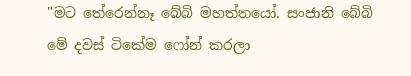"මට තේරෙන්නෑ බේබි මහත්තයෝ. සංජානි බේබි මේ දවස් ටිකේම ෆෝන් කරලා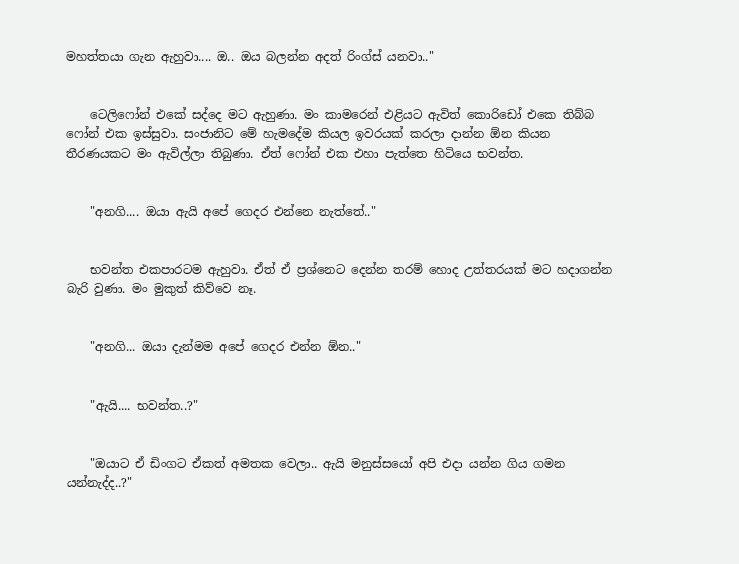මහත්තයා ගැන ඇහුවා.... ඔ.. ඔය බලන්න අදත් රිංග්ස් යනවා.."


    ටෙලිෆෝන් එකේ සද්දෙ මට ඇහුණා. මං කාමරෙන් එළියට ඇවිත් කොරිඩෝ එකෙ තිබ්බ ෆෝන් එක ඉස්සුවා. සංජානිට මේ හැමදේම කියල ඉවරයක් කරලා දාන්න ඕන කියන තීරණයකට මං ඇවිල්ලා තිබුණා. ඒත් ෆෝන් එක එහා පැත්තෙ හිටියෙ භවන්ත.


    "අනගි.... ඔයා ඇයි අපේ ගෙදර එන්නෙ නැත්තේ.."


    භවන්ත එකපාරටම ඇහුවා. ඒත් ඒ ප්‍රශ්නෙට දෙන්න තරම් හොද උත්තරයක් මට හදාගන්න බැරි වුණා. මං මුකුත් කිව්වෙ නෑ.


    "අනගි... ඔයා දැන්මම අපේ ගෙදර එන්න ඕන.."


    "ඇයි.... භවන්ත..?"


    "ඔයාට ඒ ඩිංගට ඒකත් අමතක වෙලා.. ඇයි මනුස්සයෝ අපි එදා යන්න ගිය ගමන යන්නැද්ද..?"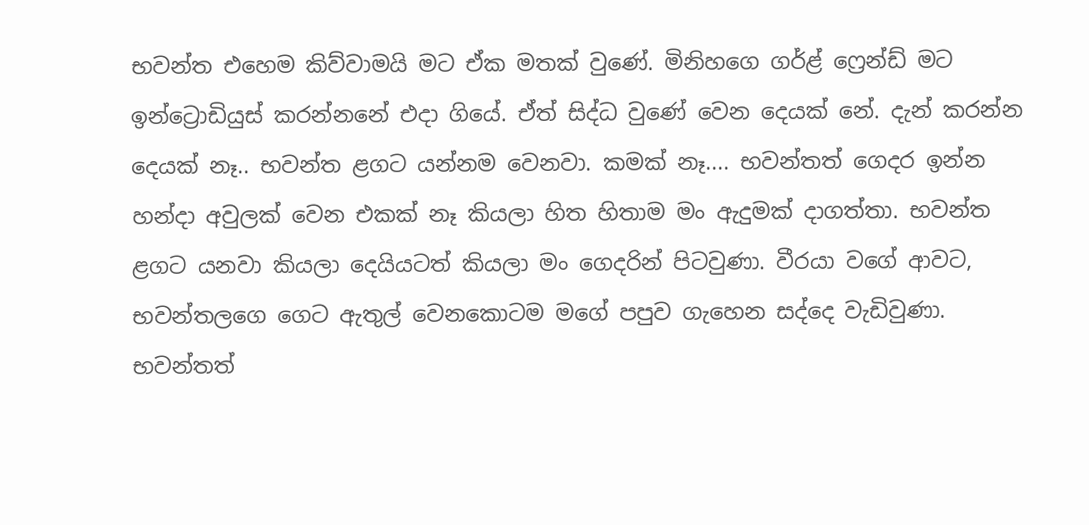භවන්ත එහෙම කිව්වාමයි මට ඒක මතක් වුණේ. මිනිහගෙ ගර්ළ් ෆ්‍රෙන්ඩ් මට ඉන්ට්‍රොඩියුස් කරන්නනේ එදා ගියේ. ඒත් සිද්ධ වුණේ වෙන දෙයක් නේ. දැන් කරන්න දෙයක් නෑ.. භවන්ත ළගට යන්නම වෙනවා. කමක් නෑ.... භවන්තත් ගෙදර ඉන්න හන්දා අවුලක් වෙන එකක් නෑ කියලා හිත හිතාම මං ඇදුමක් දාගත්තා. භවන්ත ළගට යනවා කියලා දෙයියටත් කියලා මං ගෙදරින් පිටවුණා. වීරයා වගේ ආවට, භවන්තලගෙ ගෙට ඇතුල් වෙනකොටම මගේ පපුව ගැහෙන සද්දෙ වැඩිවුණා. භවන්තත්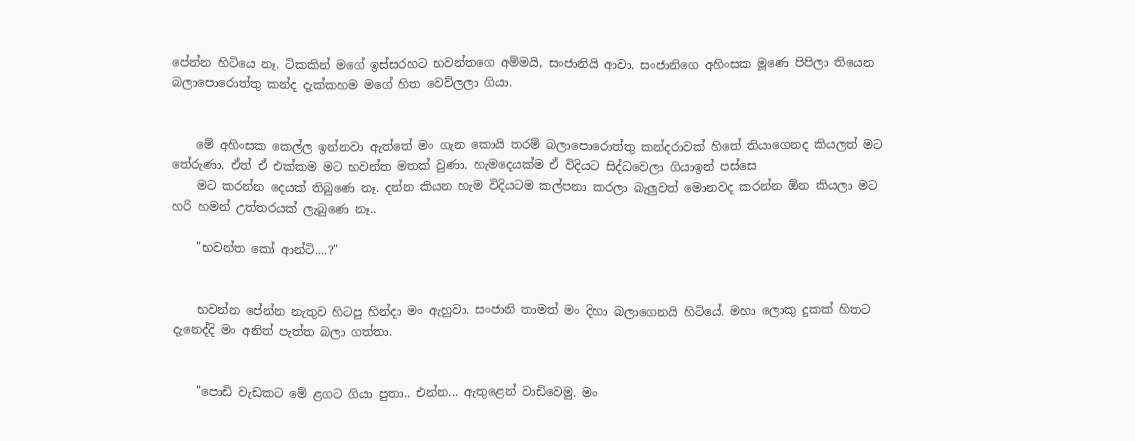පේන්න හිටියෙ නෑ. ටිකකින් මගේ ඉස්සරහට භවන්තගෙ අම්මයි, සංජානියි ආවා. සංජානිගෙ අහිංසක මූණෙ පිපිලා තියෙන බලාපොරොත්තු කන්ද දැක්කහම මගේ හිත වෙව්ලලා ගියා.


    මේ අහිංසක කෙල්ල ඉන්නවා ඇත්තේ මං ගැන කොයි තරම් බලාපොරොත්තු කන්දරාවක් හිතේ තියාගෙනද කියලත් මට තේරුණා. ඒත් ඒ එක්කම මට භවන්ත මතක් වුණා. හැමදෙයක්ම ඒ විදියට සිද්ධවෙලා ගියාඉන් පස්සෙ
    මට කරන්න දෙයක් තිබුණෙ නෑ. දන්න කියන හැම විදියටම කල්පනා කරලා බැලුවත් මොනවද කරන්න ඕන කියලා මට හරි හමන් උත්තරයක් ලැබුණෙ නෑ..

    "භවන්ත කෝ ආන්ටි....?"


    භවන්න පේන්න නැතුව හිටපු හින්දා මං ඇහුවා. සංජානි තාමත් මං දිහා බලාගෙනයි හිටියේ. මහා ලොකු දුකක් හිතට දැනෙද්දි මං අනිත් පැත්ත බලා ගත්තා.


    "පොඩි වැඩකට මේ ළගට ගියා පුතා.. එන්න... ඇතුළෙන් වාඩිවෙමු. මං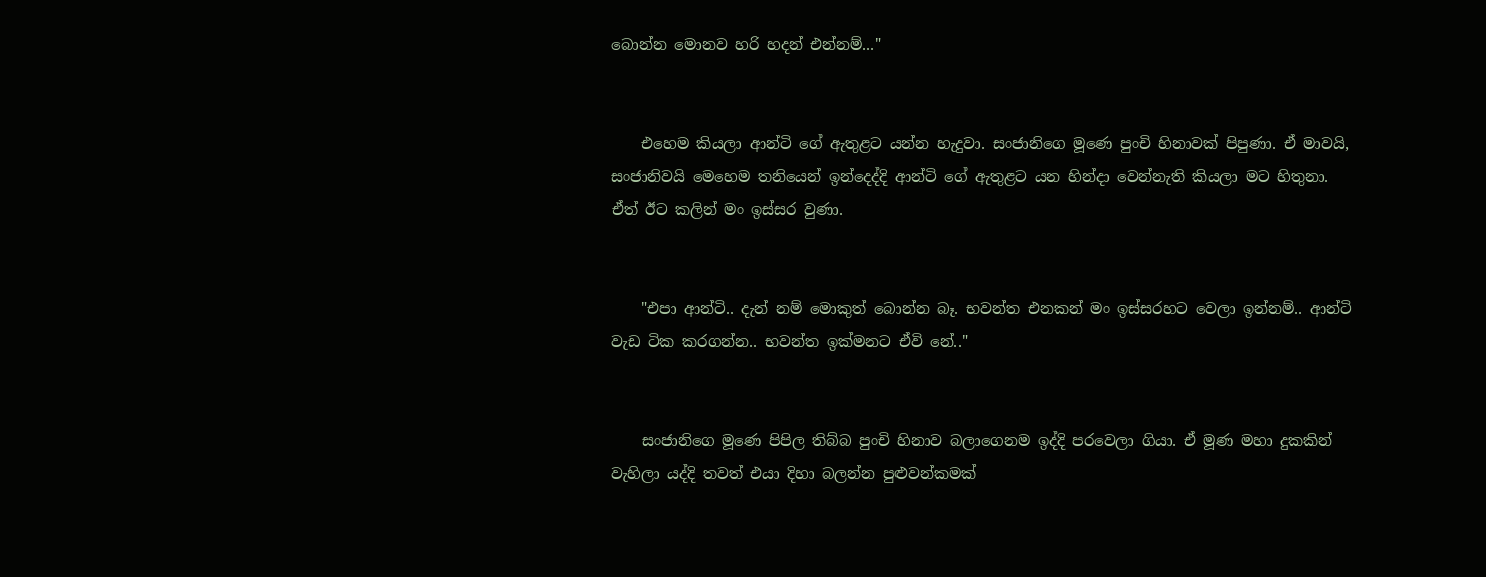බොන්න මොනව හරි හදන් එන්නම්..."


    එහෙම කියලා ආන්ටි ගේ ඇතුළට යන්න හැදුවා. සංජානිගෙ මූණෙ පුංචි හිනාවක් පිපුණා. ඒ මාවයි, සංජානිවයි මෙහෙම තනියෙන් ඉන්දෙද්දි ආන්ටි ගේ ඇතුළට යන හින්දා වෙන්නැති කියලා මට හිතුනා. ඒත් ඊට කලින් මං ඉස්සර වුණා.


    "එපා ආන්ටි.. දැන් නම් මොකුත් බොන්න බෑ. භවන්ත එනකන් මං ඉස්සරහට වෙලා ඉන්නම්.. ආන්ටි වැඩ ටික කරගන්න.. භවන්ත ඉක්මනට ඒවි නේ.."


    සංජානිගෙ මූණෙ පිපිල තිබ්බ පුංචි හිනාව බලාගෙනම ඉද්දි පරවෙලා ගියා. ඒ මූණ මහා දුකකින් වැහිලා යද්දි තවත් එයා දිහා බලන්න පුළුවන්කමක්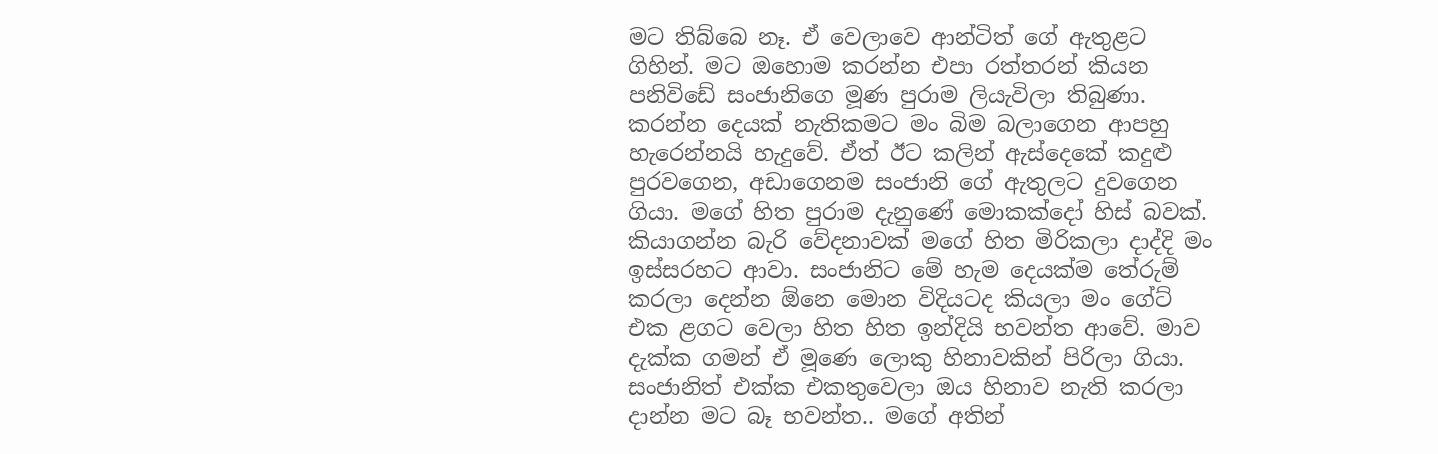මට තිබ්බෙ නෑ. ඒ වෙලාවෙ ආන්ටිත් ගේ ඇතුළට ගිහින්. මට ඔහොම කරන්න එපා රත්තරන් කියන පනිවිඩේ සංජානිගෙ මූණ පුරාම ලියැවිලා තිබුණා. කරන්න දෙයක් නැතිකමට මං බිම බලාගෙන ආපහු හැරෙන්නයි හැදුවේ. ඒත් ඊට කලින් ඇස්දෙකේ කදුළු පුරවගෙන, අඩාගෙනම සංජානි ගේ ඇතුලට දුවගෙන ගියා. මගේ හිත පුරාම දැනුණේ මොකක්දෝ හිස් බවක්. කියාගන්න බැරි වේදනාවක් මගේ හිත මිරිකලා දාද්දි මං ඉස්සරහට ආවා. සංජානිට මේ හැම දෙයක්ම තේරුම් කරලා දෙන්න ඕනෙ මොන විදියටද කියලා මං ගේට් එක ළගට වෙලා හිත හිත ඉන්දියි භවන්ත ආවේ. මාව දැක්ක ගමන් ඒ මූණෙ ලොකු හිනාවකින් පිරිලා ගියා. සංජානිත් එක්ක එකතුවෙලා ඔය හිනාව නැති කරලා දාන්න මට බෑ භවන්ත.. මගේ අතින්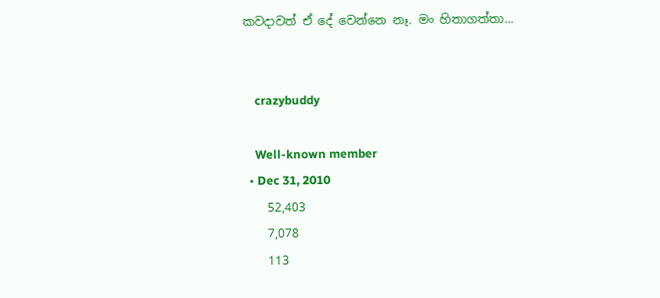කවදාවත් ඒ දේ වෙන්නෙ නෑ. මං හිතාගත්තා...


    crazybuddy

    Well-known member
  • Dec 31, 2010
    52,403
    7,078
    113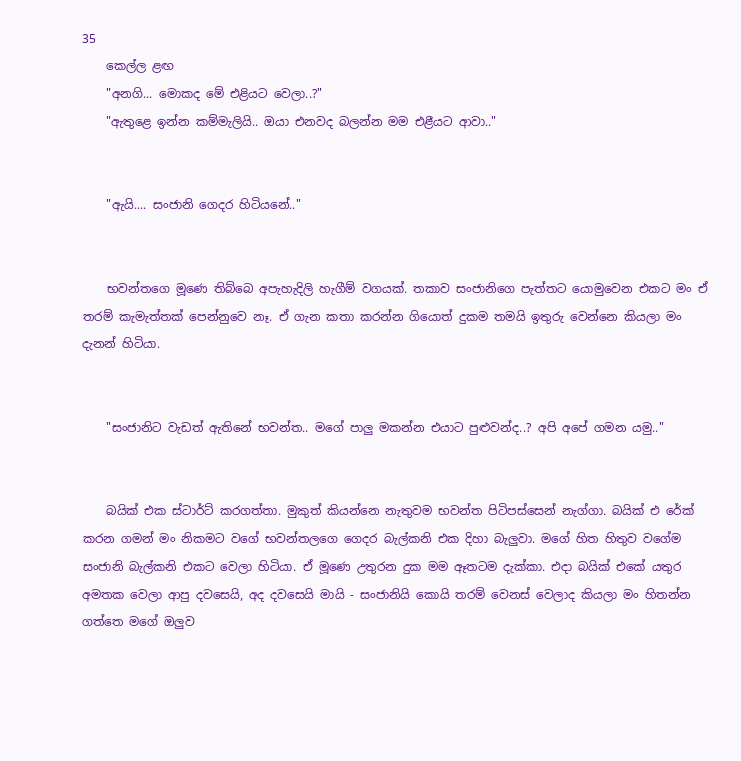35
    කෙල්ල ළඟ
    "අනගි... මොකද මේ එළියට වෙලා..?"
    "ඇතුළෙ ඉන්න කම්මැලියි.. ඔයා එනවද බලන්න මම එළීයට ආවා.."


    "ඇයි.... සංජානි ගෙදර හිටියනේ.."


    භවන්තගෙ මූණෙ තිබ්බෙ අපැහැදිලි හැගීම් වගයක්. තකාව සංජානිගෙ පැත්තට යොමුවෙන එකට මං ඒ තරම් කැමැත්තක් පෙන්නුවෙ නෑ. ඒ ගැන කතා කරන්න ගියොත් දුකම තමයි ඉතුරු වෙන්නෙ කියලා මං දැනන් හිටියා.


    "සංජානිට වැඩත් ඇතිනේ භවන්ත.. මගේ පාලු මකන්න එයාට පුළුවන්ද..? අපි අපේ ගමන යමු.."


    බයික් එක ස්ටාර්ට් කරගත්තා. මුකුත් කියන්නෙ නැතුවම භවන්ත පිටිපස්සෙන් නැග්ගා. බයික් එ රේක් කරන ගමන් මං නිකමට වගේ භවන්තලගෙ ගෙදර බැල්කනි එක දිහා බැලුවා. මගේ හිත හිතුව වගේම සංජානි බැල්කනි එකට වෙලා හිටියා. ඒ මූණෙ උතුරන දුක මම ඈතටම දැක්කා. එදා බයික් එකේ යතුර අමතක වෙලා ආපු දවසෙයි, අද දවසෙයි මායි - සංජානියි කොයි තරම් වෙනස් වෙලාද කියලා මං හිතන්න ගත්තෙ මගේ ඔලුව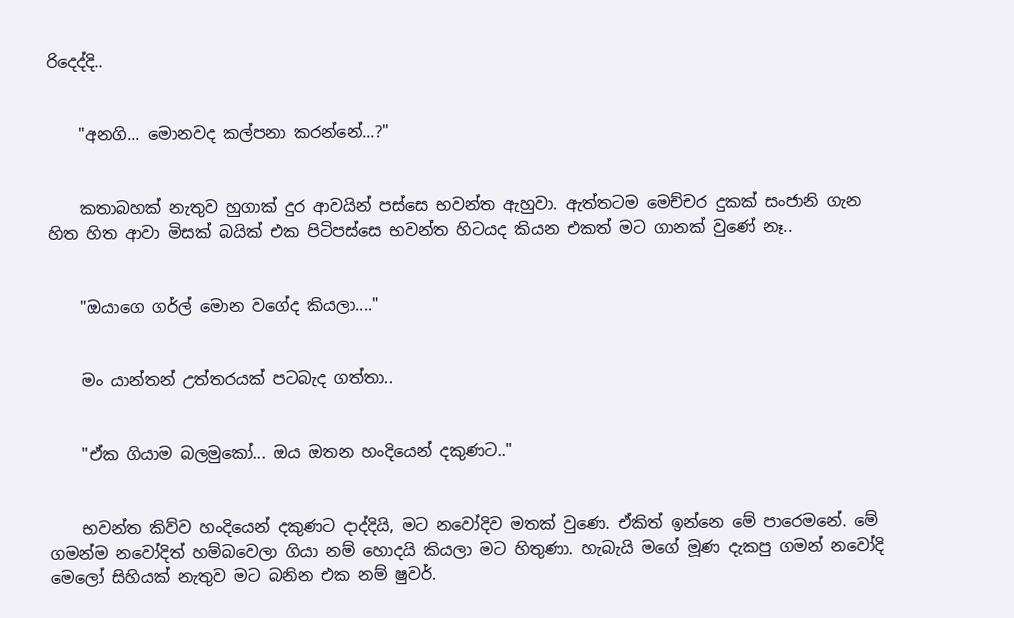රිදෙද්දි..


    "අනගි... මොනවද කල්පනා කරන්නේ...?"


    කතාබහක් නැතුව හුගාක් දුර ආවයින් පස්සෙ භවන්ත ඇහුවා. ඇත්තටම මෙච්චර දුකක් සංජානි ගැන හිත හිත ආවා මිසක් බයික් එක පිටිපස්සෙ භවන්ත හිටයද කියන එකත් මට ගානක් වුණේ නෑ..


    "ඔයාගෙ ගර්ල් මොන වගේද කියලා...."


    මං යාන්තන් උත්තරයක් පටබැද ගත්තා..


    "ඒක ගියාම බලමුකෝ... ඔය ඔතන හංදියෙන් දකුණට.."


    භවන්ත කිව්ව හංදියෙන් දකුණට දාද්දියි, මට නවෝදිව මතක් වුණෙ. ඒකිත් ඉන්නෙ මේ පාරෙමනේ. මේ ගමන්ම නවෝදිත් හම්බවෙලා ගියා නම් හොදයි කියලා මට හිතුණා. හැබැයි මගේ මූණ දැකපු ගමන් නවෝදි මෙලෝ සිහියක් නැතුව මට බනින එක නම් ෂුවර්.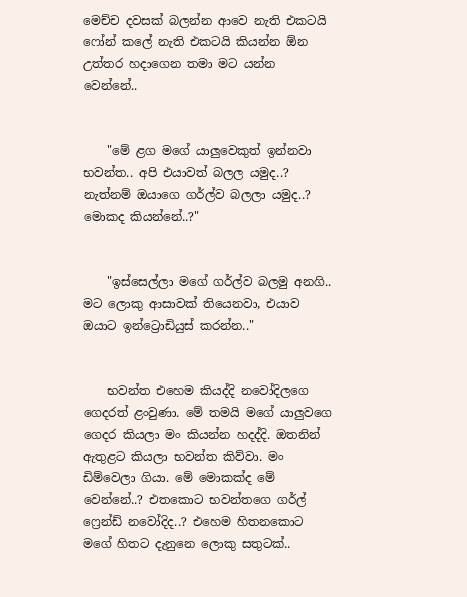මෙච්ච දවසක් බලන්න ආවෙ නැති එකටයි ෆෝන් කලේ නැති එකටයි කියන්න ඕන උත්තර හදාගෙන තමා මට යන්න වෙන්නේ..


    "මේ ළග මගේ යාලුවෙකුත් ඉන්නවා භවන්ත.. අපි එයාවත් බලල යමුද..? නැත්නම් ඔයාගෙ ගර්ල්ව බලලා යමුද..? මොකද කියන්නේ..?"


    "ඉස්සෙල්ලා මගේ ගර්ල්ව බලමු අනගි.. මට ලොකු ආසාවක් තියෙනවා, එයාව ඔයාට ඉන්ට්‍රොඩියුස් කරන්න.."


    භවන්ත එහෙම කියද්දි නවෝදිලගෙ ගෙදරත් ළංවුණා. මේ තමයි මගේ යාලුවගෙ ගෙදර කියලා මං කියන්න හදද්දි. ඔතනින් ඇතුළට කියලා භවන්ත කිව්වා. මං ඩිම්වෙලා ගියා. මේ මොකක්ද මේ වෙන්නේ..? එතකොට භවන්තගෙ ගර්ල් ෆ්‍රෙන්ඩ් නවෝදිද..? එහෙම හිතනකොට මගේ හිතට දැනුනෙ ලොකු සතුටක්..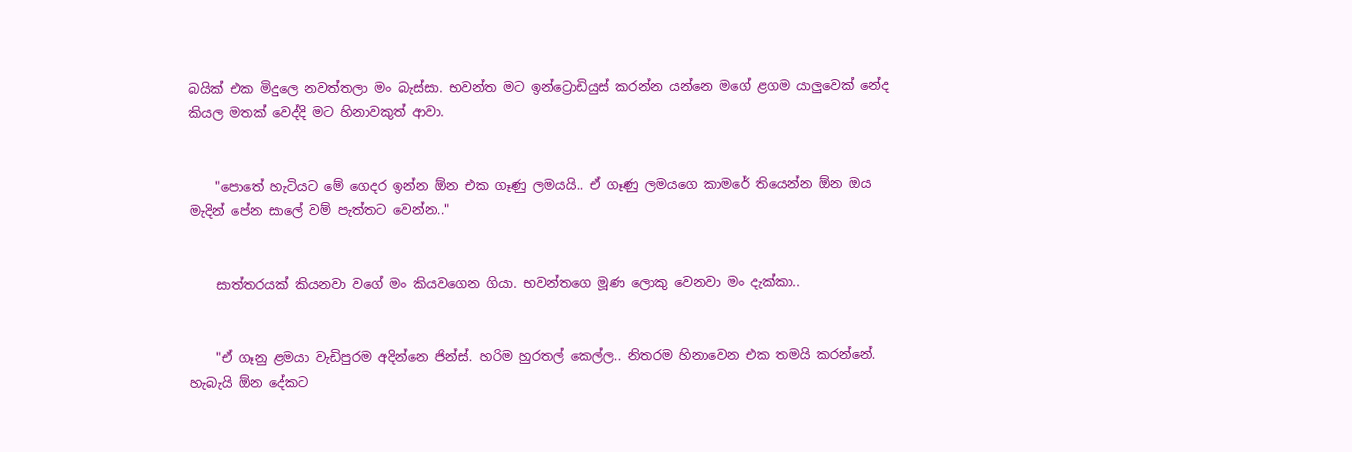බයික් එක මිදුලෙ නවත්තලා මං බැස්සා. භවන්ත මට ඉන්ට්‍රොඩියුස් කරන්න යන්නෙ මගේ ළගම යාලුවෙක් නේද කියල මතක් වෙද්දි මට හිනාවකුත් ආවා.


    "පොතේ හැටියට මේ ගෙදර ඉන්න ඕන එක ගෑණු ලමයයි.. ඒ ගෑණු ලමයගෙ කාමරේ තියෙන්න ඕන ඔය මැදින් පේන සාලේ වම් පැත්තට වෙන්න.."


    සාත්තරයක් කියනවා වගේ මං කියවගෙන ගියා. භවන්තගෙ මූණ ලොකු වෙනවා මං දැක්කා..


    "ඒ ගෑනු ළමයා වැඩිපුරම අදින්නෙ ජින්ස්. හරිම හුරතල් කෙල්ල.. නිතරම හිනාවෙන එක තමයි කරන්නේ. හැබැයි ඕන දේකට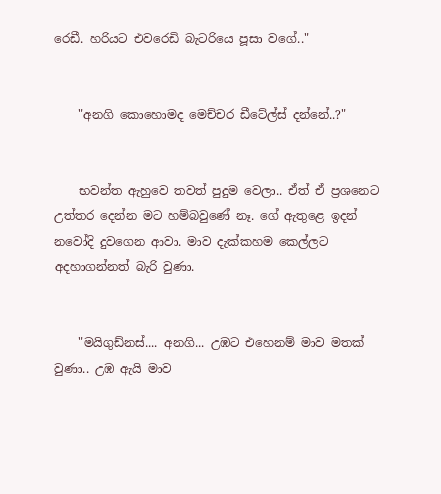රෙඩී. හරියට එවරෙඩි බැටරියෙ පූසා වගේ.."


    "අනගි කොහොමද මෙච්චර ඩීටේල්ස් දන්නේ..?"


    භවන්ත ඇහුවෙ තවත් පුදුම වෙලා.. ඒත් ඒ ප්‍රශනෙට උත්තර දෙන්න මට හම්බවුණේ නෑ. ගේ ඇතුළෙ ඉදන් නවෝදි දුවගෙන ආවා. මාව දැක්කහම කෙල්ලට අදහාගන්නත් බැරි වුණා.


    "මයිගුඩ්නස්.... අනගි... උඹට එහෙනම් මාව මතක් වුණා.. උඹ ඇයි මාව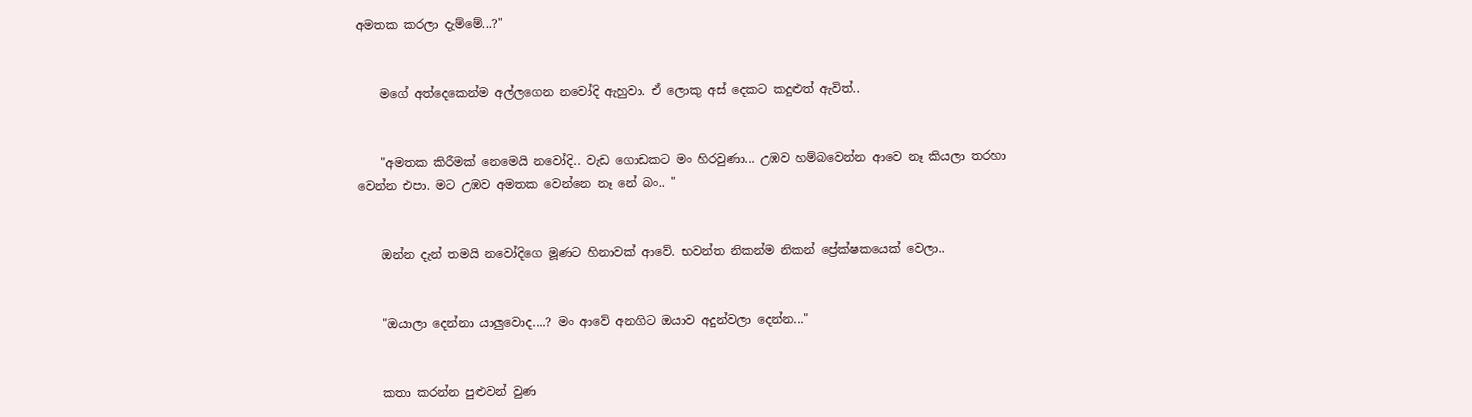අමතක කරලා දැම්මේ...?"


    මගේ අත්දෙකෙන්ම අල්ලගෙන නවෝදි ඇහුවා. ඒ ලොකු අස් දෙකට කදුළුත් ඇවිත්..


    "අමතක කිරීමක් නෙමෙයි නවෝදි.. වැඩ ගොඩකට මං හිරවුණා... උඹව හම්බවෙන්න ආවෙ නෑ කියලා තරහා වෙන්න එපා. මට උඹව අමතක වෙන්නෙ නෑ නේ බං.. "


    ඔන්න දැන් තමයි නවෝදිගෙ මූණට හිනාවක් ආවේ. භවන්ත නිකන්ම නිකන් ප්‍රේක්ෂකයෙක් වෙලා..


    "ඔයාලා දෙන්නා යාලුවොද....? මං ආවේ අනගිට ඔයාව අදුන්වලා දෙන්න..."


    කතා කරන්න පුළුවන් වුණ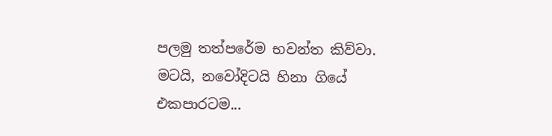පලමු තත්පරේම භවන්ත කිව්වා. මටයි, නවෝදිටයි හිනා ගියේ එකපාරටම...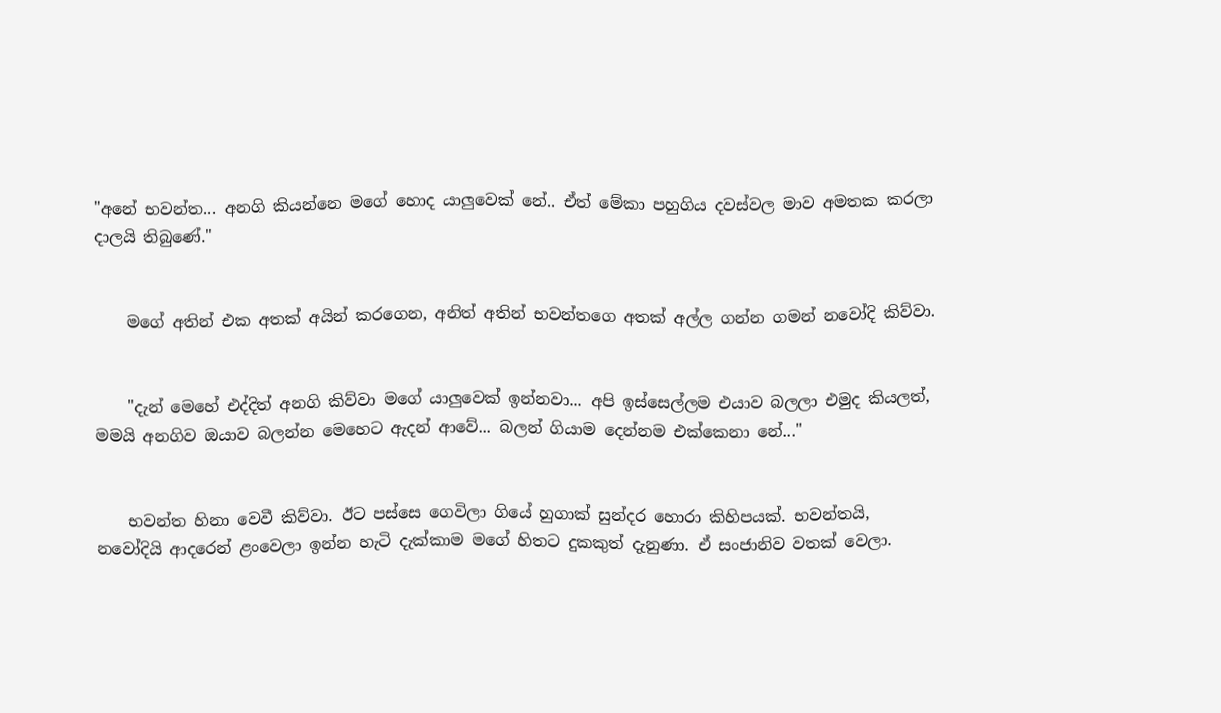"අනේ භවන්ත... අනගි කියන්නෙ මගේ හොද යාලුවෙක් නේ.. ඒත් මේකා පහුගිය දවස්වල මාව අමතක කරලා දාලයි තිබුණේ."


    මගේ අතින් එක අතක් අයින් කරගෙන, අනිත් අතින් භවන්තගෙ අතක් අල්ල ගන්න ගමන් නවෝදි කිව්වා.


    "දැන් මෙහේ එද්දිත් අනගි කිව්වා මගේ යාලුවෙක් ඉන්නවා... අපි ඉස්සෙල්ලම එයාව බලලා එමුද කියලත්, මමයි අනගිව ඔයාව බලන්න මෙහෙට ඇදන් ආවේ... බලන් ගියාම දෙන්නම එක්කෙනා නේ..."


    භවන්ත හිනා වෙවී කිව්වා. ඊට පස්සෙ ගෙවිලා ගියේ හුගාක් සුන්දර හොරා කිහිපයක්. භවන්තයි, නවෝදියි ආදරෙන් ළංවෙලා ඉන්න හැටි දැක්කාම මගේ හිතට දුකකුත් දැනුණා. ඒ සංජානිව වතක් වෙලා.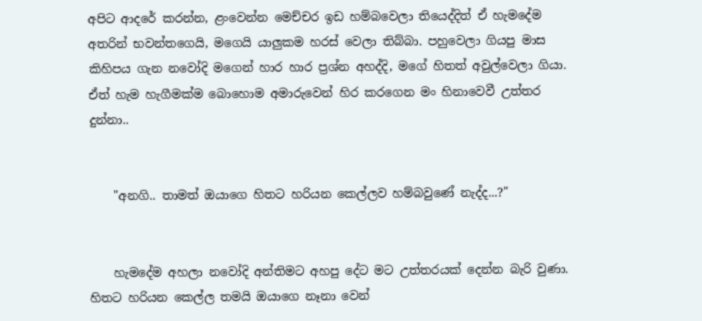අපිට ආදරේ කරන්න, ළංවෙන්න මෙච්චර ඉඩ හම්බවෙලා තියෙද්දිත් ඒ හැමදේම අතරින් භවන්තගෙයි, මගෙයි යාලුකම හරස් වෙලා තිබ්බා. පහුවෙලා ගියපු මාස කිහිපය ගැන නවෝදි මගෙන් හාර හාර ප්‍රශ්න අහද්දි, මගේ හිතත් අවුල්වෙලා ගියා. ඒත් හැම හැගීමක්ම බොහොම අමාරුවෙන් හිර කරගෙන මං හිනාවෙවී උත්තර දුන්නා..


    "අනගි.. තාමත් ඔයාගෙ හිතට හරියන කෙල්ලව හම්බවුණේ නැද්ද...?"


    හැමදේම අහලා නවෝදි අන්තිමට අහපු දේට මට උත්තරයක් දෙන්න බැරි වුණා. හිතට හරියන කෙල්ල තමයි ඔයාගෙ නෑනා වෙන්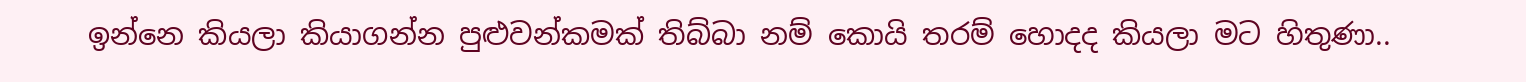ඉන්නෙ කියලා කියාගන්න පුළුවන්කමක් තිබ්බා නම් කොයි තරම් හොදද කියලා මට හිතුණා..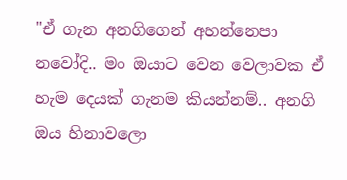"ඒ ගැන අනගිගෙන් අහන්නෙපා නවෝදි.. මං ඔයාට වෙන වෙලාවක ඒ හැම දෙයක් ගැනම කියන්නම්.. අනගි ඔය හිනාවලො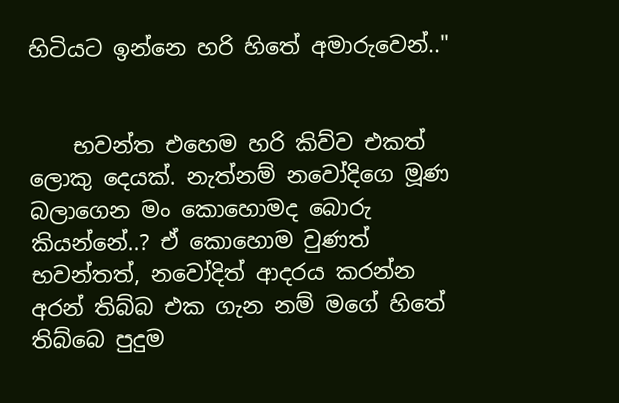හිටියට ඉන්නෙ හරි හිතේ අමාරුවෙන්.."


    භවන්ත එහෙම හරි කිව්ව එකත් ලොකු දෙයක්. නැත්නම් නවෝදිගෙ මූණ බලාගෙන මං කොහොමද බොරු කියන්නේ..? ඒ කොහොම වුණත් භවන්තත්, නවෝදිත් ආදරය කරන්න අරන් තිබ්බ එක ගැන නම් මගේ හිතේ තිබ්බෙ පුදුම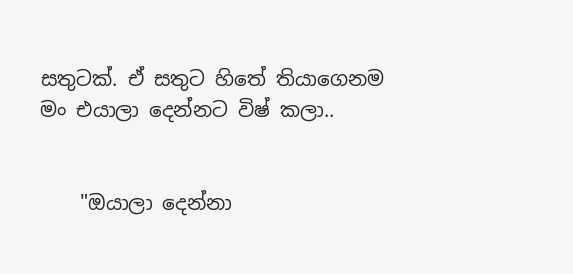සතුටක්. ඒ සතුට හිතේ තියාගෙනම මං එයාලා දෙන්නට විෂ් කලා..


    "ඔයාලා දෙන්නා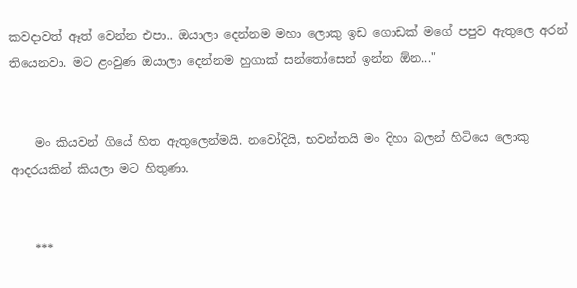කවදාවත් ඈත් වෙන්න එපා.. ඔයාලා දෙන්නම මහා ලොකු ඉඩ ගොඩක් මගේ පපුව ඇතුලෙ අරන් තියෙනවා. මට ළංවුණ ඔයාලා දෙන්නම හුගාක් සන්තෝසෙන් ඉන්න ඕන..."


    මං කියවන් ගියේ හිත ඇතුලෙන්මයි. නවෝදියි, භවන්තයි මං දිහා බලන් හිටියෙ ලොකු ආදරයකින් කියලා මට හිතුණා.


    ***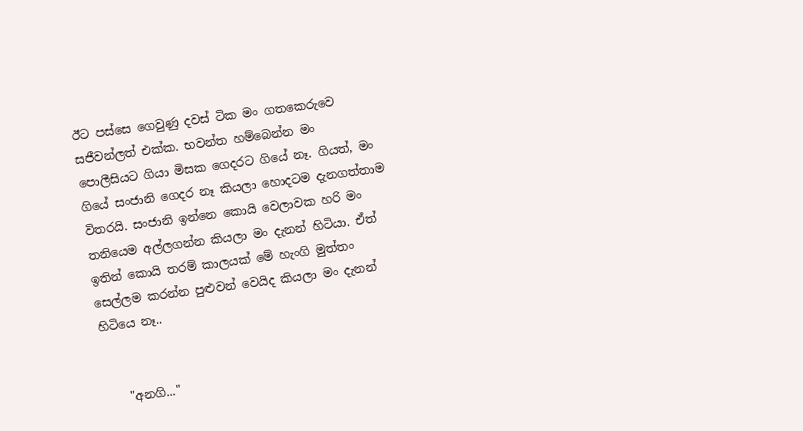ඊට පස්සෙ ගෙවුණු දවස් ටික මං ගතකෙරුවෙ සජීවන්ලත් එක්ක. භවන්ත හම්බෙන්න මං පොලීසියට ගියා මිසක ගෙදරට ගියේ නෑ. ගියත්, මං ගියේ සංජානි ගෙදර නෑ කියලා හොදටම දැනගත්තාම විතරයි. සංජානි ඉන්නෙ කොයි වෙලාවක හරි මං තනියෙම අල්ලගන්න කියලා මං දැනන් හිටියා. ඒත් ඉතින් කොයි තරම් කාලයක් මේ හැංගි මුත්තං සෙල්ලම කරන්න පුළුවන් වෙයිද කියලා මං දැනන් හිටියෙ නෑ..


    "අනගි..."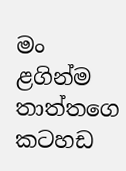මං ළගින්ම තාත්තගෙ කටහඩ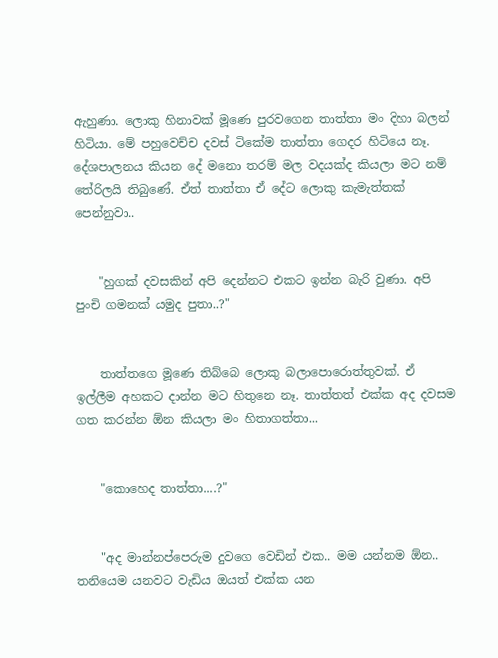ඇහුණා. ලොකු හිනාවක් මූණෙ පුරවගෙන තාත්තා මං දිහා බලන් හිටියා. මේ පහුවෙච්ච දවස් ටිකේම තාත්තා ගෙදර හිටියෙ නෑ. දේශපාලනය කියන දේ මනො තරම් මල වදයක්ද කියලා මට නම් තේරිලයි තිබුණේ. ඒත් තාත්තා ඒ දේට ලොකු කැමැත්තක් පෙන්නුවා..


    "හුගක් දවසකින් අපි දෙන්නට එකට ඉන්න බැරි වුණා. අපි පුංචි ගමනක් යමුද පුතා..?"


    තාත්තගෙ මූණෙ තිබ්බෙ ලොකු බලාපොරොත්තුවක්. ඒ ඉල්ලීම අහකට දාන්න මට හිතුනෙ නෑ. තාත්තත් එක්ක අද දවසම ගත කරන්න ඕන කියලා මං හිතාගත්තා...


    "කොහෙද තාත්තා....?"


    "අද මාන්නප්පෙරුම දුවගෙ වෙඩින් එක.. මම යන්නම ඕන.. තනියෙම යනවට වැඩිය ඔයත් එක්ක යන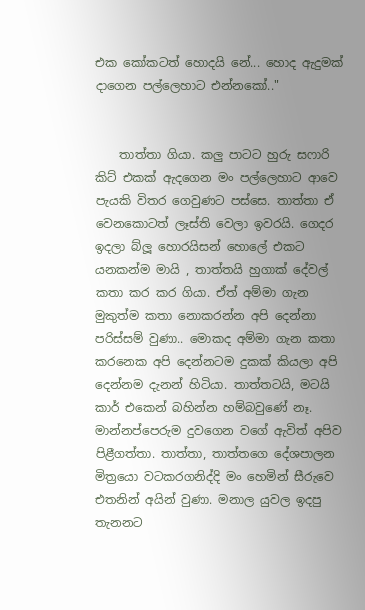එක කෝකටත් හොදයි නේ... හොද ඇදුමක් දාගෙන පල්ලෙහාට එන්නකෝ.."


    තාත්තා ගියා. කලු පාටට හුරු සෆාරි කිට් එකක් ඇදගෙන මං පල්ලෙහාට ආවෙ පැයකි විතර ගෙවුණට පස්සෙ. තාත්තා ඒ වෙනකොටත් ලෑස්ති වෙලා ඉවරයි. ගෙදර ඉදලා බ්ලූ හොරයිසන් හොලේ එකට යනකන්ම මායි , තාත්තයි හුගාක් දේවල් කතා කර කර ගියා. ඒත් අම්මා ගැන මුකුත්ම කතා නොකරන්න අපි දෙන්නා පරිස්සම් වුණා.. මොකද අම්මා ගැන කතා කරනෙක අපි දෙන්නටම දුකක් කියලා අපි දෙන්නම දැනන් හිටියා. තාත්තටයි, මටයි කාර් එකෙන් බහින්න හම්බවුණේ නෑ. මාන්නප්පෙරුම දුවගෙන වගේ ඇවිත් අපිව පිළීගත්තා. තාත්තා, තාත්තගෙ දේශපාලන මිත්‍රයො වටකරගනිද්දි මං හෙමින් සීරුවෙ එතනින් අයින් වුණා. මනාල යුවල ඉදපු තැනනට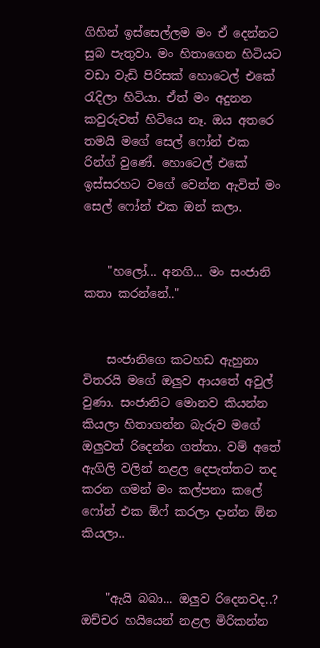ගිහින් ඉස්සෙල්ලම මං ඒ දෙන්නට සුබ පැතුවා. මං හිතාගෙන හිටියට වඩා වැඩි පිරිසක් හොටෙල් එකේ රැදිලා හිටියා. ඒත් මං අදුනන කවුරුවත් හිටියෙ නෑ. ඔය අතරෙ තමයි මගේ සෙල් ෆෝන් එක රින්ග් වුණේ. හොටෙල් එකේ ඉස්සරහට වගේ වෙන්න ඇවිත් මං සෙල් ෆෝන් එක ඔන් කලා.


    "හලෝ... අනගි... මං සංජානි කතා කරන්නේ.."


    සංජානිගෙ කටහඩ ඇහුනා විතරයි මගේ ඔලුව ආයතේ අවුල් වුණා. සංජානිට මොනව කියන්න කියලා හිතාගන්න බැරුව මගේ ඔලුවත් රිදෙන්න ගත්තා. වම් අතේ ඇගිලි වලින් නළල දෙපැත්තට තද කරන ගමන් මං කල්පනා කලේ ෆෝන් එක ඕෆ් කරලා දාන්න ඕන කියලා..


    "ඇයි බබා... ඔලුව රිදෙනවද..? ඔච්චර හයියෙන් නළල මිරිකන්න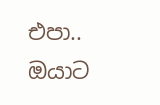එපා.. ඔයාට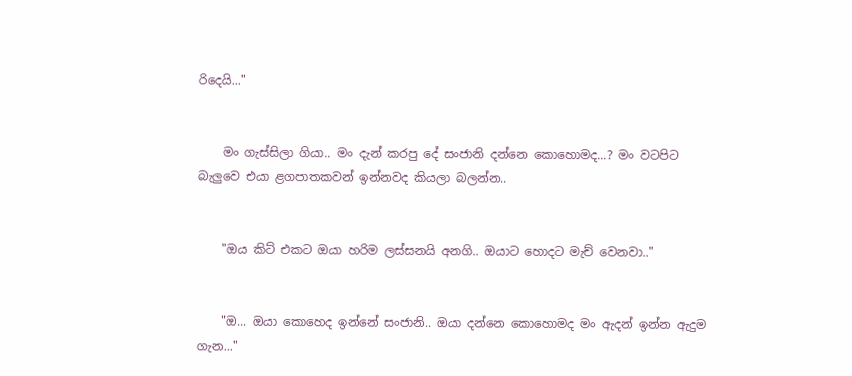රිදෙයි..."


    මං ගැස්සිලා ගියා.. මං දැන් කරපු දේ සංජානි දන්නෙ කොහොමද...? මං වටපිට බැලුවෙ එයා ළගපාතකවන් ඉන්නවද කියලා බලන්න..


    "ඔය කිට් එකට ඔයා හරිම ලස්සනයි අනගි.. ඔයාට හොදට මැච් වෙනවා.."


    "ඔ... ඔයා කොහෙද ඉන්නේ සංජානි.. ඔයා දන්නෙ කොහොමද මං ඇදන් ඉන්න ඇදුම ගැන..."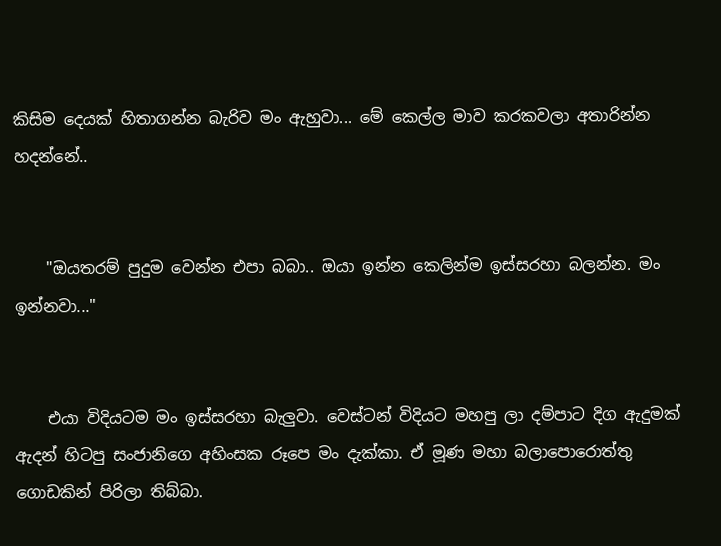කිසිම දෙයක් හිතාගන්න බැරිව මං ඇහුවා... මේ කෙල්ල මාව කරකවලා අතාරින්න හදන්නේ..


    "ඔයතරම් පුදුම වෙන්න එපා බබා.. ඔයා ඉන්න කෙලින්ම ඉස්සරහා බලන්න. මං ඉන්නවා..."


    එයා විදියටම මං ඉස්සරහා බැලුවා. වෙස්ටන් විදියට මහපු ලා දම්පාට දිග ඇදුමක් ඇදන් හිටපු සංජානිගෙ අහිංසක රූපෙ මං දැක්කා. ඒ මූණ මහා බලාපොරොත්තු ගොඩකින් පිරිලා තිබ්බා.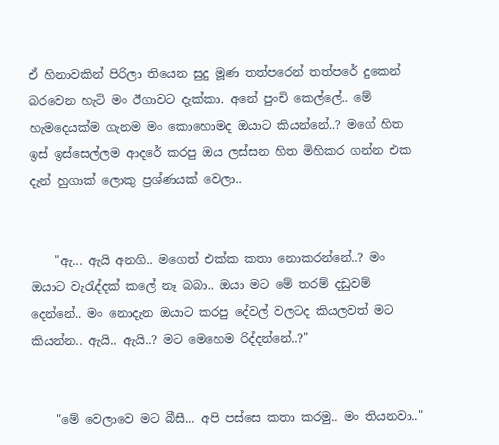ඒ හිනාවකින් පිරිලා තියෙන සුදු මූණ තත්පරෙන් තත්පරේ දුකෙන් බරවෙන හැටි මං ඊගාවට දැක්කා. අනේ පුංචි කෙල්ලේ.. මේ හැමදෙයක්ම ගැනම මං කොහොමද ඔයාට කියන්නේ..? මගේ හිත ඉස් ඉස්සෙල්ලම ආදරේ කරපු ඔය ලස්සන හිත මිහිකර ගන්න එක දැන් හුගාක් ලොකු ප්‍රශ්ණයක් වෙලා..


    "ඇ... ඇයි අනගි.. මගෙත් එක්ක කතා නොකරන්නේ..? මං ඔයාට වැරැද්දක් කලේ නෑ බබා.. ඔයා මට මේ තරම් දඩුවම් දෙන්නේ.. මං නොදැන ඔයාට කරපු දේවල් වලටද කියලවත් මට කියන්න.. ඇයි.. ඇයි..? මට මෙහෙම රිද්දන්නේ..?"


    "මේ වෙලාවෙ මට බීසී... අපි පස්සෙ කතා කරමු.. මං තියනවා.."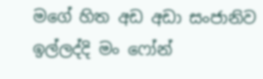මගේ හිත අඩ අඩා සංජානිව ඉල්ලද්දි මං ෆෝන්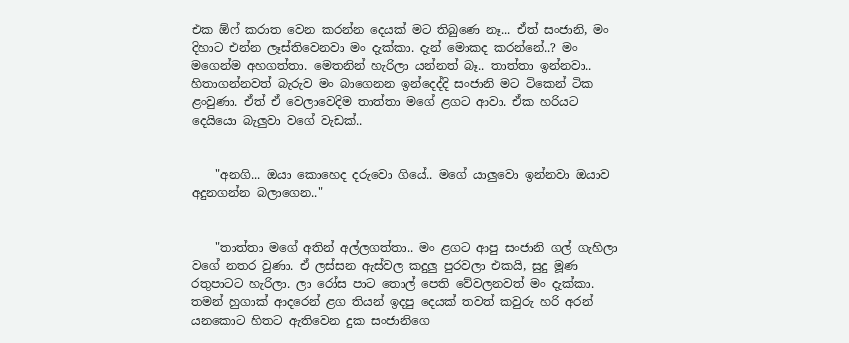එක ඕෆ් කරාත වෙන කරන්න දෙයක් මට තිබුණෙ නෑ... ඒත් සංජානි, මං දිහාට එන්න ලෑස්තිවෙනවා මං දැක්කා. දැන් මොකද කරන්නේ..? මං මගෙන්ම අහගත්තා. මෙතනින් හැරිලා යන්නත් බෑ.. තාත්තා ඉන්නවා.. හිතාගන්නවත් බැරුව මං බාගෙනන ඉන්දෙද්දි සංජානි මට ටිකෙන් ටික ළංවුණා. ඒත් ඒ වෙලාවෙදිම තාත්තා මගේ ළගට ආවා. ඒක හරියට දෙයියො බැලුවා වගේ වැඩක්..


    "අනගි... ඔයා කොහෙද දරුවො ගියේ.. මගේ යාලුවො ඉන්නවා ඔයාව අදුනගන්න බලාගෙන.."


    "තාත්තා මගේ අතින් අල්ලගත්තා.. මං ළගට ආපු සංජානි ගල් ගැහිලා වගේ නතර වුණා. ඒ ලස්සන ඇස්වල කදුලු පුරවලා එකයි, සුදු මූණ රතුපාටට හැරිලා. ලා රෝස පාට තොල් පෙති වේවලනවත් මං දැක්කා. තමන් හුගාක් ආදරෙන් ළග තියන් ඉදපු දෙයක් තවත් කවුරු හරි අරන් යනකොට හිතට ඇතිවෙන දුක සංජානිගෙ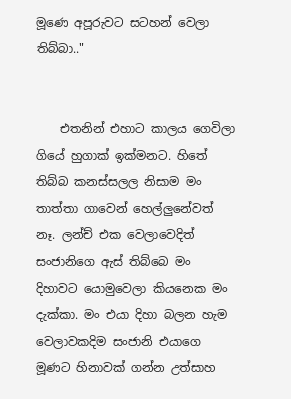මූණෙ අපූරුවට සටහන් වෙලා තිබ්බා.."


    එතනින් එහාට කාලය ගෙවිලා ගියේ හුගාක් ඉක්මනට. හිතේ තිබ්බ කනස්සලල නිසාම මං තාත්තා ගාවෙන් හෙල්ලුනේවත් නෑ. ලන්ච් එක වෙලාවෙදිත් සංජානිගෙ ඇස් තිබ්බෙ මං දිහාවට යොමුවෙලා කියනෙක මං දැක්කා. මං එයා දිහා බලන හැම වෙලාවකදිම සංජානි එයාගෙ මූණට හිනාවක් ගන්න උත්සාහ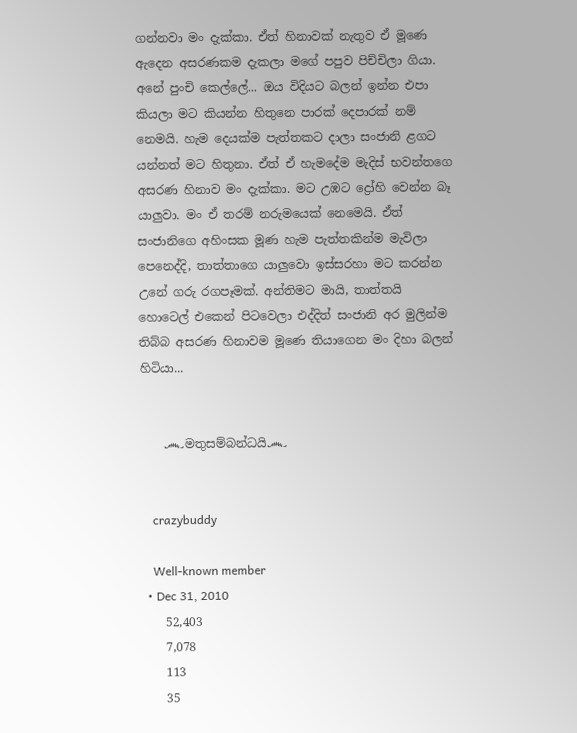ගන්නවා මං දැක්කා. ඒත් හිනාවක් නැතුව ඒ මූණෙ ඇදෙන අසරණකම දැකලා මගේ පපුව පිච්චිලා ගියා. අනේ පුංචි කෙල්ලේ... ඔය විදියට බලන් ඉන්න එපා කියලා මට කියන්න හිතුනෙ පාරක් දෙපාරක් නම් නෙමයි. හැම දෙයක්ම පැත්තකට දාලා සංජානි ළගට යන්නත් මට හිතුනා. ඒත් ඒ හැමදේම මැදිස් භවන්තගෙ අසරණ හිනාව මං දැක්කා. මට උඹට ද්‍රෝහි වෙන්න බෑ යාලුවා. මං ඒ තරම් නරුමයෙක් නෙමෙයි. ඒත් සංජානිගෙ අහිංසක මූණ හැම පැත්තකින්ම මැවිලා පෙනෙද්දි, තාත්තාගෙ යාලුවො ඉස්සරහා මට කරන්න උනේ ගරු රගපෑමක්. අන්තිමට මායි, තාත්තයි හොටෙල් එකෙන් පිටවෙලා එද්දිත් සංජානි අර මුලින්ම තිබ්බ අසරණ හිනාවම මූණෙ තියාගෙන මං දිහා බලන් හිටියා...


    ෴මතුසම්බන්ධයි෴


    crazybuddy

    Well-known member
  • Dec 31, 2010
    52,403
    7,078
    113
    35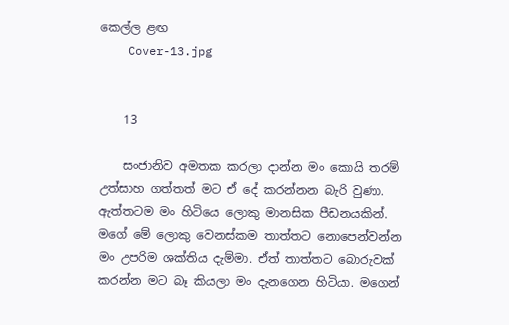කෙල්ල ළඟ
    Cover-13.jpg


    13

    සංජානිව අමතක කරලා දාන්න මං කොයි තරම් උත්සාහ ගත්තත් මට ඒ දේ කරන්නන බැරි වුණා. ඇත්තටම මං හිටියෙ ලොකු මානසික පීඩනයකින්. මගේ මේ ලොකු වෙනස්කම තාත්තට නොපෙන්වන්න මං උපරිම ශක්තිය දැම්මා. ඒත් තාත්තට බොරුවක් කරන්න මට බෑ කියලා මං දැනගෙන හිටියා. මගෙන්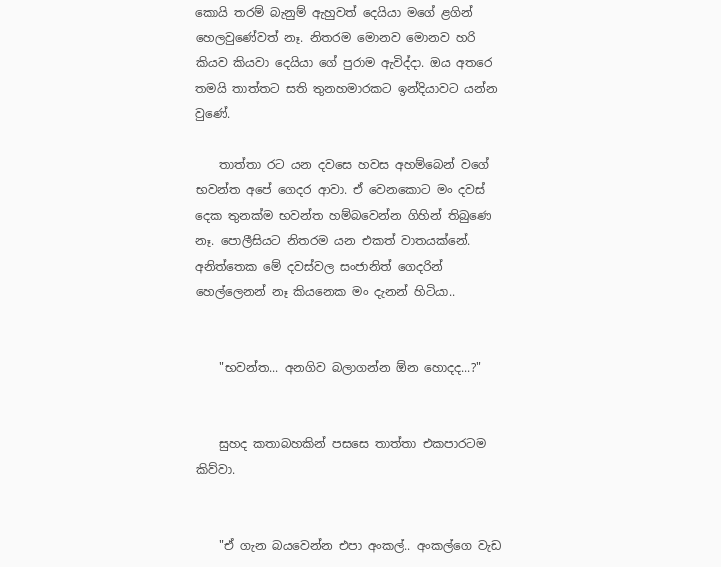කොයි තරම් බැනුම් ඇහුවත් දෙයියා මගේ ළගින් හෙලවුණේවත් නෑ. නිතරම මොනව මොනව හරි කියව කියවා දෙයියා ගේ පුරාම ඇවිද්දා. ඔය අතරෙ තමයි තාත්තට සති තුනහමාරකට ඉන්දියාවට යන්න වුණේ.

    තාත්තා රට යන දවසෙ හවස අහම්බෙන් වගේ භවන්ත අපේ ගෙදර ආවා. ඒ වෙනකොට මං දවස් දෙක තුනක්ම භවන්ත හම්බවෙන්න ගිහින් තිබුණෙ නෑ. පොලීසියට නිතරම යන එකත් වාතයක්නේ. අනිත්තෙක මේ දවස්වල සංජානිත් ගෙදරින් හෙල්ලෙනන් නෑ කියනෙක මං දැනන් හිටියා..


    "භවන්ත... අනගිව බලාගන්න ඕන හොදද...?"


    සුහද කතාබහකින් පසසෙ තාත්තා එකපාරටම කිව්වා.


    "ඒ ගැන බයවෙන්න එපා අංකල්.. අංකල්ගෙ වැඩ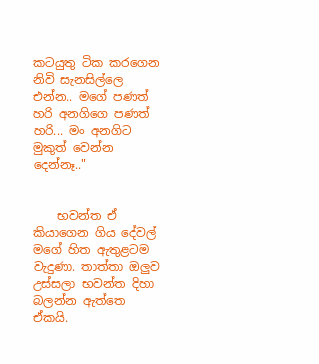කටයුතු ටික කරගෙන නිවි සැනසිල්ලෙ එන්න.. මගේ පණත් හරි අනගිගෙ පණත් හරි... මං අනගිට මුකුත් වෙන්න දෙන්නෑ.."


    භවන්ත ඒ කියාගෙන ගිය දේවල් මගේ හිත ඇතුළටම වැදුණා. තාත්තා ඔලුව උස්සලා භවන්ත දිහා බලන්න ඇත්තෙ ඒකයි.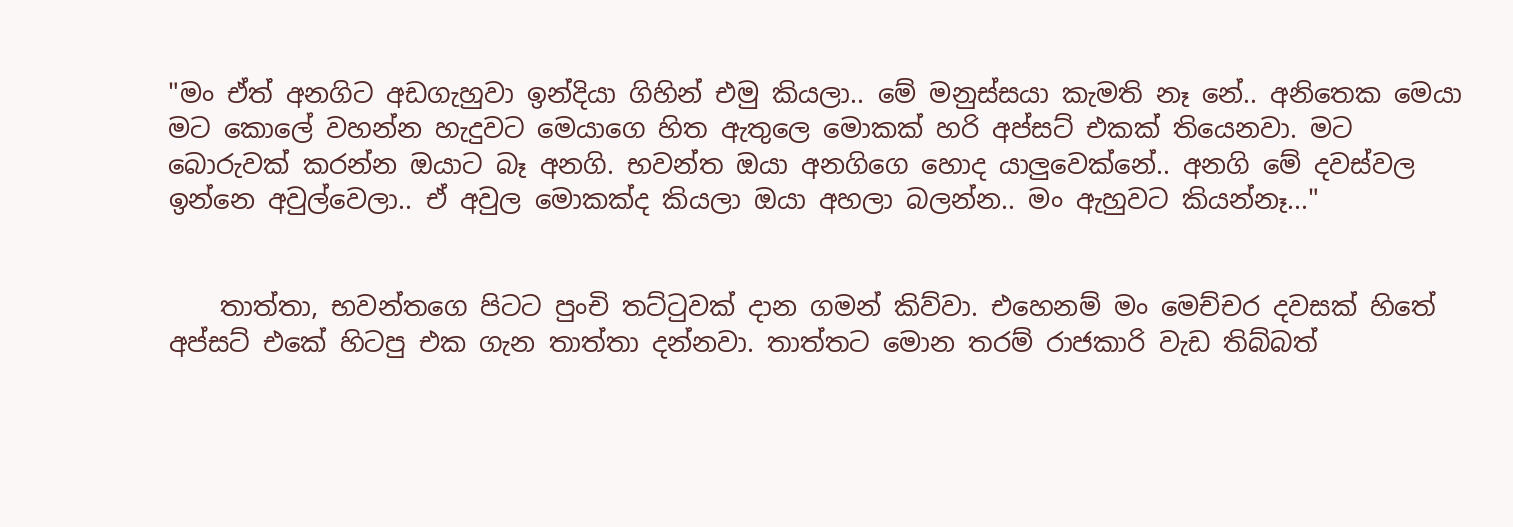"මං ඒත් අනගිට අඩගැහුවා ඉන්දියා ගිහින් එමු කියලා.. මේ මනුස්සයා කැමති නෑ නේ.. අනිතෙක මෙයා මට කොලේ වහන්න හැදුවට මෙයාගෙ හිත ඇතුලෙ මොකක් හරි අප්සට් එකක් තියෙනවා. මට බොරුවක් කරන්න ඔයාට බෑ අනගි. භවන්ත ඔයා අනගිගෙ හොද යාලුවෙක්නේ.. අනගි මේ දවස්වල ඉන්නෙ අවුල්වෙලා.. ඒ අවුල මොකක්ද කියලා ඔයා අහලා බලන්න.. මං ඇහුවට කියන්නෑ..."


    තාත්තා, භවන්තගෙ පිටට පුංචි තට්ටුවක් දාන ගමන් කිව්වා. එහෙනම් මං මෙච්චර දවසක් හිතේ අප්සට් එකේ හිටපු එක ගැන තාත්තා දන්නවා. තාත්තට මොන තරම් රාජකාරි වැඩ තිබ්බත්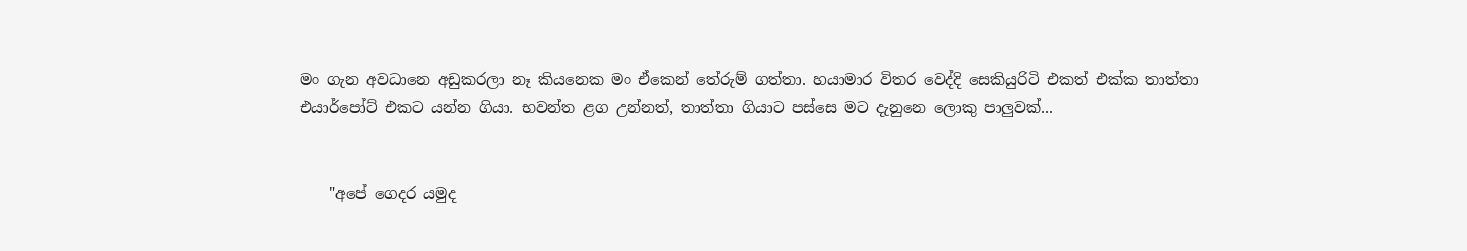මං ගැන අවධානෙ අඩුකරලා නෑ කියනෙක මං ඒකෙන් තේරුම් ගත්තා. හයාමාර විතර වෙද්දි සෙකියුරිටි එකත් එක්ක තාත්තා එයාර්පෝට් එකට යන්න ගියා. භවන්ත ළග උන්නත්, තාත්තා ගියාට පස්සෙ මට දැනුනෙ ලොකු පාලුවක්...


    "අපේ ගෙදර යමුද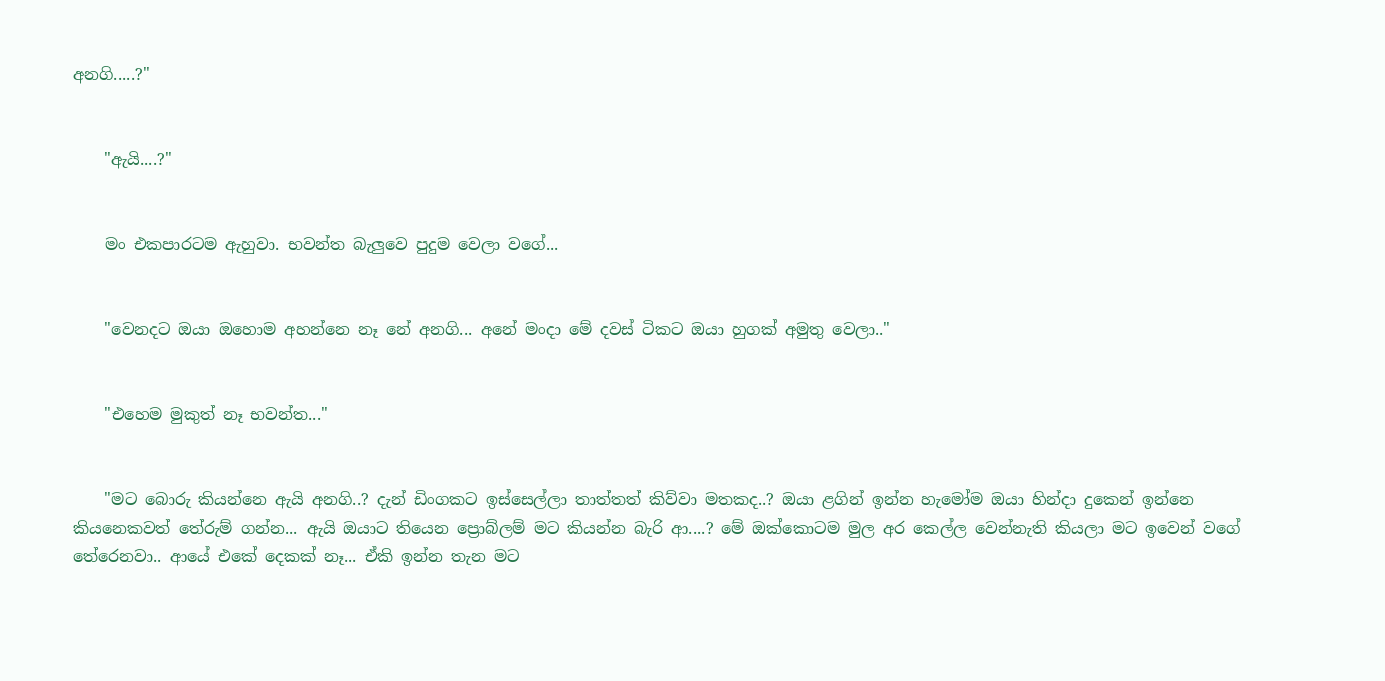අනගි.....?"


    "ඇයි....?"


    මං එකපාරටම ඇහුවා. භවන්ත බැලුවෙ පුදුම වෙලා වගේ...


    "වෙනදට ඔයා ඔහොම අහන්නෙ නෑ නේ අනගි... අනේ මංදා මේ දවස් ටිකට ඔයා හුගක් අමුතු වෙලා.."


    "එහෙම මුකුත් නෑ භවන්ත..."


    "මට බොරු කියන්නෙ ඇයි අනගි..? දැන් ඩිංගකට ඉස්සෙල්ලා තාත්තත් කිව්වා මතකද..? ඔයා ළගින් ඉන්න හැමෝම ඔයා හින්දා දුකෙන් ඉන්නෙ කියනෙකවත් තේරුම් ගන්න... ඇයි ඔයාට තියෙන ප්‍රොබ්ලම් මට කියන්න බැරි ආ....? මේ ඔක්කොටම මුල අර කෙල්ල වෙන්නැති කියලා මට ඉවෙන් වගේ තේරෙනවා.. ආයේ එකේ දෙකක් නෑ... ඒකි ඉන්න තැන මට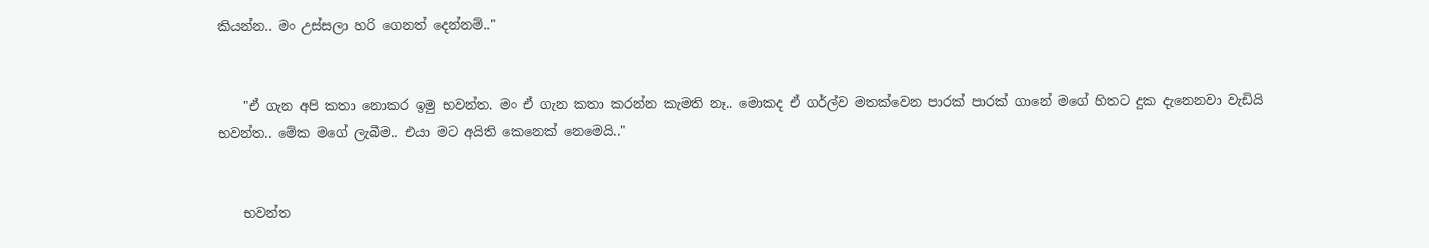කියන්න.. මං උස්සලා හරි ගෙනත් දෙන්නම්.."


    "ඒ ගැන අපි කතා නොකර ඉමු භවන්ත. මං ඒ ගැන කතා කරන්න කැමති නෑ.. මොකද ඒ ගර්ල්ව මතක්වෙන පාරක් පාරක් ගානේ මගේ හිතට දුක දැනෙනවා වැඩියි භවන්ත.. මේක මගේ ලැබීම.. එයා මට අයිති කෙනෙක් නෙමෙයි.."


    භවන්ත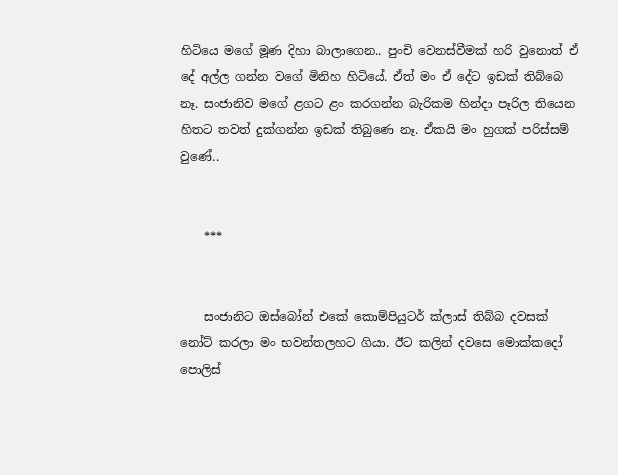හිටියෙ මගේ මූණ දිහා බාලාගෙන.. පුංචි වෙනස්වීමක් හරි වුනොත් ඒ දේ අල්ල ගන්න වගේ මිනිහ හිටියේ. ඒත් මං ඒ දේට ඉඩක් තිබ්බෙ නෑ. සංජානිව මගේ ළගට ළං කරගන්න බැරිකම හින්දා පෑරිල තියෙන හිතට තවත් දුක්ගන්න ඉඩක් තිබුණෙ නෑ. ඒකයි මං හුගක් පරිස්සම් වුණේ..


    ***


    සංජානිට ඔස්බෝන් එකේ කොම්පියුටර් ක්ලාස් තිබ්බ දවසක් නෝට් කරලා මං භවන්තලහට ගියා. ඊට කලින් දවසෙ මොක්කදෝ පොලිස්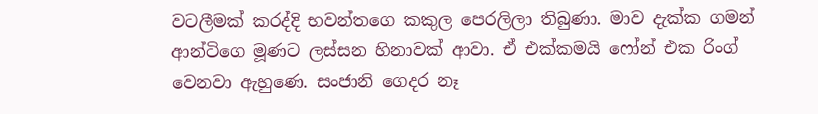වටලීමක් කරද්දි භවන්තගෙ කකුල පෙරලිලා තිබුණා. මාව දැක්ක ගමන් ආන්ටිගෙ මූණට ලස්සන හිනාවක් ආවා. ඒ එක්කමයි ෆෝන් එක රිංග් වෙනවා ඇහුණෙ. සංජානි ගෙදර නෑ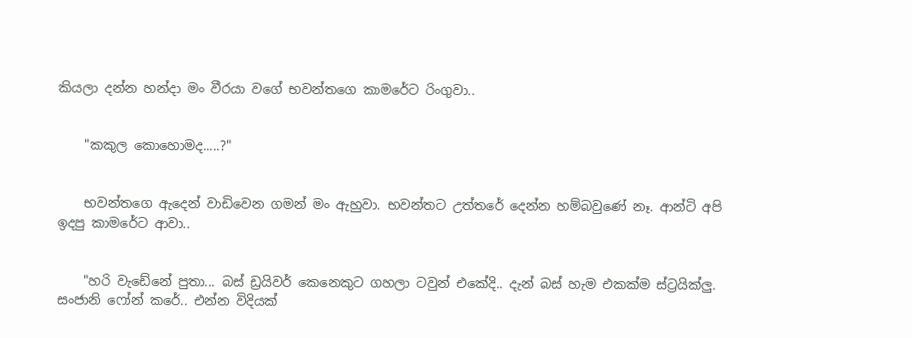කියලා දන්න හන්දා මං වීරයා වගේ භවන්තගෙ කාමරේට රිංගුවා..


    "කකුල කොහොමද.....?"


    භවන්තගෙ ඇදෙන් වාඩිවෙන ගමන් මං ඇහුවා. භවන්තට උත්තරේ දෙන්න හම්බවුණේ නෑ. ආන්ටි අපි ඉදපු කාමරේට ආවා..


    "හරි වැඩේනේ පුතා... බස් ඩ්‍රයිවර් කෙනෙකුට ගහලා ටවුන් එකේදි.. දැන් බස් හැම එකක්ම ස්ට්‍රයික්ලු. සංජානි ෆෝන් කරේ.. එන්න විදියක්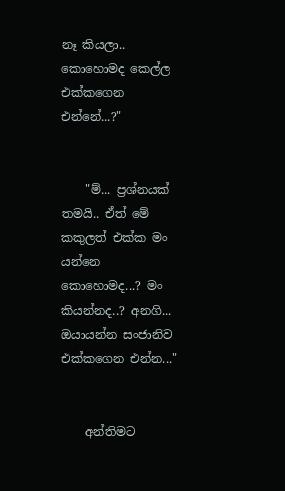නෑ කියලා.. කොහොමද කෙල්ල එක්කගෙන එන්නේ...?"


    "ම්... ප්‍රශ්නයක් තමයි.. ඒත් මේ කකුලත් එක්ක මං යන්නෙ කොහොමද...? මං කියන්නද..? අනගි... ඔයායන්න සංජානිව එක්කගෙන එන්න..."


    අන්තිමට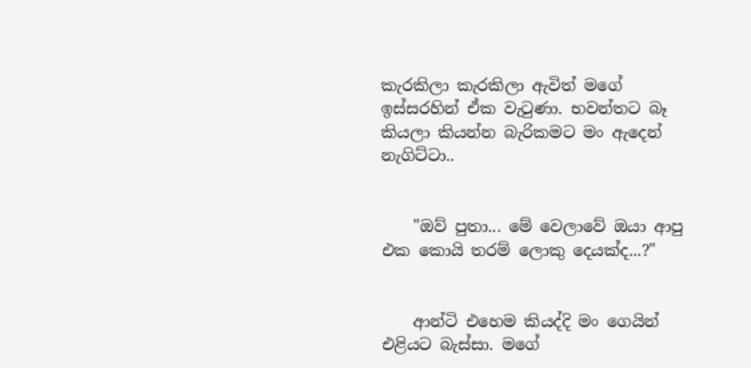කැරකිලා කැරකිලා ඇවිත් මගේ ඉස්සරහින් ඒක වැටුණා. භවන්තට බෑ කියලා කියන්න බැරිකමට මං ඇදෙන් නැගිට්ටා..


    "ඔව් පුතා... මේ වෙලාවේ ඔයා ආපු එක කොයි තරම් ලොකු දෙයක්ද...?"


    ආන්ටි එහෙම කියද්දි මං ගෙයින් එළියට බැස්සා. මගේ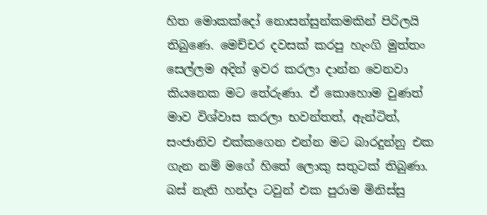හිත මොකක්දෝ නොසන්සුන්කමකින් පිරිලයි තිබුණෙ. මෙච්චර දවසක් කරපු හැංගි මුත්තං සෙල්ලම අදින් ඉවර කරලා දාන්න වෙනවා කියනෙක මට තේරුණා. ඒ කොහොම වුණත් මාව විශ්වාස කරලා භවන්තත්, ඇන්ටිත්, සංජානිව එක්කගෙන එන්න මට බාරදුන්නු එක ගැන නම් මගේ හිතේ ලොකු සතුටක් තිබුණා. බස් නැති හන්දා ටවුන් එක පුරාම මිනිස්සු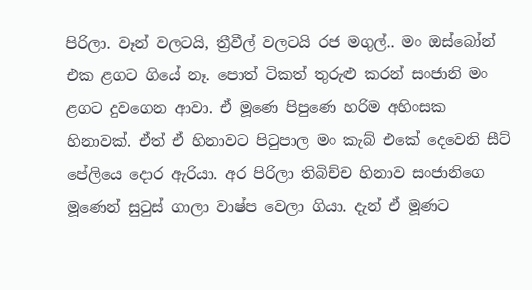පිරිලා. වෑන් වලටයි, ත්‍රීවීල් වලටයි රජ මගුල්.. මං ඔස්බෝන් එක ළගට ගියේ නෑ. පොත් ටිකත් තුරුළු කරන් සංජානි මං ළගට දුවගෙන ආවා. ඒ මූණෙ පිපුණෙ හරිම අහිංසක හිනාවක්. ඒත් ඒ හිනාවට පිටුපාල මං කැබ් එකේ දෙවෙනි සීට් පේලියෙ දොර ඇරියා. අර පිරිලා තිබිච්ච හිනාව සංජානිගෙ මූණෙන් සුටුස් ගාලා වාෂ්ප වෙලා ගියා. දැන් ඒ මූණට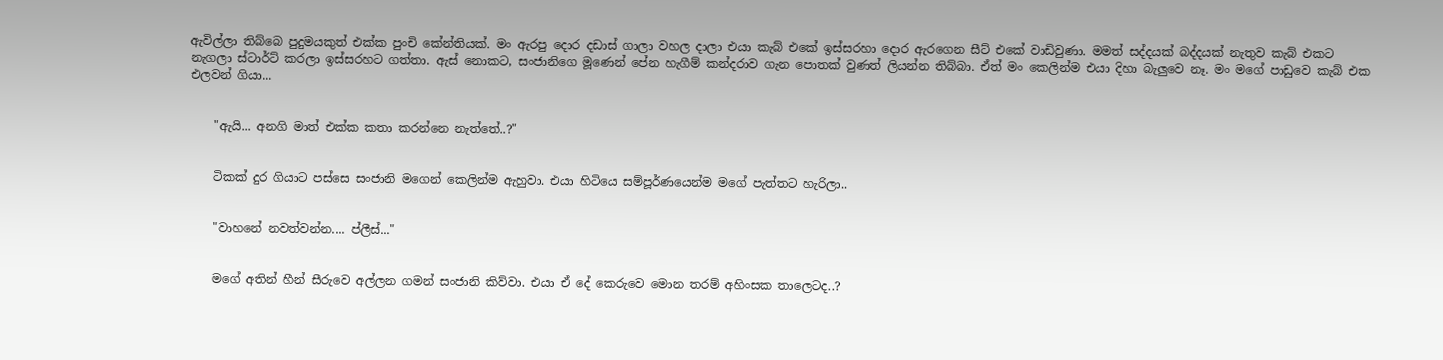ඇවිල්ලා තිබ්බෙ පුදුමයකුත් එක්ක පුංචි කේන්තියක්. මං ඇරපු දොර දඩාස් ගාලා වහල දාලා එයා කැබ් එකේ ඉස්සරහා දොර ඇරගෙන සීට් එකේ වාඩිවුණා. මමත් සද්දයක් බද්දයක් නැතුව කැබ් එකට නැගලා ස්ටාර්ට් කරලා ඉස්සරහට ගත්තා. ඇස් නොකට, සංජානිගෙ මූණෙන් පේන හැගීම් කන්දරාව ගැන පොතක් වුණත් ලියන්න තිබ්බා. ඒත් මං කෙලින්ම එයා දිහා බැලුවෙ නෑ. මං මගේ පාඩුවෙ කැබ් එක එලවන් ගියා...


    "ඇයි... අනගි මාත් එක්ක කතා කරන්නෙ නැත්තේ..?"


    ටිකක් දුර ගියාට පස්සෙ සංජානි මගෙන් කෙලින්ම ඇහුවා. එයා හිටියෙ සම්පූර්ණයෙන්ම මගේ පැත්තට හැරිලා..


    "වාහනේ නවත්වන්න.... ප්ලීස්..."


    මගේ අතින් හීන් සීරුවෙ අල්ලන ගමන් සංජානි කිව්වා. එයා ඒ දේ කෙරුවෙ මොන තරම් අහිංසක තාලෙටද..?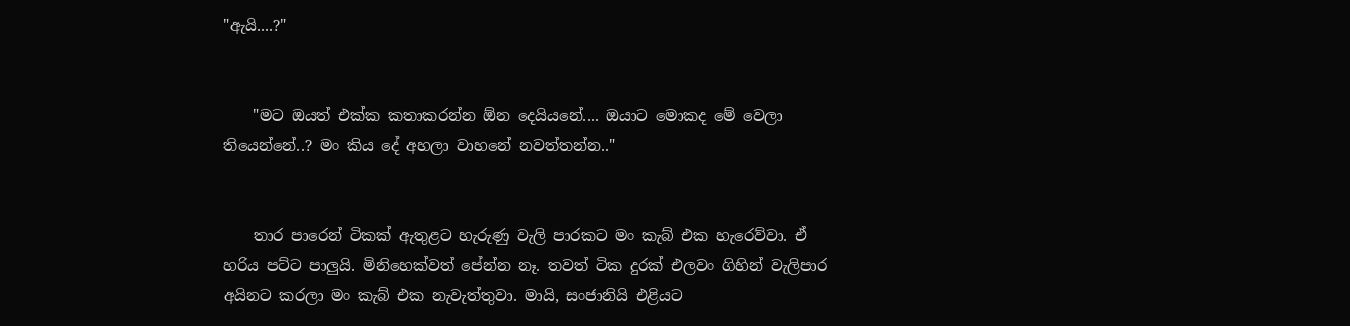"ඇයි....?"


    "මට ඔයත් එක්ක කතාකරන්න ඕන දෙයියනේ.... ඔයාට මොකද මේ වෙලා තියෙන්නේ..? මං කිය දේ අහලා වාහනේ නවත්තන්න.."


    තාර පාරෙන් ටිකක් ඇතුළට හැරුණු වැලි පාරකට මං කැබ් එක හැරෙව්වා. ඒ හරිය පට්ට පාලුයි. මිනිහෙක්වත් පේන්න නෑ. තවත් ටික දුරක් එලවං ගිහින් වැලිපාර අයිනට කරලා මං කැබ් එක නැවැත්තුවා. මායි, සංජානියි එළියට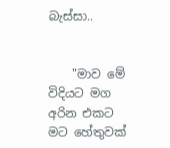බැස්සා..


    "මාව මේ විදියට මග අරින එකට මට හේතුවක්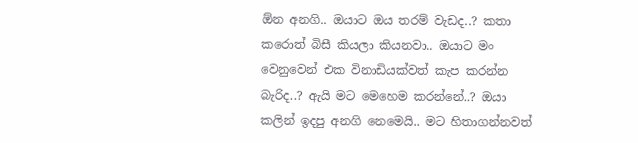ඕන අනගි.. ඔයාට ඔය තරම් වැඩද..? කතා කරොත් බිසී කියලා කියනවා.. ඔයාට මං වෙනුවෙන් එක විනාඩියක්වත් කැප කරන්න බැරිද..? ඇයි මට මෙහෙම කරන්නේ..? ඔයා කලින් ඉදපු අනගි නෙමෙයි.. මට හිතාගන්නවත්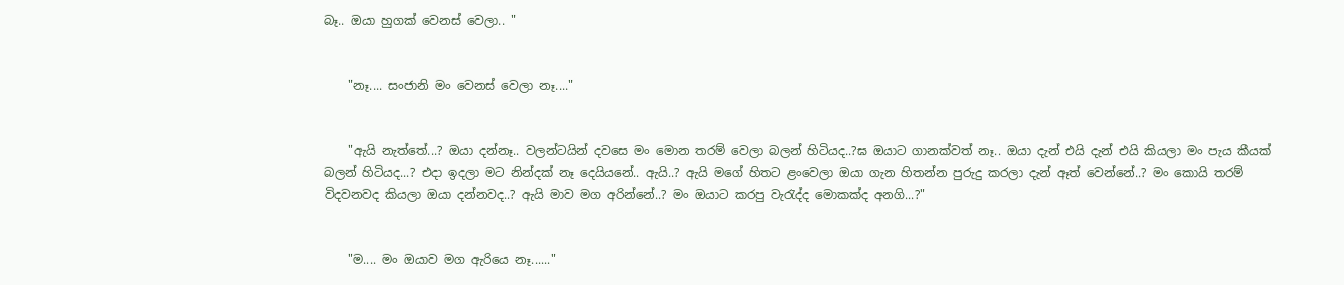බෑ.. ඔයා හුගක් වෙනස් වෙලා.. "


    "නෑ.... සංජානි මං වෙනස් වෙලා නෑ...."


    "ඇයි නැත්තේ...? ඔයා දන්නෑ.. වලන්ටයින් දවසෙ මං මොන තරම් වෙලා බලන් හිටියද..?ඝ ඔයාට ගානක්වත් නෑ.. ඔයා දැන් එයි දැන් එයි කියලා මං පැය කීයක් බලන් හිටියද...? එදා ඉදලා මට නින්දක් නෑ දෙයියනේ.. ඇයි..? ඇයි මගේ හිතට ළංවෙලා ඔයා ගැන හිතන්න පුරුදු කරලා දැන් ඈත් වෙන්නේ..? මං කොයි තරම් විදවනවද කියලා ඔයා දන්නවද..? ඇයි මාව මග අරින්නේ..? මං ඔයාට කරපු වැරැද්ද මොකක්ද අනගි...?"


    "ම.... මං ඔයාව මග ඇරියෙ නෑ......"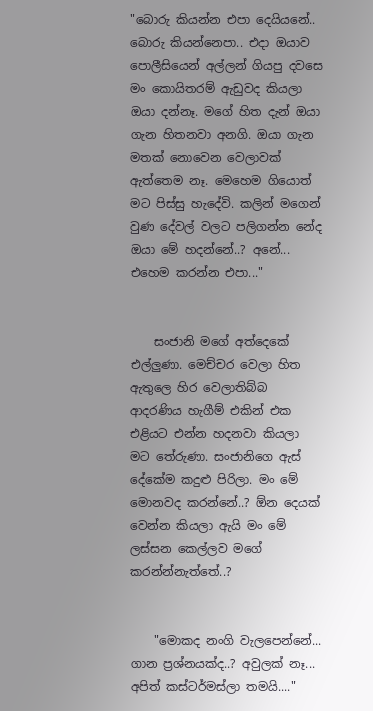"බොරු කියන්න එපා දෙයියනේ.. බොරු කියන්නෙපා.. එදා ඔයාව පොලීසියෙන් අල්ලන් ගියපු දවසෙ මං කොයිතරම් ඇඩුවද කියලා ඔයා දන්නෑ. මගේ හිත දැන් ඔයා ගැන හිතනවා අනගි. ඔයා ගැන මතක් නොවෙන වෙලාවක් ඇත්තෙම නෑ. මෙහෙම ගියොත් මට පිස්සු හැදේවි. කලින් මගෙන් වුණ දේවල් වලට පලිගන්න නේද ඔයා මේ හදන්නේ..? අනේ... එහෙම කරන්න එපා..."


    සංජානි මගේ අත්දෙකේ එල්ලුණා. මෙච්චර වෙලා හිත ඇතුලෙ හිර වෙලාතිබ්බ ආදරණිය හැගීම් එකින් එක එළියට එන්න හදනවා කියලා මට තේරුණා. සංජානිගෙ ඇස් දේකේම කදුළු පිරිලා. මං මේ මොනවද කරන්නේ..? ඕන දෙයක් වෙන්න කියලා ඇයි මං මේ ලස්සන කෙල්ලව මගේ කරන්න්නැත්තේ..?


    "මොකද නංගි වැලපෙන්නේ... ගාන ප්‍රශ්නයක්ද..? අවුලක් නෑ... අපිත් කස්ටර්මස්ලා තමයි...."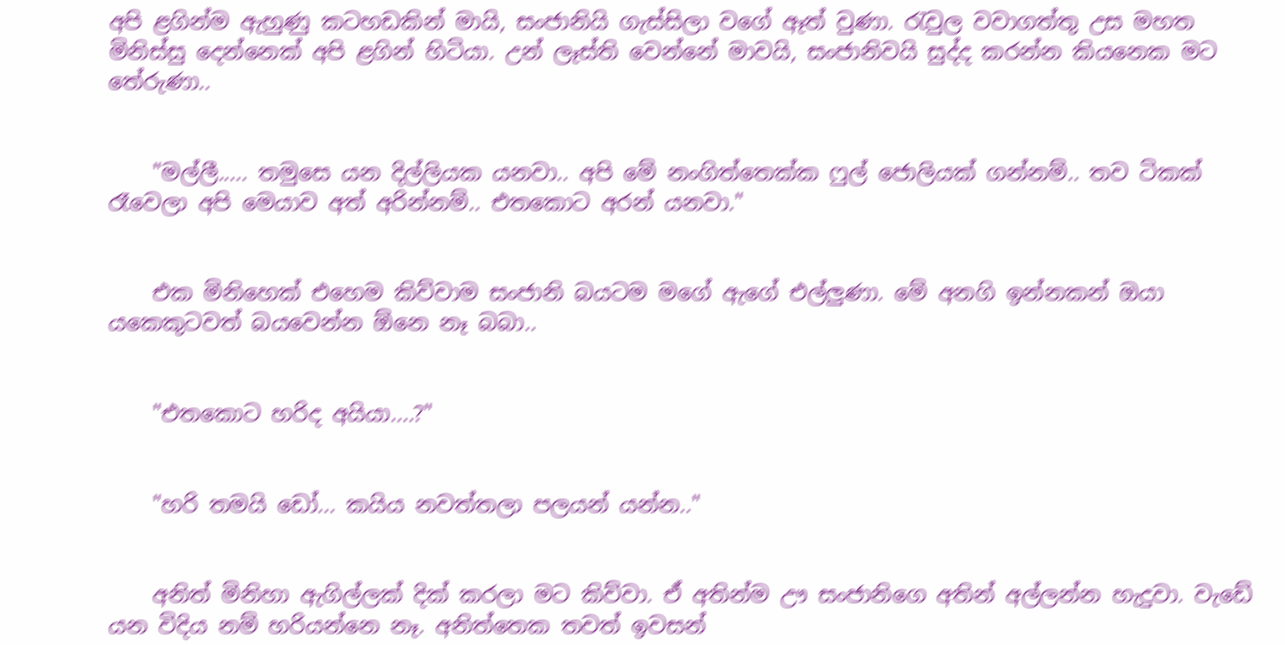අපි ළගින්ම ඇහුණු කටහඩකින් මායි, සංජානියි ගැස්සිලා වගේ ඈත් වුණා. රැවුල වවාගත්තු උස මහත මිනිස්සු දෙන්නෙක් අපි ළගින් හිටියා. උන් ලෑස්ති වෙන්නේ මාවයි, සංජානිවයි සුද්ද කරන්න කියනෙක මට තේරුණා..


    "මල්ලී..... තමුසෙ යන දිල්ලියක යනවා.. අපි මේ නංගිත්තෙක්ක ෆුල් ජොලියක් ගන්නම්.. තව ටිකක් රෑවෙලා අපි මෙයාව අත් අරින්නම්.. එතකොට අරන් යනවා."


    එක මිනිහෙක් එහෙම කිව්වාම සංජානි බයටම මගේ ඇගේ එල්ලුණා. මේ අනගි ඉන්නකන් ඔයා යකෙකුටවත් බයවෙන්න ඕනෙ නෑ බබා..


    "එතකොට හරිද අයියා....?"


    "හරි තමයි ඩෝ... කයිය නවත්තලා පලයන් යන්න.."


    අනිත් මිනිහා ඇගිල්ලක් දික් කරලා මට කිව්වා. ඒ අතින්ම ඌ සංජානිගෙ අතින් අල්ලන්න හැදුවා. වැඩේ යන විදිය නම් හරියන්නෙ නෑ. අනිත්තෙක තවත් ඉවසන්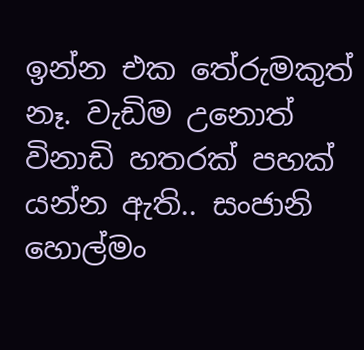ඉන්න එක තේරුමකුත් නෑ. වැඩිම උනොත් විනාඩි හතරක් පහක් යන්න ඇති.. සංජානි හොල්මං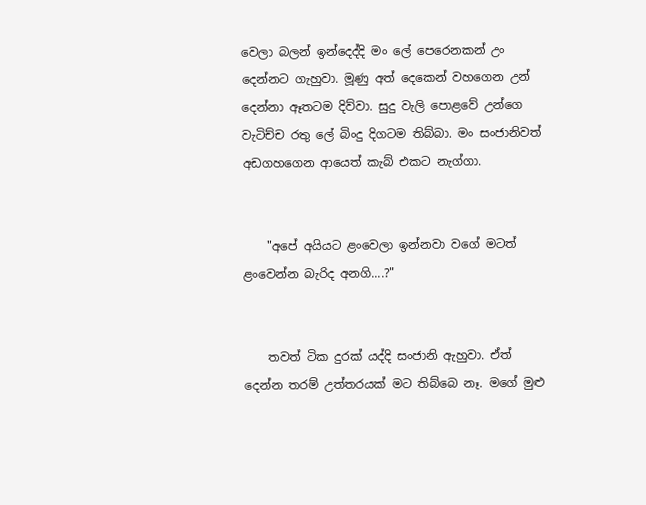වෙලා බලන් ඉන්දෙද්දි මං ලේ පෙරෙනකන් උං දෙන්නට ගැහුවා. මූණු අත් දෙකෙන් වහගෙන උන් දෙන්නා ඈතටම දිව්වා. සුදු වැලි පොළවේ උන්ගෙ වැටිච්ච රතු ලේ බිංදු දිගටම තිබ්බා. මං සංජානිවත් අඩගහගෙන ආයෙත් කැබ් එකට නැග්ගා.


    "අපේ අයියට ළංවෙලා ඉන්නවා වගේ මටත් ළංවෙන්න බැරිද අනගි....?"


    තවත් ටික දුරක් යද්දි සංජානි ඇහුවා. ඒත් දෙන්න තරම් උත්තරයක් මට තිබ්බෙ නෑ. මගේ මුළු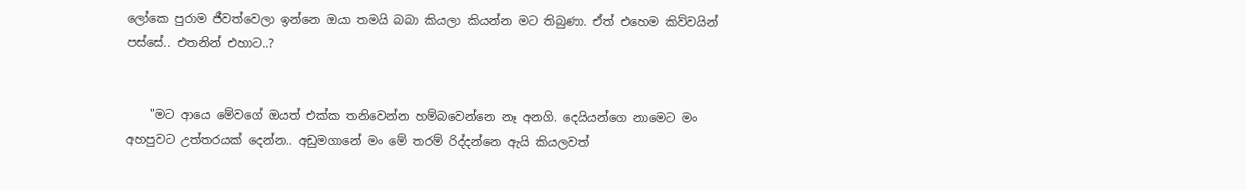ලෝකෙ පුරාම ජීවත්වෙලා ඉන්නෙ ඔයා තමයි බබා කියලා කියන්න මට තිබුණා. ඒත් එහෙම කිව්වයින් පස්සේ.. එතනින් එහාට..?


    "මට ආයෙ මේවගේ ඔයත් එක්ක තනිවෙන්න හම්බවෙන්නෙ නෑ අනගි. දෙයියන්ගෙ නාමෙට මං අහපුවට උත්තරයක් දෙන්න.. අඩුමගානේ මං මේ තරම් රිද්දන්නෙ ඇයි කියලවත්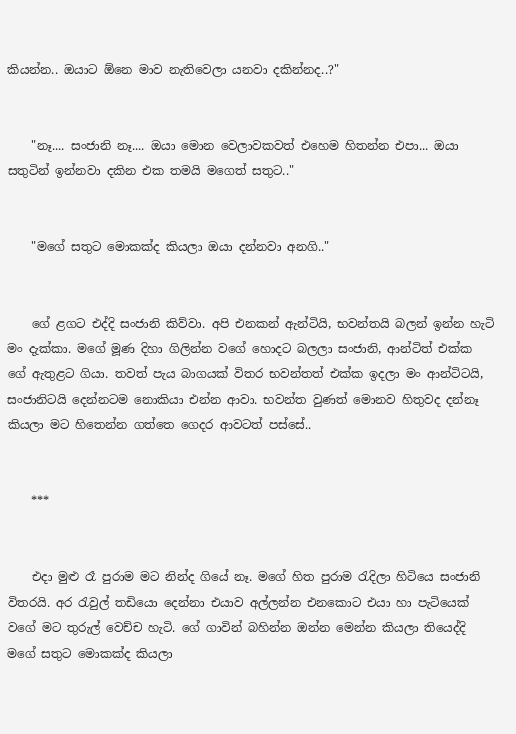කියන්න.. ඔයාට ඕනෙ මාව නැතිවෙලා යනවා දකින්නද..?"


    "නෑ.... සංජානි නෑ.... ඔයා මොන වෙලාවකවත් එහෙම හිතන්න එපා... ඔයා සතුටින් ඉන්නවා දකින එක තමයි මගෙත් සතුට.."


    "මගේ සතුට මොකක්ද කියලා ඔයා දන්නවා අනගි.."


    ගේ ළගට එද්දි සංජානි කිව්වා. අපි එනකන් ඇන්ටියි, භවන්තයි බලන් ඉන්න හැටි මං දැක්කා. මගේ මූණ දිහා ගිලින්න වගේ හොදට බලලා සංජානි, ආන්ටිත් එක්ක ගේ ඇතුළට ගියා. තවත් පැය බාගයක් විතර භවන්තත් එක්ක ඉදලා මං ආන්ටිටයි, සංජානිටයි දෙන්නටම නොකියා එන්න ආවා. භවන්ත වුණත් මොනව හිතුවද දන්නෑ කියලා මට හිතෙන්න ගත්තෙ ගෙදර ආවටත් පස්සේ..


    ***


    එදා මුළු රෑ පුරාම මට නින්ද ගියේ නෑ. මගේ හිත පුරාම රැදිලා හිටියෙ සංජානි විතරයි. අර රැවුල් තඩියො දෙන්නා එයාව අල්ලන්න එනකොට එයා හා පැටියෙක් වගේ මට තුරුල් වෙච්ච හැටි. ගේ ගාවින් බහින්න ඔන්න මෙන්න කියලා තියෙද්දි මගේ සතුට මොකක්ද කියලා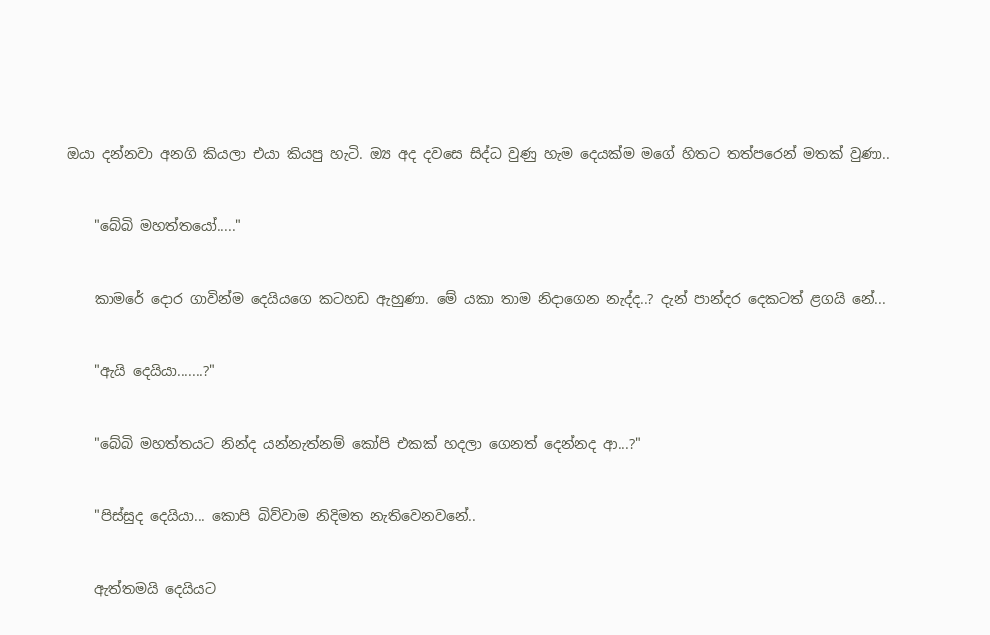ඔයා දන්නවා අනගි කියලා එයා කියපු හැටි. ඔ්‍ය අද දවසෙ සිද්ධ වුණු හැම දෙයක්ම මගේ හිතට තත්පරෙන් මතක් වුණා..


    "බේබි මහත්තයෝ....."


    කාමරේ දොර ගාවින්ම දෙයියගෙ කටහඩ ඇහුණා. මේ යකා තාම නිදාගෙන නැද්ද..? දැන් පාන්දර දෙකටත් ළගයි නේ...


    "ඇයි දෙයියා.......?"


    "බේබි මහත්තයට නින්ද යන්නැත්නම් කෝපි එකක් හදලා ගෙනත් දෙන්නද ආ...?"


    "පිස්සුද දෙයියා... කොපි බිව්වාම නිදිමත නැතිවෙනවනේ..


    ඇත්තමයි දෙයියට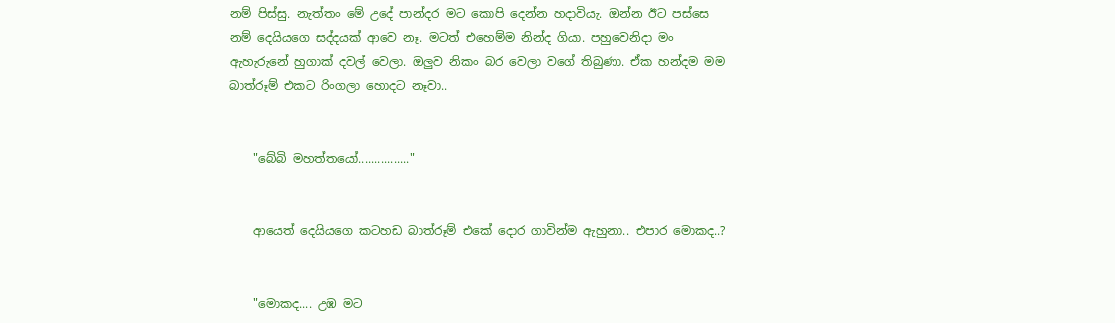නම් පිස්සු. නැත්තං මේ උදේ පාන්දර මට කොපි දෙන්න හදාවියැ. ඔන්න ඊට පස්සෙ නම් දෙයියගෙ සද්දයක් ආවෙ නෑ. මටත් එහෙම්ම නින්ද ගියා. පහුවෙනිදා මං ඇහැරුනේ හුගාක් දවල් වෙලා. ඔලුව නිකං බර වෙලා වගේ තිබුණා. ඒක හන්දම මම බාත්රූම් එකට රිංගලා හොදට නෑවා..


    "බේබි මහත්තයෝ................"


    ආයෙත් දෙයියගෙ කටහඩ බාත්රූම් එකේ දොර ගාවින්ම ඇහුනා.. එපාර මොකද..?


    "මොකද.... උඹ මට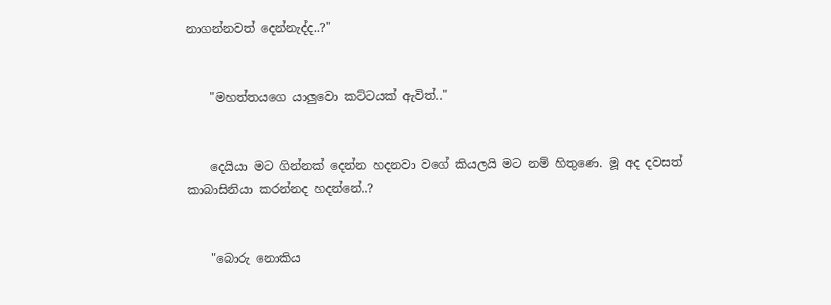නාගන්නවත් දෙන්නැද්ද..?"


    "මහත්තයගෙ යාලුවො කට්ටයක් ඇවිත්.."


    දෙයියා මට ගින්නක් දෙන්න හදනවා වගේ කියලයි මට නම් හිතුණෙ. මූ අද දවසත් කාබාසිනියා කරන්නද හදන්නේ..?


    "බොරු නොකිය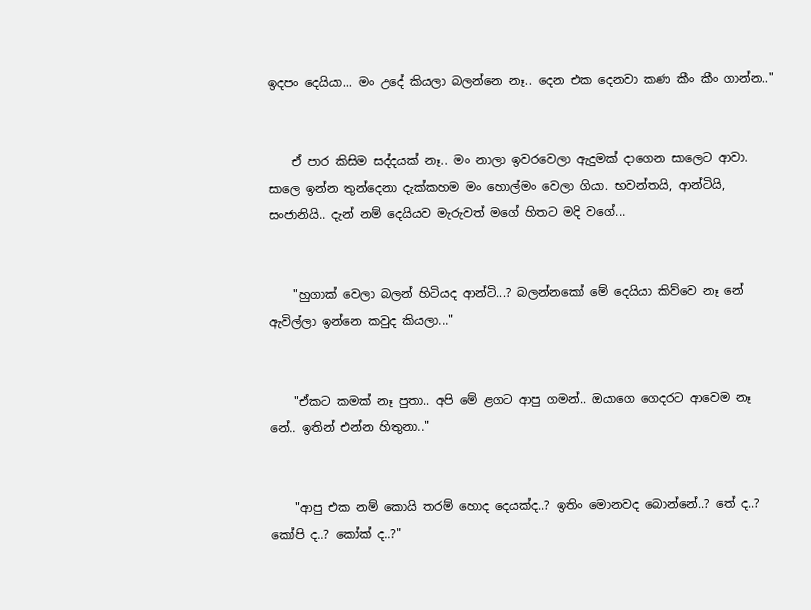ඉදපං දෙයියා... මං උදේ කියලා බලන්නෙ නෑ.. දෙන එක දෙනවා කණ කීං කීං ගාන්න.."


    ඒ පාර කිසිම සද්දයක් නෑ.. මං නාලා ඉවරවෙලා ඇදුමක් දාගෙන සාලෙට ආවා. සාලෙ ඉන්න තුන්දෙනා දැක්කහම මං හොල්මං වෙලා ගියා. භවන්තයි, ආන්ටියි, සංජානියි.. දැන් නම් දෙයියව මැරුවත් මගේ හිතට මදි වගේ...


    "හුගාක් වෙලා බලන් හිටියද ආන්ටි...? බලන්නකෝ මේ දෙයියා කිව්වෙ නෑ නේ ඇවිල්ලා ඉන්නෙ කවුද කියලා..."


    "ඒකට කමක් නෑ පුතා.. අපි මේ ළගට ආපු ගමන්.. ඔයාගෙ ගෙදරට ආවෙම නෑ නේ.. ඉතින් එන්න හිතුනා.."


    "ආපු එක නම් කොයි තරම් හොද දෙයක්ද..? ඉතිං මොනවද බොන්නේ..? තේ ද..? කෝපි ද..? කෝක් ද..?"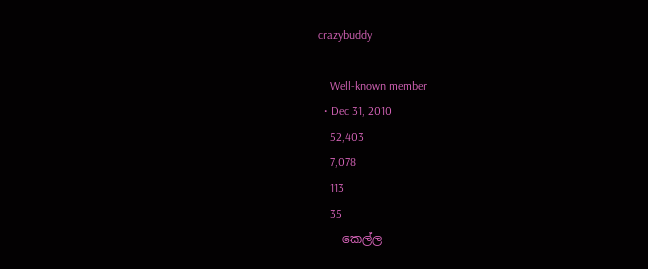crazybuddy

    Well-known member
  • Dec 31, 2010
    52,403
    7,078
    113
    35
    කෙල්ල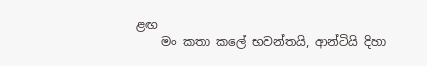ළඟ
    මං කතා කලේ භවන්තයි, ආන්ටියි දිහා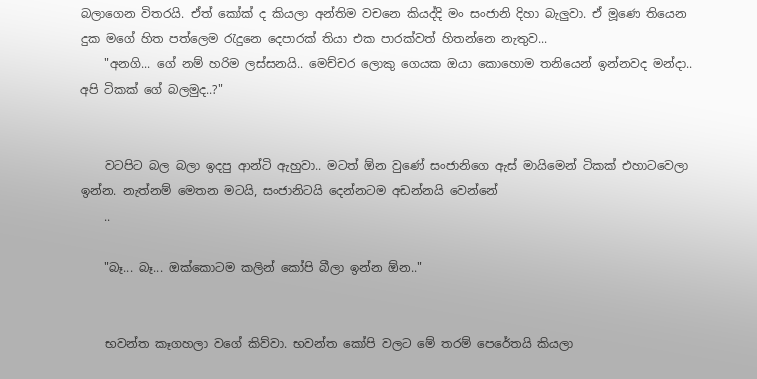බලාගෙන විතරයි. ඒත් කෝක් ද කියලා අන්තිම වචනෙ කියද්දි මං සංජානි දිහා බැලුවා. ඒ මූණෙ තියෙන දුක මගේ හිත පත්ලෙම රැදුනෙ දෙපාරක් තියා එක පාරක්වත් හිතන්නෙ නැතුව...
    "අනගි... ගේ නම් හරිම ලස්සනයි.. මෙච්චර ලොකු ගෙයක ඔයා කොහොම තනියෙන් ඉන්නවද මන්දා.. අපි ටිකක් ගේ බලමුද..?"


    වටපිට බල බලා ඉදපු ආන්ටි ඇහුවා.. මටත් ඕන වුණේ සංජානිගෙ ඇස් මායිමෙන් ටිකක් එහාටවෙලා ඉන්න. නැත්නම් මෙතන මටයි, සංජානිටයි දෙන්නටම අඩන්නයි වෙන්නේ
    ..

    "බෑ... බෑ... ඔක්කොටම කලින් කෝපි බීලා ඉන්න ඕන.."


    භවන්ත කෑගහලා වගේ කිව්වා. භවන්ත කෝපි වලට මේ තරම් පෙරේතයි කියලා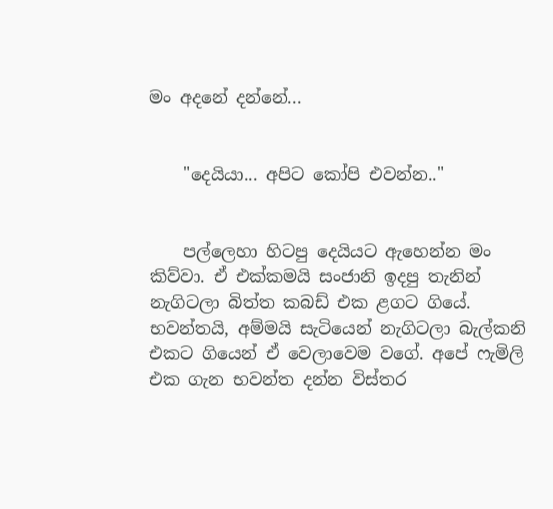මං අදනේ දන්නේ...


    "දෙයියා... අපිට කෝපි එවන්න.."


    පල්ලෙහා හිටපු දෙයියට ඇහෙන්න මං කිව්වා. ඒ එක්කමයි සංජානි ඉදපු තැනින් නැගිටලා බිත්ත කබඩ් එක ළගට ගියේ. භවන්තයි, අම්මයි සැටියෙන් නැගිටලා බැල්කනි එකට ගියෙන් ඒ වෙලාවෙම වගේ. අපේ ෆැමිලි එක ගැන භවන්ත දන්න විස්තර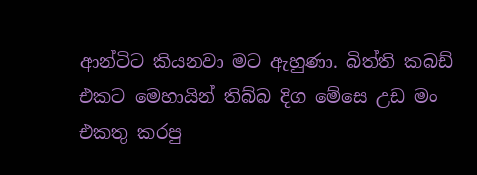ආන්ටිට කියනවා මට ඇහුණා. බිත්ති කබඩ් එකට මෙහායින් තිබ්බ දිග මේසෙ උඩ මං එකතු කරපු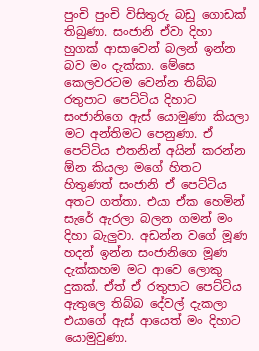පුංචි පුංචි විසිතුරු බඩු ගොඩක් තිබුණා. සංජානි ඒවා දිහා හුගක් ආසාවෙන් බලන් ඉන්න බව මං දැක්කා. මේසෙ කෙලවරටම වෙන්න තිබ්බ රතුපාට පෙට්ටිය දිහාට සංජානිගෙ ඇස් යොමුණා කියලා මට අන්තිමට පෙනුණා. ඒ පෙට්ටිය එතනින් අයින් කරන්න ඕන කියලා මගේ හිතට හිතුණත් සංජානි ඒ පෙට්ටිය අතට ගත්තා. එයා ඒක හෙමින් සැරේ ඇරලා බලන ගමන් මං දිහා බැලුවා. අඩන්න වගේ මූණ හදන් ඉන්න සංජානිගෙ මූණ දැක්කහම මට ආවෙ ලොකු දුකක්. ඒත් ඒ රතුපාට පෙට්ටිය ඇතුලෙ තිබ්බ දේවල් දැකලා එයාගේ ඇස් ආයෙත් මං දිහාට යොමුවුණා.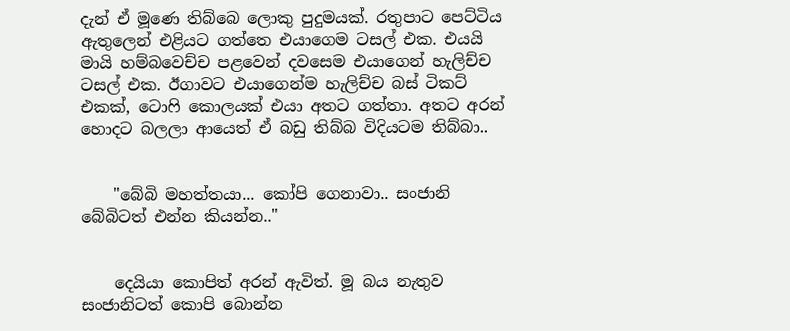දැන් ඒ මූණෙ තිබ්බෙ ලොකු පුදුමයක්. රතුපාට පෙට්ටිය ඇතුලෙන් එළියට ගත්තෙ එයාගෙම ටසල් එක. එයයි මායි හම්බවෙච්ච පළවෙන් දවසෙම එයාගෙන් හැලිච්ච ටසල් එක. ඊගාවට එයාගෙන්ම හැලිච්ච බස් ටිකට් එකක්, ටොෆි කොලයක් එයා අතට ගත්තා. අතට අරන් හොදට බලලා ආයෙත් ඒ බඩු තිබ්බ විදියටම තිබ්බා..


    "බේබි මහත්තයා... කෝපි ගෙනාවා.. සංජානි බේබිටත් එන්න කියන්න.."


    දෙයියා කොපිත් අරන් ඇවිත්. මූ බය නැතුව සංජානිටත් කොපි බොන්න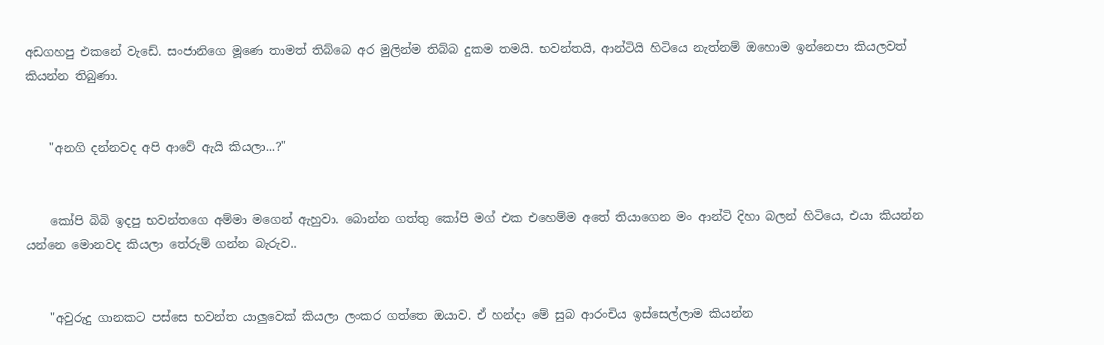අඩගහපු එකනේ වැඩේ. සංජානිගෙ මූණෙ තාමත් තිබ්බෙ අර මුලින්ම තිබ්බ දුකම තමයි. භවන්තයි, ආන්ටියි හිටියෙ නැත්නම් ඔහොම ඉන්නෙපා කියලවත් කියන්න තිබුණා.


    "අනගි දන්නවද අපි ආවේ ඇයි කියලා...?"


    කෝපි බිබි ඉදපු භවන්තගෙ අම්මා මගෙන් ඇහුවා. බොන්න ගත්තු කෝපි මග් එක එහෙම්ම අතේ තියාගෙන මං ආන්ටි දිහා බලන් හිටියෙ, එයා කියන්න යන්නෙ මොනවද කියලා තේරුම් ගන්න බැරුව..


    "අවුරුදු ගානකට පස්සෙ භවන්ත යාලුවෙක් කියලා ලංකර ගත්තෙ ඔයාව. ඒ හන්දා මේ සුබ ආරංචිය ඉස්සෙල්ලාම කියන්න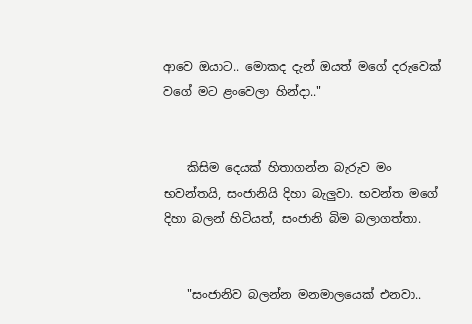ආවෙ ඔයාට.. මොකද දැන් ඔයත් මගේ දරුවෙක් වගේ මට ළංවෙලා හින්දා.."


    කිසිම දෙයක් හිතාගන්න බැරුව මං භවන්තයි, සංජානියි දිහා බැලුවා. භවන්ත මගේ දිහා බලන් හිටියත්, සංජානි බිම බලාගත්තා.


    "සංජානිව බලන්න මනමාලයෙක් එනවා..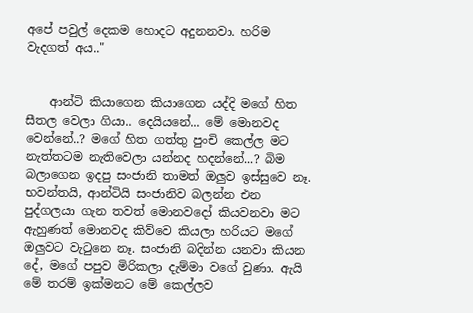අපේ පවුල් දෙකම හොදට අදුනනවා. හරිම වැදගත් අය.."


    ආන්ටි කියාගෙන කියාගෙන යද්දි මගේ හිත සීතල වෙලා ගියා.. දෙයියනේ... මේ මොනවද වෙන්නේ..? මගේ හිත ගත්තු පුංචි කෙල්ල මට නැත්තටම නැතිවෙලා යන්නද හදන්නේ...? බිම බලාගෙන ඉදපු සංජානි තාමත් ඔලුව ඉස්සුවෙ නෑ. භවන්තයි, ආන්ටියි සංජානිව බලන්න එන පුද්ගලයා ගැන තවත් මොනවදෝ කියවනවා මට ඇහුණත් මොනවද කිව්වෙ කියලා හරියට මගේ ඔලුවට වැටුනෙ නෑ. සංජානි බදින්න යනවා කියන දේ, මගේ පපුව මිරිකලා දැම්මා වගේ වුණා. ඇයි මේ තරම් ඉක්මනට මේ කෙල්ලව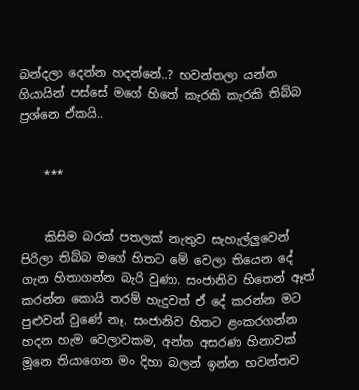බන්දලා දෙන්න හදන්නේ..? භවන්තලා යන්න ගියායින් පස්සේ මගේ හිතේ කැරකි කැරකි තිබ්බ ප්‍රශ්නෙ ඒකයි..


    ***


    කිසිම බරක් පතලක් නැතුව සැහැල්ලුවෙන් පිරිලා තිබ්බ මගේ හිතට මේ වෙලා තියෙන දේ ගැන හිතාගන්න බැරි වුණා. සංජානිව හිතෙන් ඈත් කරන්න කොයි තරම් හැදුවත් ඒ දේ කරන්න මට පුළුවන් වුණේ නෑ. සංජානිව හිතට ළංකරගන්න හදන හැම වෙලාවකම, අන්ත අසරණ හිනාවක් මූනෙ තියාගෙන මං දිහා බලන් ඉන්න භවන්තව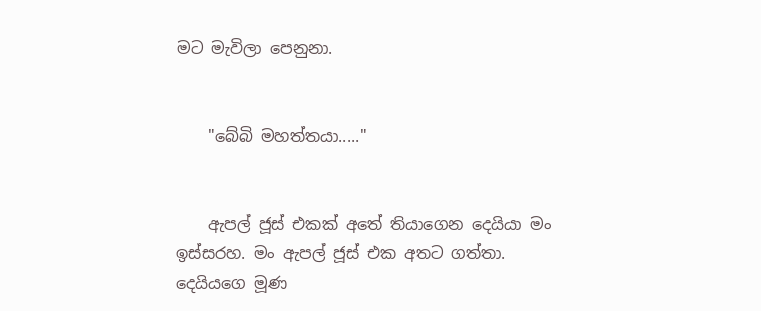මට මැවිලා පෙනුනා.


    "බේබි මහත්තයා....."


    ඇපල් ජූස් එකක් අතේ තියාගෙන දෙයියා මං ඉස්සරහ. මං ඇපල් ජූස් එක අතට ගත්තා. දෙයියගෙ මූණ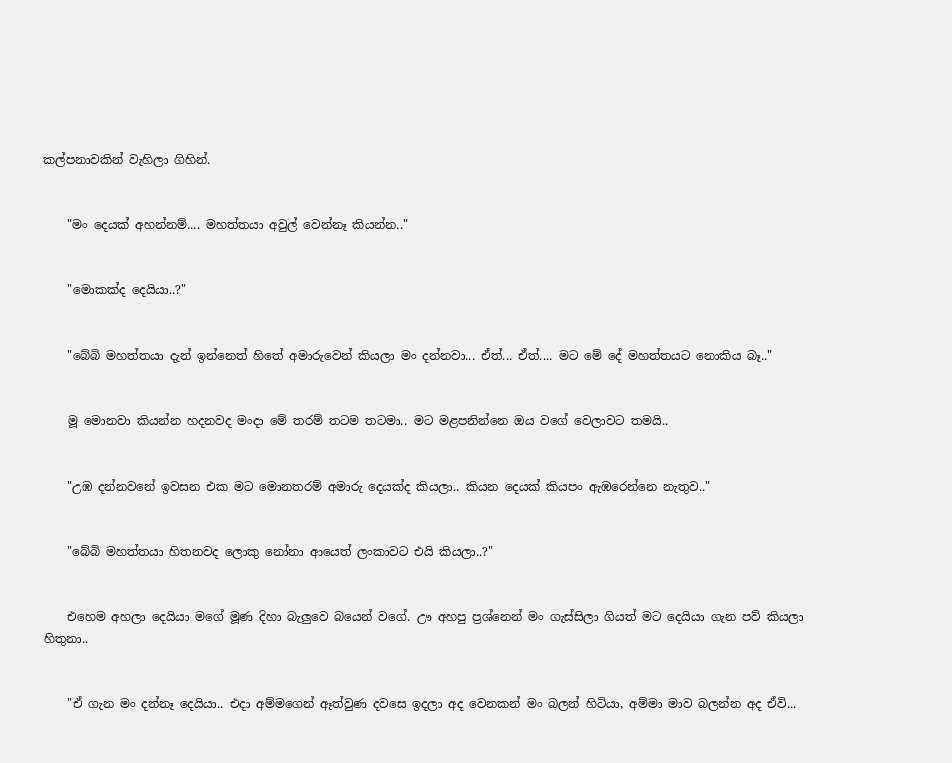කල්පනාවකින් වැහිලා ගිහින්.


    "මං දෙයක් අහන්නම්.... මහත්තයා අවුල් වෙන්නෑ කියන්න.."


    "මොකක්ද දෙයියා..?"


    "බේබි මහත්තයා දැන් ඉන්නෙත් හිතේ අමාරුවෙන් කියලා මං දන්නවා... ඒත්... ඒත්.... මට මේ දේ මහත්තයට නොකිය බෑ.."


    මූ මොනවා කියන්න හදනවද මංදා මේ තරම් තටම තටමා.. මට මළපනින්නෙ ඔය වගේ වෙලාවට තමයි..


    "උඹ දන්නවනේ ඉවසන එක මට මොනතරම් අමාරු දෙයක්ද කියලා.. කියන දෙයක් කියපං ඇඹරෙන්නෙ නැතුව.."


    "බේබි මහත්තයා හිතනවද ලොකු නෝනා ආයෙත් ලංකාවට එයි කියලා..?"


    එහෙම අහලා දෙයියා මගේ මූණ දිහා බැලුවෙ බයෙන් වගේ. ඌ අහපු ප්‍රශ්නෙන් මං ගැස්සිලා ගියත් මට දෙයියා ගැන පව් කියලා හිතුනා..


    "ඒ ගැන මං දන්නෑ දෙයියා.. එදා අම්මගෙන් ඈත්වුණ දවසෙ ඉදලා අද වෙනකන් මං බලන් හිටියා, අම්මා මාව බලන්න අද ඒවි...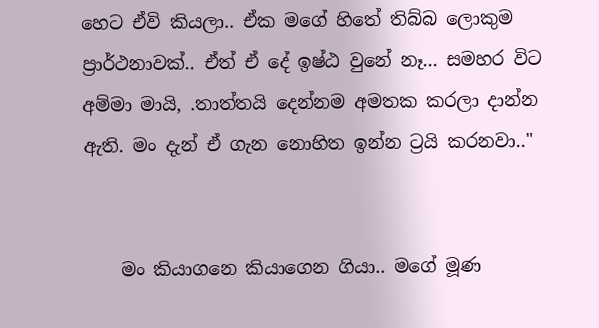හෙට ඒවි කියලා.. ඒක මගේ හිතේ තිබ්බ ලොකුම ප්‍රාර්ථනාවක්.. ඒත් ඒ දේ ඉෂ්ඨ වුනේ නෑ... සමහර විට අම්මා මායි, .තාත්තයි දෙන්නම අමතක කරලා දාන්න ඇති. මං දැන් ඒ ගැන නොහිත ඉන්න ට්‍රයි කරනවා.."


    මං කියාගනෙ කියාගෙන ගියා.. මගේ මූණ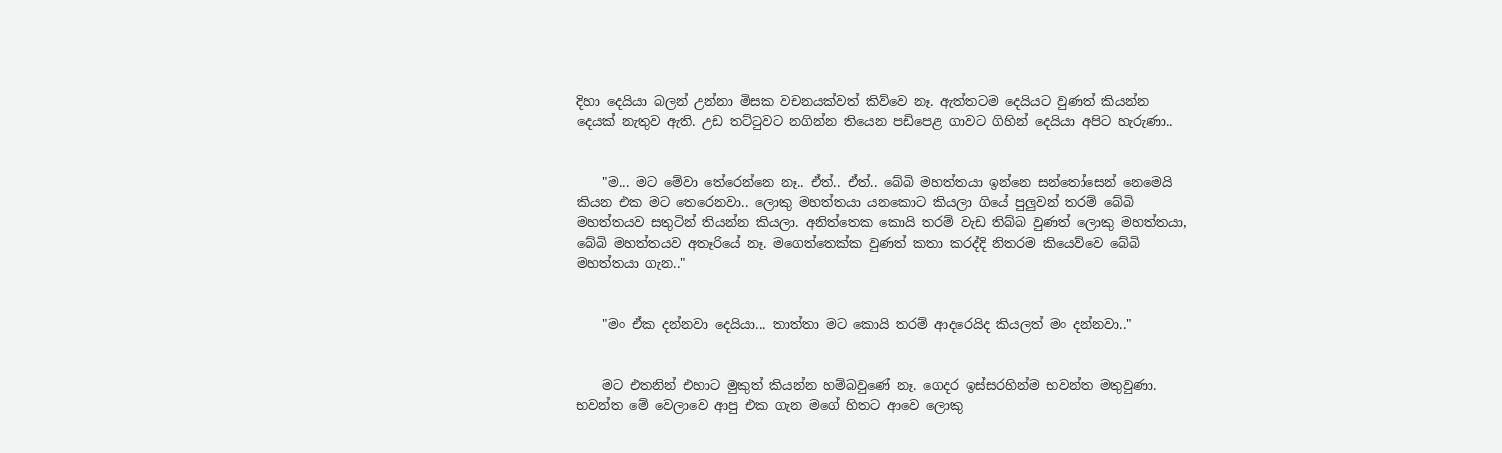දිහා දෙයියා බලන් උන්නා මිසක වචනයක්වත් කිව්වෙ නෑ. ඇත්තටම දෙයියට වුණත් කියන්න දෙයක් නැතුව ඇති. උඩ තට්ටුවට නගින්න තියෙන පඩිපෙළ ගාවට ගිහින් දෙයියා අපිට හැරුණා..


    "ම... මට මේවා තේරෙන්නෙ නෑ.. ඒත්.. ඒත්.. බේබි මහත්තයා ඉන්නෙ සන්තෝසෙන් නෙමෙයි කියන එක මට තෙරෙනවා.. ලොකු මහත්තයා යනකොට කියලා ගියේ පුලුවන් තරම් බේබි මහත්තයව සතුටින් තියන්න කියලා. අනිත්තෙක කොයි තරම් වැඩ තිබ්බ වුණත් ලොකු මහත්තයා, බේබි මහත්තයව අතෑරියේ නෑ. මගෙත්තෙක්ක වුණත් කතා කරද්දි නිතරම කියෙව්වෙ බේබි මහත්තයා ගැන.."


    "මං ඒක දන්නවා දෙයියා... තාත්තා මට කොයි තරම් ආදරෙයිද කියලත් මං දන්නවා.."


    මට එතනින් එහාට මුකුත් කියන්න හම්බවුණේ නෑ. ගෙදර ඉස්සරහින්ම භවන්ත මතුවුණා. භවන්ත මේ වෙලාවෙ ආපු එක ගැන මගේ හිතට ආවෙ ලොකු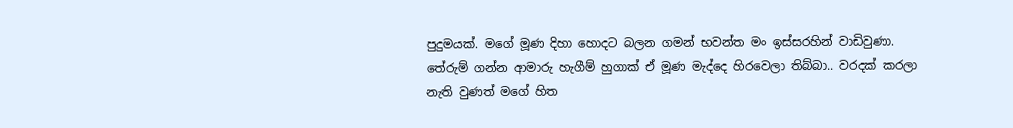පුදුමයක්. මගේ මූණ දිහා හොදට බලන ගමන් භවන්ත මං ඉස්සරහින් වාඩිවුණා. තේරුම් ගන්න ආමාරු හැගීම් හුගාක් ඒ මූණ මැද්දෙ හිරවෙලා තිබ්බා.. වරදක් කරලා නැති වුණත් මගේ හිත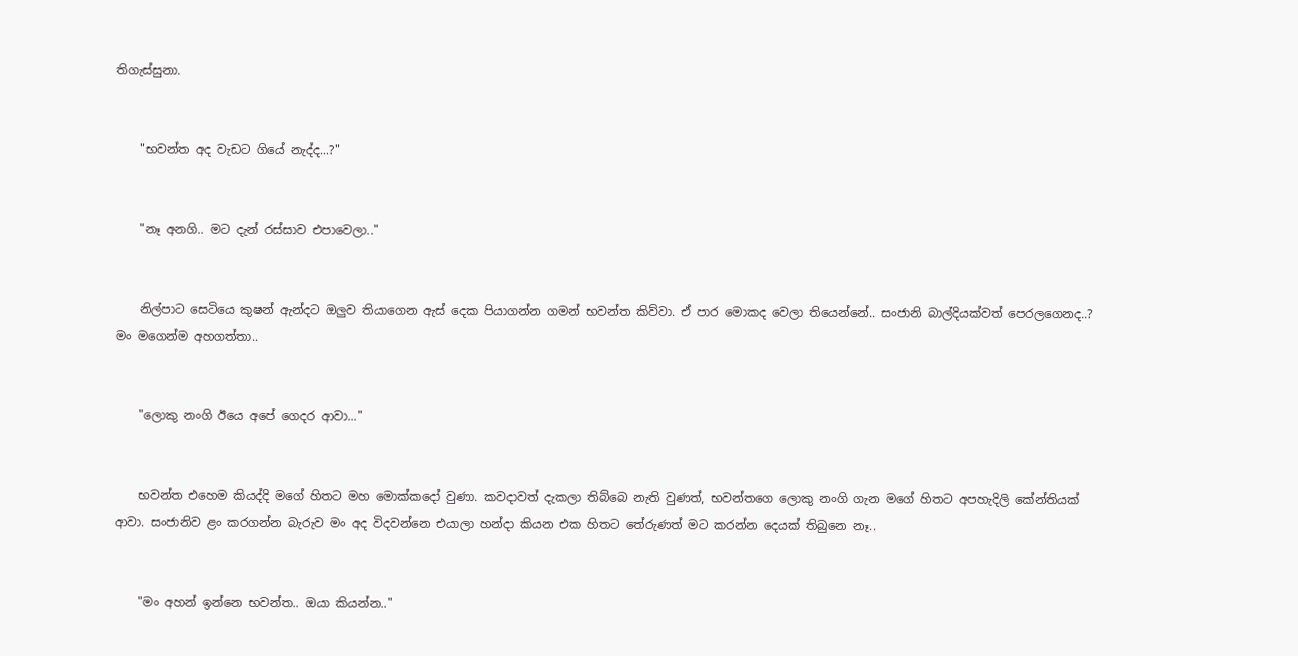තිගැස්සුනා.


    "භවන්ත අද වැඩට ගියේ නැද්ද...?"


    "නෑ අනගි.. මට දැන් රස්සාව එපාවෙලා.."


    නිල්පාට සෙටියෙ කුෂන් ඇන්දට ඔලුව තියාගෙන ඇස් දෙක පියාගන්න ගමන් භවන්ත කිව්වා. ඒ පාර මොකද වෙලා තියෙන්නේ.. සංජානි බාල්දියක්වත් පෙරලගෙනද..? මං මගෙන්ම අහගත්තා..


    "ලොකු නංගි ඊයෙ අපේ ගෙදර ආවා..."


    භවන්ත එහෙම කියද්දි මගේ හිතට මහ මොක්කදෝ වුණා. කවදාවත් දැකලා තිබ්බෙ නැති වුණත්, භවන්තගෙ ලොකු නංගි ගැන මගේ හිතට අපහැදිලි කේන්තියක් ආවා. සංජානිව ළං කරගන්න බැරුව මං අද විදවන්නෙ එයාලා හන්දා කියන එක හිතට තේරුණත් මට කරන්න දෙයක් තිබුනෙ නෑ..


    "මං අහන් ඉන්නෙ භවන්ත.. ඔයා කියන්න.."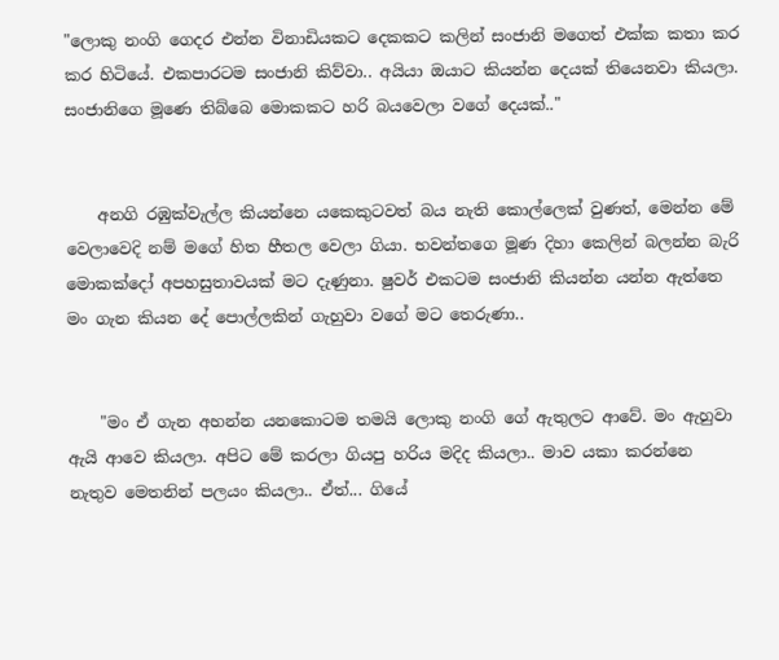"ලොකු නංගි ගෙදර එන්න විනාඩියකට දෙකකට කලින් සංජානි මගෙත් එක්ක කතා කර කර හිටියේ. එකපාරටම සංජානි කිව්වා.. අයියා ඔයාට කියන්න දෙයක් තියෙනවා කියලා. සංජානිගෙ මූණෙ තිබ්බෙ මොකකට හරි බයවෙලා වගේ දෙයක්.."


    අනගි රඹුක්වැල්ල කියන්නෙ යකෙකුටවත් බය නැති කොල්ලෙක් වුණත්, මෙන්න මේ වෙලාවෙදි නම් මගේ හිත හීතල වෙලා ගියා. භවන්තගෙ මූණ දිහා කෙලින් බලන්න බැරි මොකක්දෝ අපහසුතාවයක් මට දැණුනා. ෂුවර් එකටම සංජානි කියන්න යන්න ඇත්තෙ මං ගැන කියන දේ පොල්ලකින් ගැහුවා වගේ මට තෙරුණා..


    "මං ඒ ගැන අහන්න යනකොටම තමයි ලොකු නංගි ගේ ඇතුලට ආවේ. මං ඇහුවා ඇයි ආවෙ කියලා. අපිට මේ කරලා ගියපු හරිය මදිද කියලා.. මාව යකා කරන්නෙ නැතුව මෙතනින් පලයං කියලා.. ඒත්... ගියේ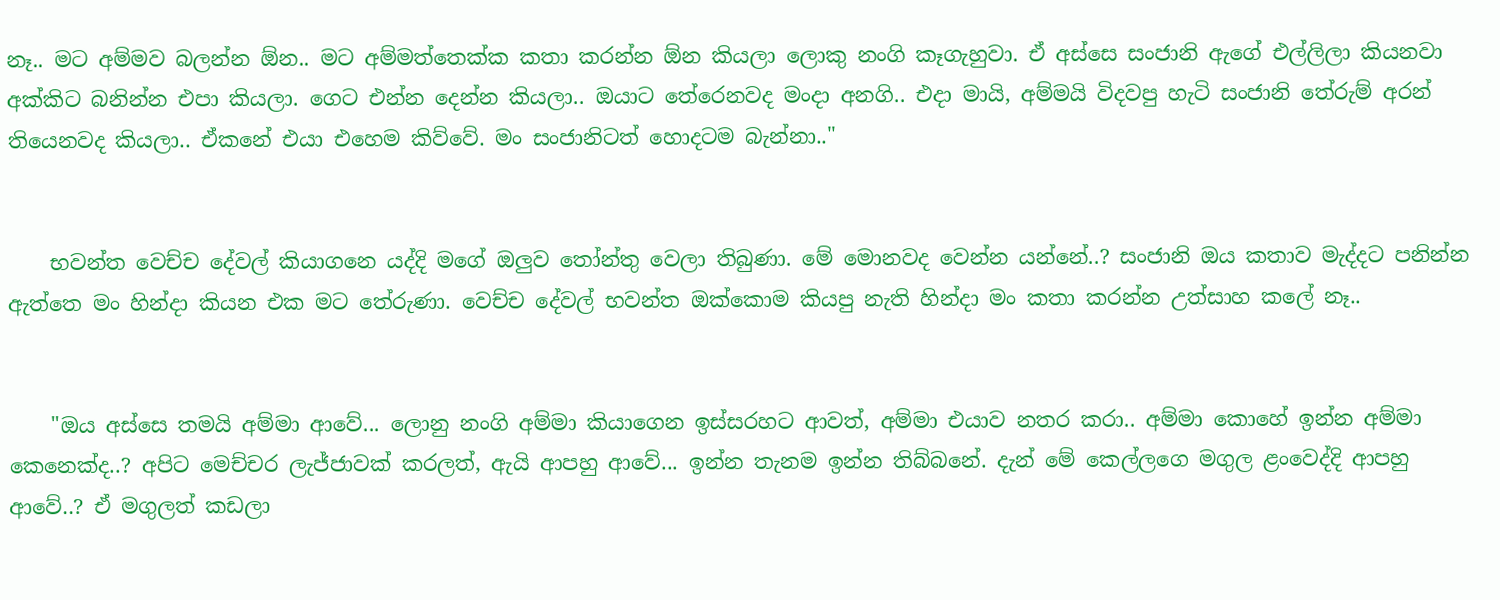නෑ.. මට අම්මව බලන්න ඕන.. මට අම්මත්තෙක්ක කතා කරන්න ඕන කියලා ලොකු නංගි කෑගැහුවා. ඒ අස්සෙ සංජානි ඇගේ එල්ලිලා කියනවා අක්කිට බනින්න එපා කියලා. ගෙට එන්න දෙන්න කියලා.. ඔයාට තේරෙනවද මංදා අනගි.. එදා මායි, අම්මයි විදවපු හැටි සංජානි තේරුම් අරන් තියෙනවද කියලා.. ඒකනේ එයා එහෙම කිව්වේ. මං සංජානිටත් හොදටම බැන්නා.."


    භවන්ත වෙච්ච දේවල් කියාගනෙ යද්දි මගේ ඔලුව තෝන්තු වෙලා තිබුණා. මේ මොනවද වෙන්න යන්නේ..? සංජානි ඔය කතාව මැද්දට පනින්න ඇත්තෙ මං හින්දා කියන එක මට තේරුණා. වෙච්ච දේවල් භවන්ත ඔක්කොම කියපු නැති හින්දා මං කතා කරන්න උත්සාහ කලේ නෑ..


    "ඔය අස්සෙ තමයි අම්මා ආවේ... ලොනු නංගි අම්මා කියාගෙන ඉස්සරහට ආවත්, අම්මා එයාව නතර කරා.. අම්මා කොහේ ඉන්න අම්මා කෙනෙක්ද..? අපිට මෙච්චර ලැජ්ජාවක් කරලත්, ඇයි ආපහු ආවේ... ඉන්න තැනම ඉන්න තිබ්බනේ. දැන් මේ කෙල්ලගෙ මගුල ළංවෙද්දි ආපහු ආවේ..? ඒ මගුලත් කඩලා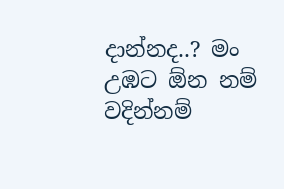දාන්නද..? මං උඹට ඕන නම් වදින්නම්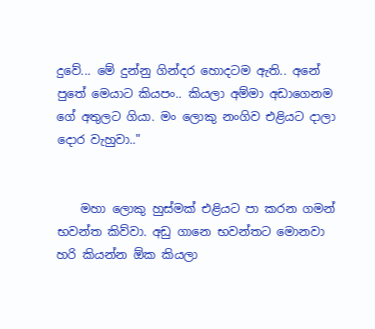දුවේ... මේ දුන්නු ගින්දර හොදටම ඇති.. අනේ පුතේ මෙයාට කියපං.. කියලා අම්මා අඩාගෙනම ගේ අතුලට ගියා. මං ලොකු නංගිව එළියට දාලා දොර වැහුවා.."


    මහා ලොකු හුස්මක් එළියට පා කරන ගමන් භවන්ත කිව්වා. අඩු ගානෙ භවන්තට මොනවා හරි කියන්න ඕක කියලා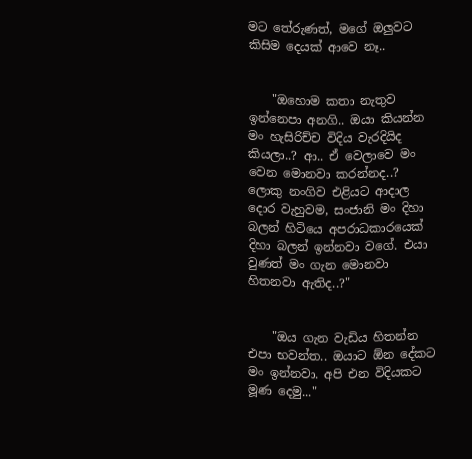මට තේරුණත්, මගේ ඔලුවට කිසිම දෙයක් ආවෙ නෑ..


    "ඔහොම කතා නැතුව ඉන්නෙපා අනගි.. ඔයා කියන්න මං හැසිරිච්ච විදිය වැරදියිද කියලා..? ආ.. ඒ වෙලාවෙ මං වෙන මොනවා කරන්නද..? ලොකු නංගිව එළියට ආදාල දොර වැහුවම, සංජානි මං දිහා බලන් හිටියෙ අපරාධකාරයෙක් දිහා බලන් ඉන්නවා වගේ. එයා වුණත් මං ගැන මොනවා හිතනවා ඇතිද..?"


    "ඔය ගැන වැඩිය හිතන්න එපා භවන්ත.. ඔයාට ඕන දේකට මං ඉන්නවා. අපි එන විදියකට මූණ දෙමු..."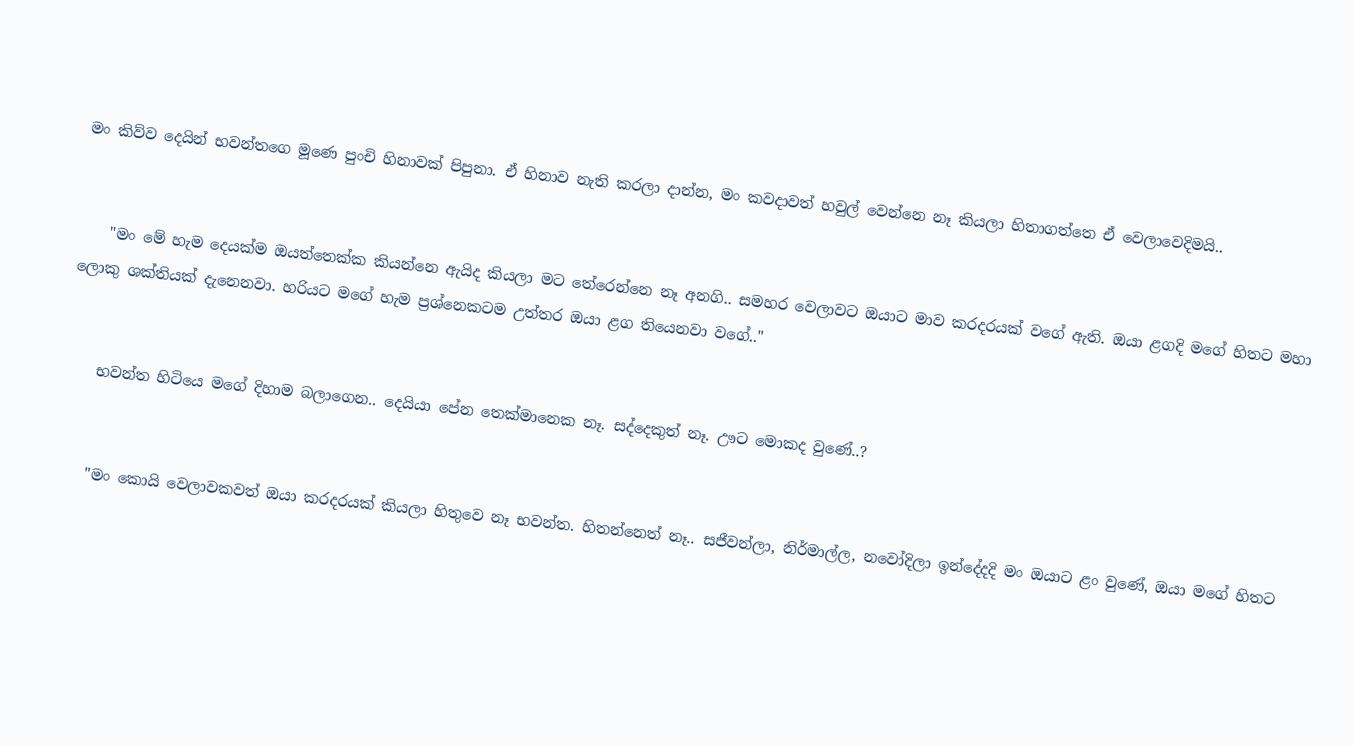මං කිව්ව දෙයින් භවන්තගෙ මූණෙ පුංචි හිනාවක් පිපුනා. ඒ හිනාව නැති කරලා දාන්න, මං කවදාවත් හවුල් වෙන්නෙ නෑ කියලා හිතාගත්තෙ ඒ වෙලාවෙදිමයි..


    "මං මේ හැම දෙයක්ම ඔයත්තෙක්ක කියන්නෙ ඇයිද කියලා මට තේරෙන්නෙ නෑ අනගි.. සමහර වෙලාවට ඔයාට මාව කරදරයක් වගේ ඇති. ඔයා ළගදි මගේ හිතට මහා ලොකු ශක්තියක් දැනෙනවා. හරියට මගේ හැම ප්‍රශ්නෙකටම උත්තර ඔයා ළග තියෙනවා වගේ.."


    භවන්ත හිටියෙ මගේ දිහාම බලාගෙන.. දෙයියා පේන තෙක්මානෙක නෑ. සද්දෙකුත් නෑ. ඌට මොකද වුණේ..?


    "මං කොයි වෙලාවකවත් ඔයා කරදරයක් කියලා හිතුවෙ නෑ භවන්ත. හිතන්නෙත් නෑ.. සජීවන්ලා, නිර්මාල්ල, නවෝදිලා ඉන්දේදදි මං ඔයාට ළං වුණේ, ඔයා මගේ හිතට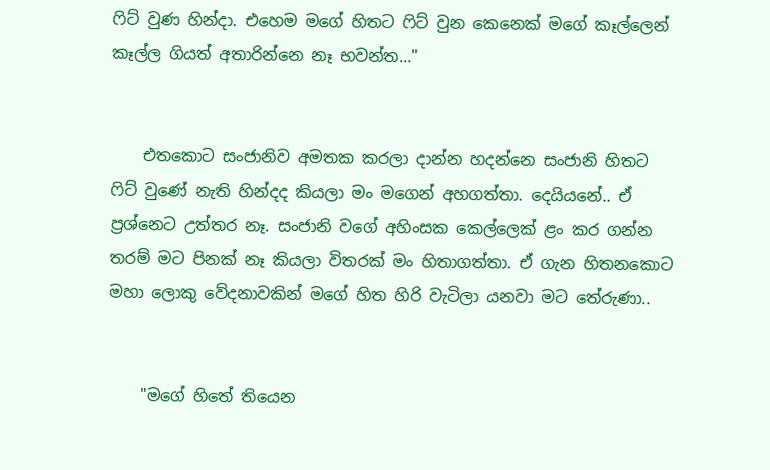ෆිට් වුණ හින්දා. එහෙම මගේ හිතට ෆිට් වුන කෙනෙක් මගේ කෑල්ලෙන් කෑල්ල ගියත් අතාරින්නෙ නෑ භවන්ත..."


    එතකොට සංජානිව අමතක කරලා දාන්න හදන්නෙ සංජානි හිතට ෆිට් වුණේ නැති හින්දද කියලා මං මගෙන් අහගත්තා. දෙයියනේ.. ඒ ප්‍රශ්නෙට උත්තර නෑ. සංජානි වගේ අහිංසක කෙල්ලෙක් ළං කර ගන්න තරම් මට පිනක් නෑ කියලා විතරක් මං හිතාගත්තා. ඒ ගැන හිතනකොට මහා ලොකු වේදනාවකින් මගේ හිත හිරි වැටිලා යනවා මට තේරුණා..


    "මගේ හිතේ තියෙන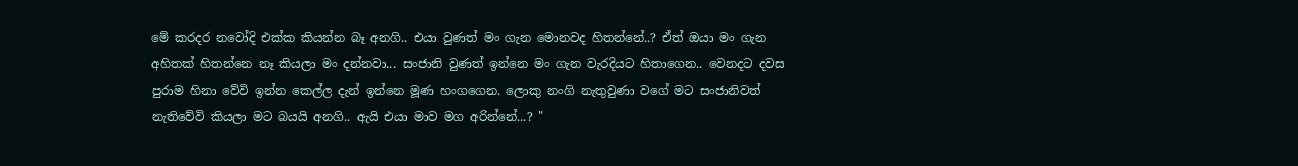මේ කරදර නවෝදි එක්ක කියන්න බෑ අනගි.. එයා වුණත් මං ගැන මොනවද හිතන්නේ..? ඒත් ඔයා මං ගැන අහිතක් හිතන්නෙ නෑ කියලා මං දන්නවා... සංජානි වුණත් ඉන්නෙ මං ගැන වැරදියට හිතාගෙන.. වෙනදට දවස පුරාම හිනා වේවි ඉන්න කෙල්ල දැන් ඉන්නෙ මූණ හංගගෙන. ලොකු නංගි නැතුවුණා වගේ මට සංජානිවත් නැතිවේවි කියලා මට බයයි අනගි.. ඇයි එයා මාව මග අරින්නේ...? "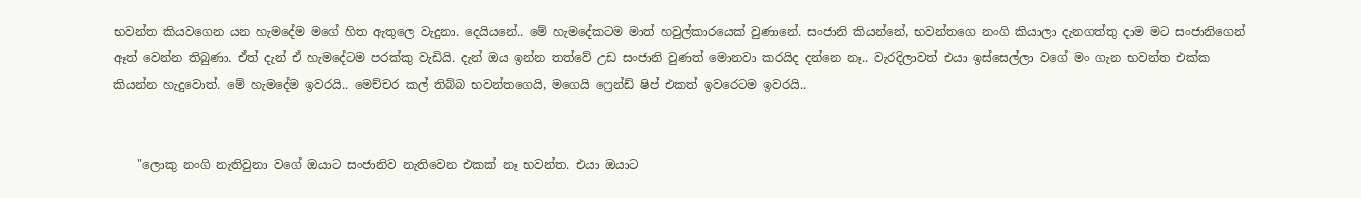භවන්ත කියවගෙන යන හැමදේම මගේ හිත ඇතුලෙ වැදුනා. දෙයියනේ.. මේ හැමදේකටම මාත් හවුල්කාරයෙක් වුණානේ. සංජානි කියන්නේ, භවන්තගෙ නංගි කියාලා දැනගත්තු දාම මට සංජානිගෙන් ඈත් වෙන්න තිබුණා. ඒත් දැන් ඒ හැමදේටම පරක්කු වැඩියි. දැන් ඔය ඉන්න තත්වේ උඩ සංජානි වුණත් මොනවා කරයිද දන්නෙ නෑ.. වැරදිලාවත් එයා ඉස්සෙල්ලා වගේ මං ගැන භවන්ත එක්ක කියන්න හැදුවොත්. මේ හැමදේම ඉවරයි.. මෙච්චර කල් තිබ්බ භවන්තගෙයි, මගෙයි ෆ්‍රෙන්ඩ් ෂිප් එකත් ඉවරෙටම ඉවරයි..


    "ලොකු නංගි නැතිවුනා වගේ ඔයාට සංජානිව නැතිවෙන එකක් නෑ භවන්ත. එයා ඔයාට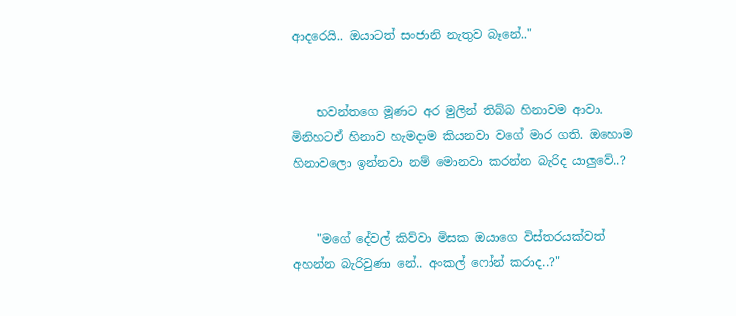ආදරෙයි.. ඔයාටත් සංජානි නැතුව බෑනේ.."


    භවන්තගෙ මූණට අර මුලින් තිබ්බ හිනාවම ආවා. මිනිහටඒ හිනාව හැමදාම කියනවා වගේ මාර ගති. ඔහොම හිනාවලො ඉන්නවා නම් මොනවා කරන්න බැරිද යාලුවේ..?


    "මගේ දේවල් කිව්වා මිසක ඔයාගෙ විස්තරයක්වත් අහන්න බැරිවුණා නේ.. අංකල් ෆෝන් කරාද..?"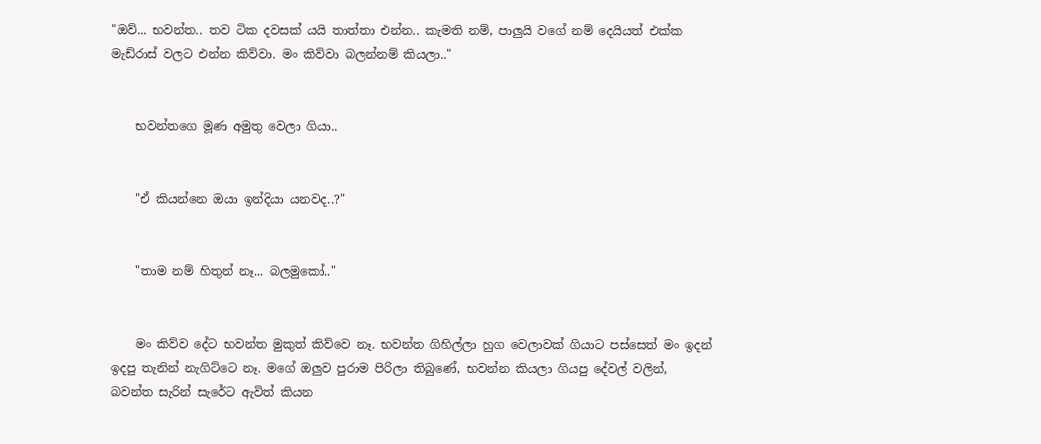"ඔව්... භවන්ත.. තව ටික දවසක් යයි තාත්තා එන්න.. කැමති නම්, පාලුයි වගේ නම් දෙයියත් එක්ක මැඩ්රාස් වලට එන්න කිව්වා. මං කිව්වා බලන්නම් කියලා.."


    භවන්තගෙ මූණ අමුතු වෙලා ගියා..


    "ඒ කියන්නෙ ඔයා ඉන්දියා යනවද..?"


    "තාම නම් හිතුන් නෑ... බලමුකෝ.."


    මං කිව්ව දේට භවන්ත මුකුත් කිව්වෙ නෑ. භවන්ත ගිහිල්ලා හුග වෙලාවක් ගියාට පස්සෙත් මං ඉදන් ඉදපු තැනින් නැගිට්ටෙ නෑ. මගේ ඔලුව පුරාම පිරිලා තිබුණේ, භවන්න කියලා ගියපු දේවල් වලින්, බවන්ත සැරින් සැරේට ඇවිත් කියන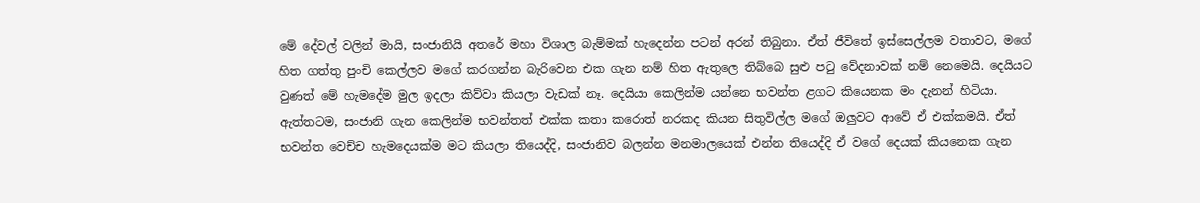මේ දේවල් වලින් මායි, සංජානියි අතරේ මහා විශාල බැම්මක් හැදෙන්න පටන් අරන් තිබුනා. ඒත් ජීවිතේ ඉස්සෙල්ලම වතාවට, මගේ හිත ගත්තු පුංචි කෙල්ලව මගේ කරගන්න බැරිවෙන එක ගැන නම් හිත ඇතුලෙ තිබ්බෙ සුළු පටු වේදනාවක් නම් නෙමෙයි. දෙයියට වුණත් මේ හැමදේම මුල ඉදලා කිව්වා කියලා වැඩක් නෑ. දෙයියා කෙලින්ම යන්නෙ භවන්ත ළගට කියෙනක මං දැනන් හිටියා. ඇත්තටම, සංජානි ගැන කෙලින්ම භවන්තත් එක්ක කතා කරොත් නරකද කියන සිතුවිල්ල මගේ ඔලුවට ආවේ ඒ එක්කමයි. ඒත් භවන්ත වෙච්ච හැමදෙයක්ම මට කියලා තියෙද්දි, සංජානිව බලන්න මනමාලයෙක් එන්න තියෙද්දි ඒ වගේ දෙයක් කියනෙක ගැන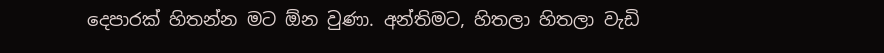දෙපාරක් හිතන්න මට ඕන වුණා. අන්තිමට, හිතලා හිතලා වැඩි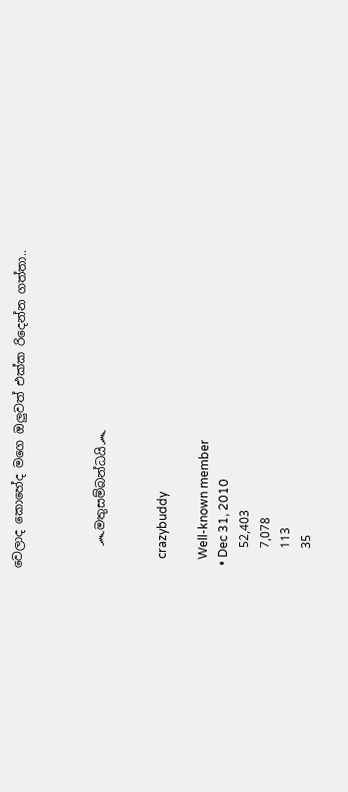වෙලාද කොහේද මගෙ ඔලුවත් එක්ක රිදෙන්න ගත්තා..



    ෴මතුසම්බන්ධයි෴


    crazybuddy

    Well-known member
  • Dec 31, 2010
    52,403
    7,078
    113
    35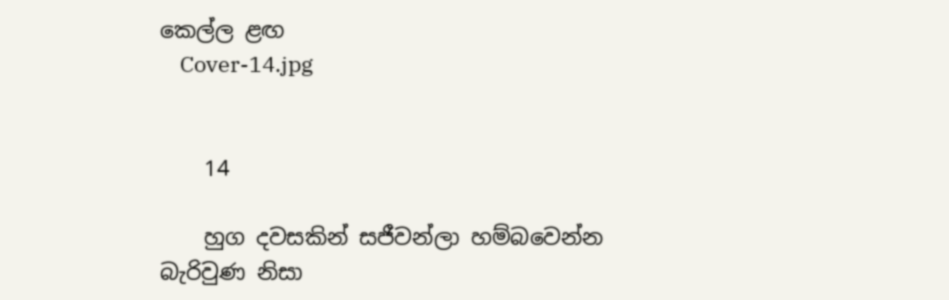කෙල්ල ළඟ
    Cover-14.jpg


    14

    හුග දවසකින් සජීවන්ලා හම්බවෙන්න බැරිවුණ නිසා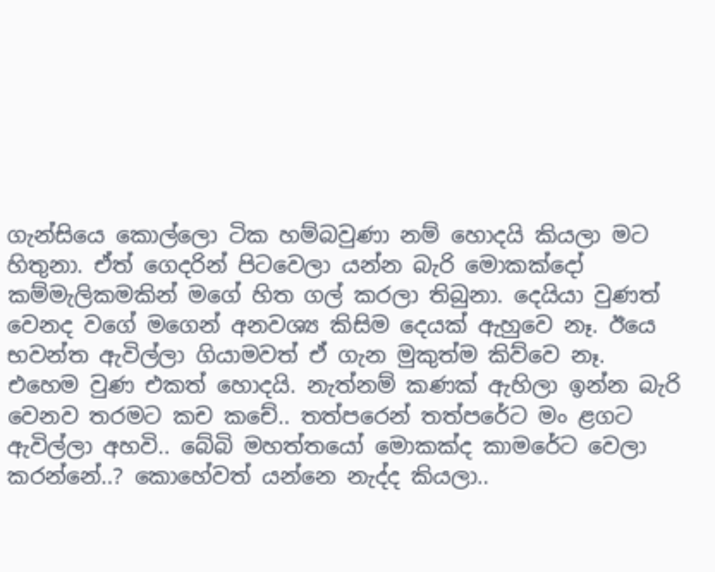ගැන්සියෙ කොල්ලො ටික හම්බවුණා නම් හොදයි කියලා මට හිතුනා. ඒත් ගෙදරින් පිටවෙලා යන්න බැරි මොකක්දෝ කම්මැලිකමකින් මගේ හිත ගල් කරලා තිබුනා. දෙයියා වුණත් වෙනද වගේ මගෙන් අනවශ්‍ය කිසිම දෙයක් ඇහුවෙ නෑ. ඊයෙ භවන්ත ඇවිල්ලා ගියාමවත් ඒ ගැන මුකුත්ම කිව්වෙ නෑ. එහෙම වුණ එකත් හොදයි. නැත්නම් කණක් ඇහිලා ඉන්න බැරි වෙනව තරමට කච කචේ.. තත්පරෙන් තත්පරේට මං ළගට ඇවිල්ලා අහවි.. බේබි මහත්තයෝ මොකක්ද කාමරේට වෙලා කරන්නේ..? කොහේවත් යන්නෙ නැද්ද කියලා..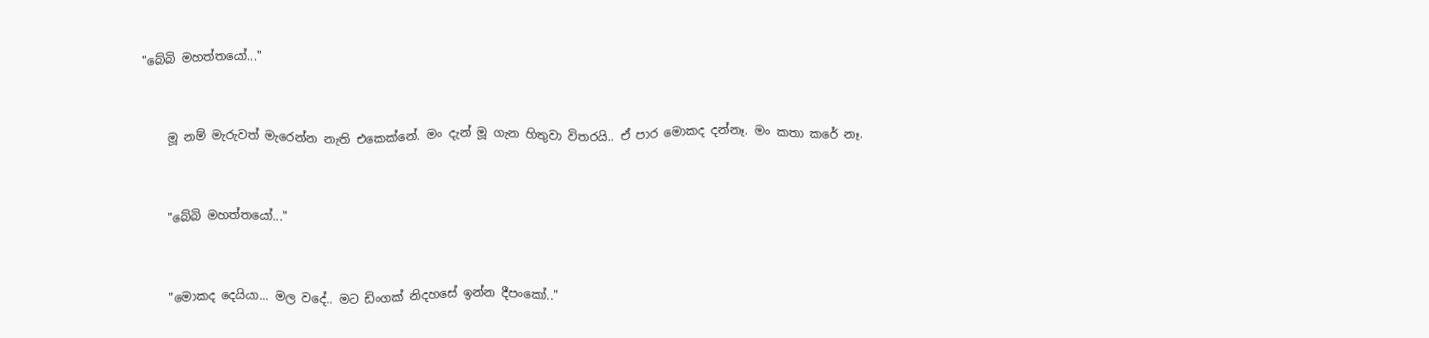"බේබි මහත්තයෝ..."


    මූ නම් මැරුවත් මැරෙන්න නැති එකෙක්නේ. මං දැන් මූ ගැන හිතුවා විතරයි.. ඒ පාර මොකද දන්නෑ. මං කතා කරේ නෑ.


    "බේබි මහත්තයෝ..."


    "මොකද දෙයියා... මල වදේ.. මට ඩිංගක් නිදහසේ ඉන්න දීපංකෝ.."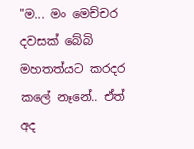"ම... මං මෙච්චර දවසක් බේබි මහතත්යට කරදර කලේ නෑනේ.. ඒත් අද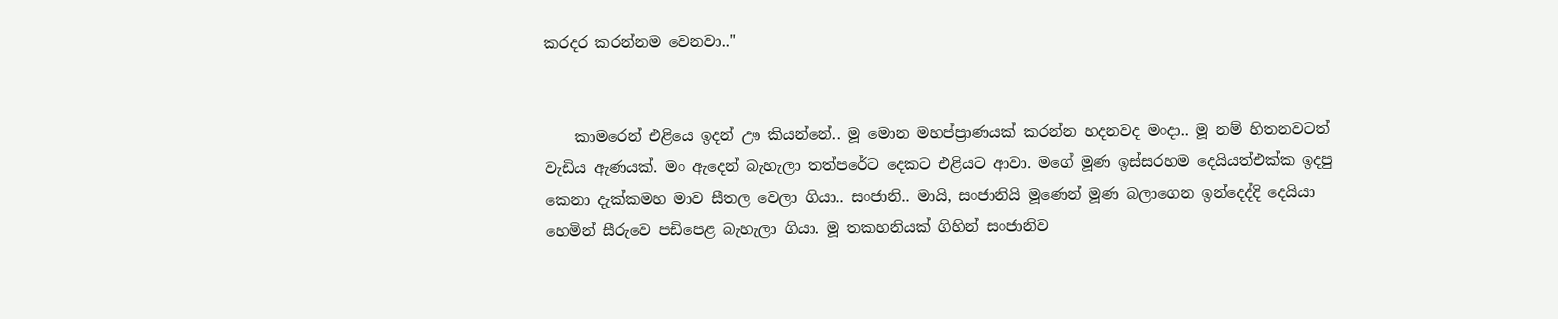කරදර කරන්නම වෙනවා.."


    කාමරෙන් එළියෙ ඉදන් ඌ කියන්නේ.. මූ මොන මහප්ප්‍රාණයක් කරන්න හදනවද මංදා.. මූ නම් හිතනවටත් වැඩිය ඇණයක්. මං ඇදෙන් බැහැලා තත්පරේට දෙකට එළියට ආවා. මගේ මූණ ඉස්සරහම දෙයියත්එක්ක ඉදපු කෙනා දැක්කමහ මාව සීතල වෙලා ගියා.. සංජානි.. මායි, සංජානියි මූණෙන් මූණ බලාගෙන ඉන්දෙද්දි දෙයියා හෙමින් සීරුවෙ පඩිපෙළ බැහැලා ගියා. මූ තකහනියක් ගිහින් සංජානිව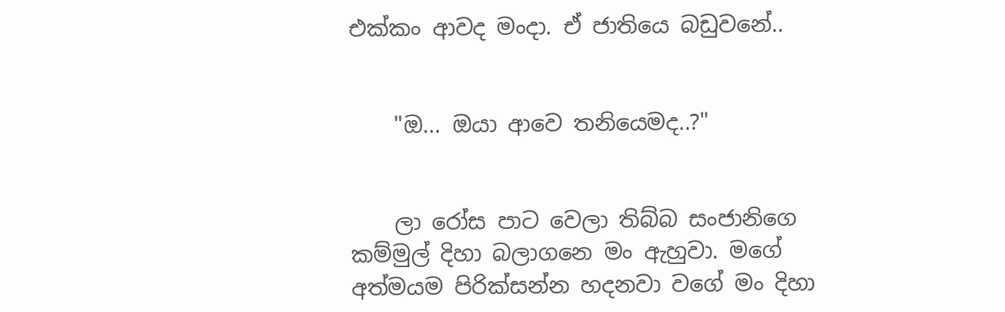එක්කං ආවද මංදා. ඒ ජාතියෙ බඩුවනේ..


    "ඔ... ඔයා ආවෙ තනියෙමද..?"


    ලා රෝස පාට වෙලා තිබ්බ සංජානිගෙ කම්මුල් දිහා බලාගනෙ මං ඇහුවා. මගේ අත්මයම පිරික්සන්න හදනවා වගේ මං දිහා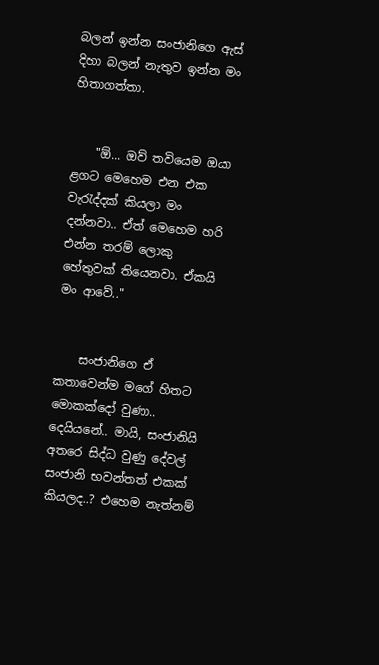බලන් ඉන්න සංජානිගෙ ඇස් දිහා බලන් නැතුව ඉන්න මං හිතාගත්තා.


    "ඕ... ඔව් තවියෙම ඔයා ළගට මෙහෙම එන එක වැරැද්දක් කියලා මං දන්නවා.. ඒත් මෙහෙම හරි එන්න තරම් ලොකු හේතුවක් තියෙනවා. ඒකයි මං ආවේ.."


    සංජානිගෙ ඒ කතාවෙන්ම මගේ හිතට මොකක්දෝ වුණා.. දෙයියනේ.. මායි, සංජානියි අතරෙ සිද්ධ වුණු දේවල් සංජානි භවන්තත් එකක් කියලද..? එහෙම නැත්නම්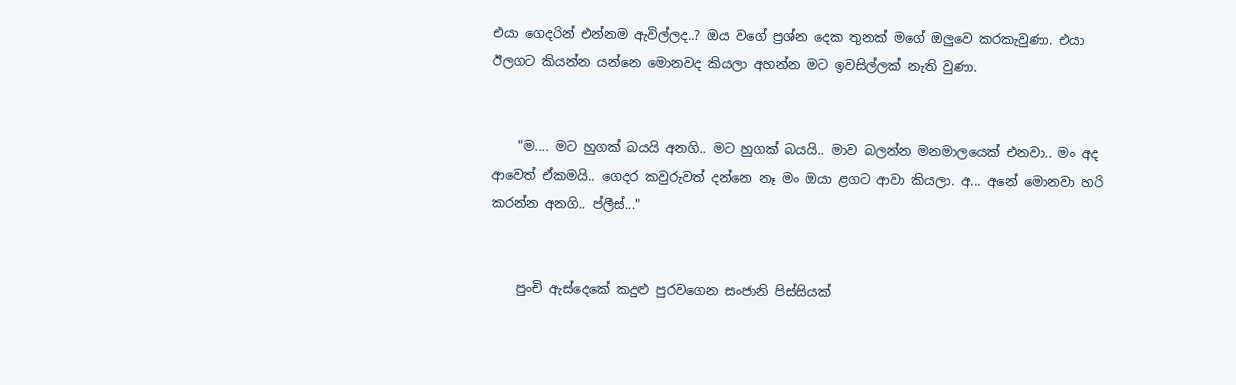එයා ගෙදරින් එන්නම ඇවිල්ලද..? ඔය වගේ ප්‍රශ්න දෙක තුනක් මගේ ඔලුවෙ කරකැවුණා. එයා ඊලගට කියන්න යන්නෙ මොනවද කියලා අහන්න මට ඉවසිල්ලක් නැති වුණා.


    "ම.... මට හුගක් බයයි අනගි.. මට හුගක් බයයි.. මාව බලන්න මනමාලයෙක් එනවා.. මං අද ආවෙත් ඒකමයි.. ගෙදර කවුරුවත් දන්නෙ නෑ මං ඔයා ළගට ආවා කියලා. අ... අනේ මොනවා හරි කරන්න අනගි.. ප්ලීස්..."


    පුංචි ඇස්දෙකේ කදුළු පුරවගෙන සංජානි පිස්සියක්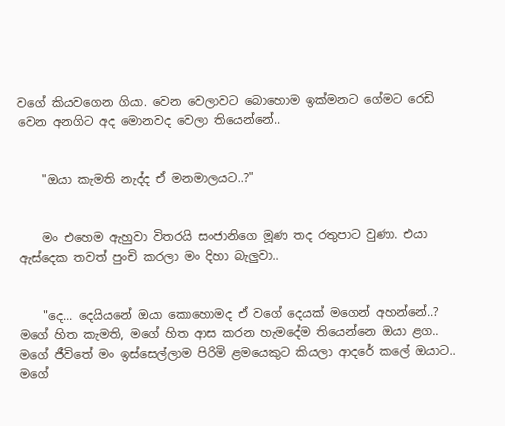වගේ කියවගෙන ගියා. වෙන වෙලාවට බොහොම ඉක්මනට ගේමට රෙඩි වෙන අනගිට අද මොනවද වෙලා තියෙන්නේ..


    "ඔයා කැමති නැද්ද ඒ මනමාලයට..?"


    මං එහෙම ඇහුවා විතරයි සංජානිගෙ මූණ තද රතුපාට වුණා. එයා ඇස්දෙක තවත් පුංචි කරලා මං දිහා බැලුවා..


    "දෙ... දෙයියනේ ඔයා කොහොමද ඒ වගේ දෙයක් මගෙන් අහන්නේ..? මගේ හිත කැමති, මගේ හිත ආස කරන හැමදේම තියෙන්නෙ ඔයා ළග.. මගේ ජීවිතේ මං ඉස්සෙල්ලාම පිරිමි ළමයෙකුට කියලා ආදරේ කලේ ඔයාට.. මගේ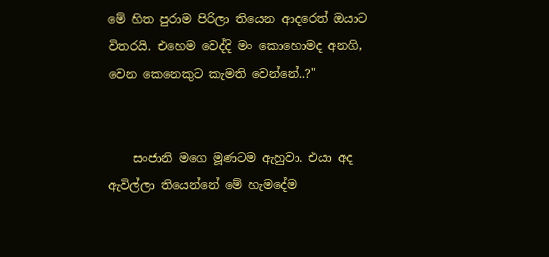මේ හිත පුරාම පිරිලා තියෙන ආදරෙත් ඔයාට විතරයි. එහෙම වෙද්දි මං කොහොමද අනගි, වෙන කෙනෙකුට කැමති වෙන්නේ..?"


    සංජානි මගෙ මූණටම ඇහුවා. එයා අද ඇවිල්ලා තියෙන්නේ මේ හැමදේම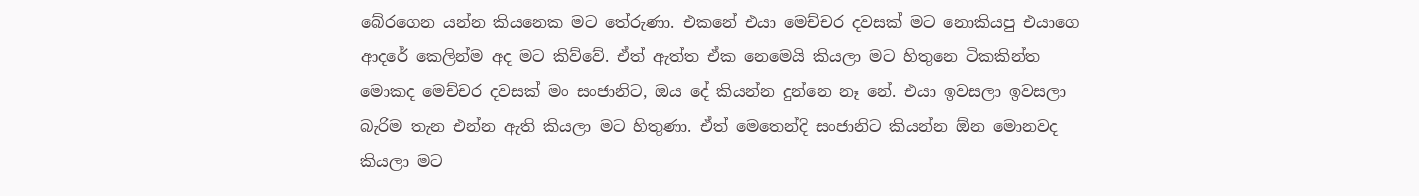බේරගෙන යන්න කියනෙක මට තේරුණා. එකනේ එයා මෙච්චර දවසක් මට නොකියපු එයාගෙ ආදරේ කෙලින්ම අද මට කිව්වේ. ඒත් ඇත්ත ඒක නෙමෙයි කියලා මට හිතුනෙ ටිකකින්ත මොකද මෙච්චර දවසක් මං සංජානිට, ඔය දේ කියන්න දුන්නෙ නෑ නේ. එයා ඉවසලා ඉවසලා බැරිම තැන එන්න ඇති කියලා මට හිතුණා. ඒත් මෙතෙන්දි සංජානිට කියන්න ඕන මොනවද කියලා මට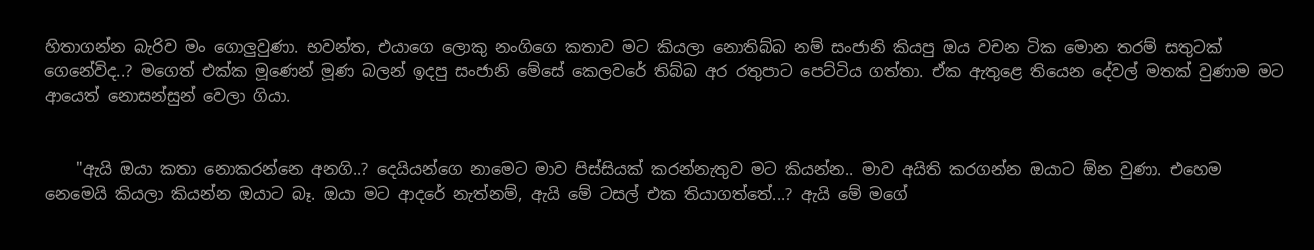හිතාගන්න බැරිව මං ගොලුවුණා. භවන්ත, එයාගෙ ලොකු නංගිගෙ කතාව මට කියලා නොතිබ්බ නම් සංජානි කියපු ඔය වචන ටික මොන තරම් සතුටක් ගෙනේවිද..? මගෙත් එක්ක මූණෙන් මූණ බලන් ඉදපු සංජානි මේසේ කෙලවරේ තිබ්බ අර රතුපාට පෙට්ටිය ගත්තා. ඒක ඇතුළෙ තියෙන දේවල් මතක් වුණාම මට ආයෙත් නොසන්සුන් වෙලා ගියා.


    "ඇයි ඔයා කතා නොකරන්නෙ අනගි..? දෙයියන්ගෙ නාමෙට මාව පිස්සියක් කරන්නැතුව මට කියන්න.. මාව අයිති කරගන්න ඔයාට ඕන වුණා. එහෙම නෙමෙයි කියලා කියන්න ඔයාට බෑ. ඔයා මට ආදරේ නැත්නම්, ඇයි මේ ටසල් එක තියාගත්තේ...? ඇයි මේ මගේ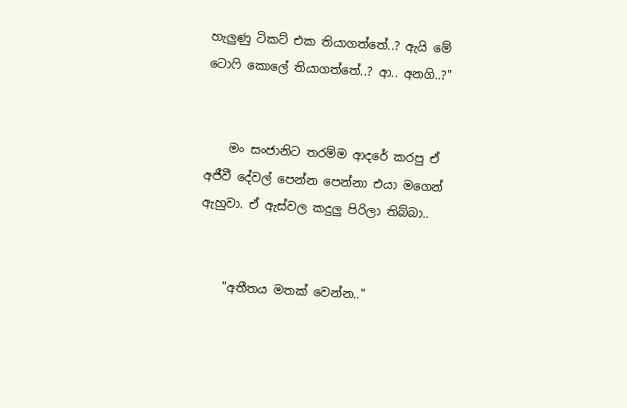හැලුණු ටිකට් එක තියාගත්තේ..? ඇයි මේ ටොෆි කොලේ තියාගත්තේ..? ආ.. අනගි..?"


    මං සංජානිට තරම්ම ආදරේ කරපු ඒ අජීවී දේවල් පෙන්න පෙන්නා එයා මගෙන් ඇහුවා. ඒ ඇස්වල කදුලු පිරිලා තිබ්බා..


    "අතීතය මතක් වෙන්න.."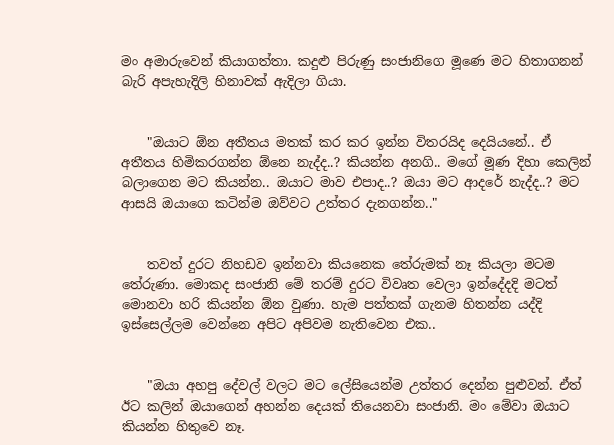මං අමාරුවෙන් කියාගත්තා. කදුළු පිරුණු සංජානිගෙ මූණෙ මට හිතාගනන් බැරි අපැහැදිලි හිනාවක් ඇදිලා ගියා.


    "ඔයාට ඕන අතීතය මතක් කර කර ඉන්න විතරයිද දෙයියනේ.. ඒ අතීතය හිමිකරගන්න ඕනෙ නැද්ද..? කියන්න අනගි.. මගේ මූණ දිහා කෙලින් බලාගෙන මට කියන්න.. ඔයාට මාව එපාද..? ඔයා මට ආදරේ නැද්ද..? මට ආසයි ඔයාගෙ කටින්ම ඔව්වට උත්තර දැනගන්න.."


    තවත් දුරට නිහඩව ඉන්නවා කියනෙක තේරුමක් නෑ කියලා මටම තේරුණා. මොකද සංජානි මේ තරම් දුරට විවෘත වෙලා ඉන්දේදදි මටත් මොනවා හරි කියන්න ඕන වුණා. හැම පත්තක් ගැනම හිතන්න යද්දි ඉස්සෙල්ලම වෙන්නෙ අපිට අපිවම නැතිවෙන එක..


    "ඔයා අහපු දේවල් වලට මට ලේසියෙන්ම උත්තර දෙන්න පුළුවන්. ඒත් ඊට කලින් ඔයාගෙන් අහන්න දෙයක් තියෙනවා සංජානි. මං මේවා ඔයාට කියන්න හිතුවෙ නෑ.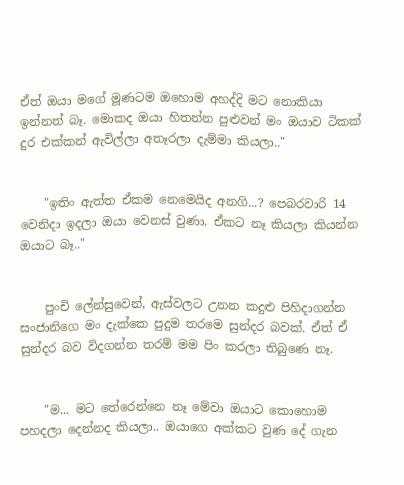ඒත් ඔයා මගේ මූණටම ඔහොම අහද්දි මට නොකියා ඉන්නත් බෑ. මොකද ඔයා හිතන්න පුළුවන් මං ඔයාව ටිකක් දුර එක්කන් ඇවිල්ලා අතෑරලා දැම්මා කියලා.."


    "ඉතිං ඇත්ත ඒකම නෙමෙයිද අනගි...? පෙබරවාරි 14 වෙනිදා ඉදලා ඔයා වෙනස් වුණා. ඒකට නෑ කියලා කියන්න ඔයාට බෑ.."


    පුංචි ලේන්සුවෙන්, ඇස්වලට උනන කදුළු පිහිදාගන්න සංජානිගෙ මං දැක්කෙ පුදුම තරමෙ සුන්දර බවක්. ඒත් ඒ සුන්දර බව විදගන්න තරම් මම පිං කරලා තිබුණෙ නෑ.


    "ම... මට තේරෙන්නෙ නෑ මේවා ඔයාට කොහොම පහදලා දෙන්නද කියලා.. ඔයාගෙ අක්කට වුණ දේ ගැන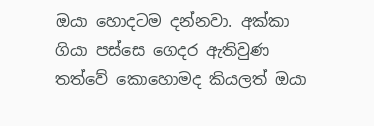ඔයා හොදටම දන්නවා. අක්කා ගියා පස්සෙ ගෙදර ඇතිවුණ තත්වේ කොහොමද කියලත් ඔයා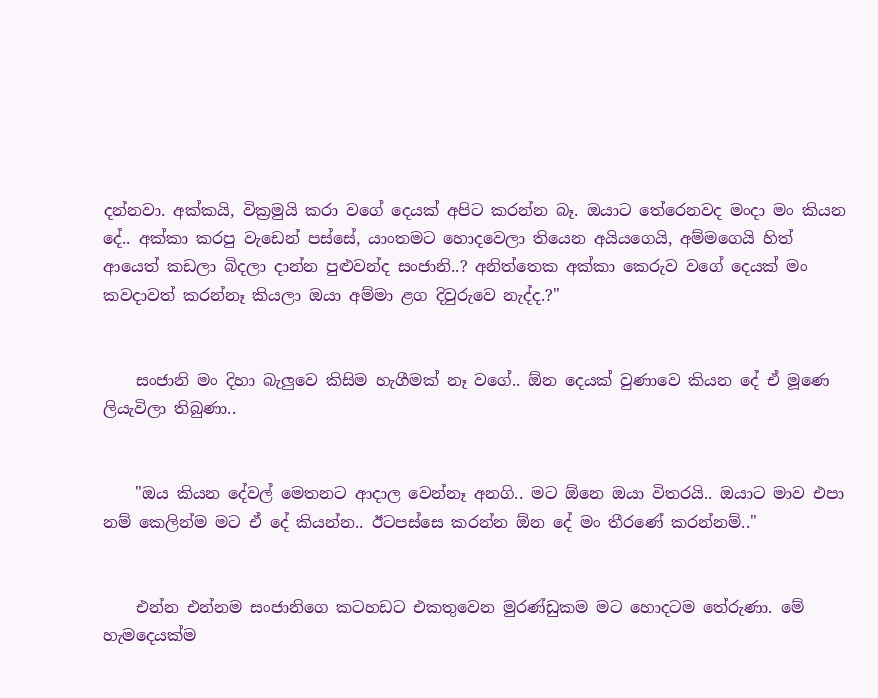දන්නවා. අක්කයි, වික්‍රමුයි කරා වගේ දෙයක් අපිට කරන්න බෑ. ඔයාට තේරෙනවද මංදා මං කියන දේ.. අක්කා කරපු වැඩෙන් පස්සේ, යාංතමට හොදවෙලා තියෙන අයියගෙයි, අම්මගෙයි හිත් ආයෙත් කඩලා බිදලා දාන්න පුළුවන්ද සංජානි..? අනිත්තෙක අක්කා කෙරුව වගේ දෙයක් මං කවදාවත් කරන්නෑ කියලා ඔයා අම්මා ළග දිවුරුවෙ නැද්ද.?"


    සංජානි මං දිහා බැලුවෙ කිසිම හැගීමක් නෑ වගේ.. ඕන දෙයක් වුණාවෙ කියන දේ ඒ මූණෙ ලියැවිලා තිබුණා..


    "ඔය කියන දේවල් මෙතනට ආදාල වෙන්නෑ අනගි.. මට ඕනෙ ඔයා විතරයි.. ඔයාට මාව එපා නම් කෙලින්ම මට ඒ දේ කියන්න.. ඊටපස්සෙ කරන්න ඕන දේ මං තීරණේ කරන්නම්.."


    එන්න එන්නම සංජානිගෙ කටහඩට එකතුවෙන මුරණ්ඩුකම මට හොදටම තේරුණා. මේ හැමදෙයක්ම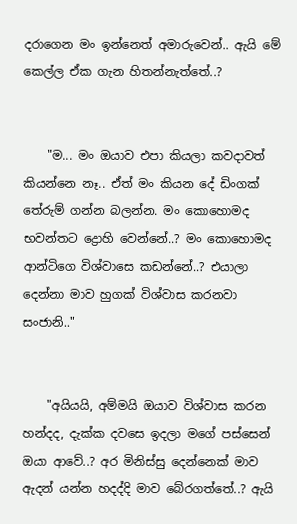දරාගෙන මං ඉන්නෙත් අමාරුවෙන්.. ඇයි මේ කෙල්ල ඒක ගැන හිතන්නැත්තේ..?


    "ම... මං ඔයාව එපා කියලා කවදාවත් කියන්නෙ නෑ.. ඒත් මං කියන දේ ඩිංගක් තේරුම් ගන්න බලන්න. මං කොහොමද භවන්තට ද්‍රොහි වෙන්නේ..? මං කොහොමද ආන්ටිගෙ විශ්වාසෙ කඩන්නේ..? එයාලා දෙන්නා මාව හුගක් විශ්වාස කරනවා සංජානි.."


    "අයියයි, අම්මයි ඔයාව විශ්වාස කරන හන්දද, දැක්ක දවසෙ ඉදලා මගේ පස්සෙන් ඔයා ආවේ..? අර මිනිස්සු දෙන්නෙක් මාව ඇදන් යන්න හදද්දි මාව බේරගත්තේ..? ඇයි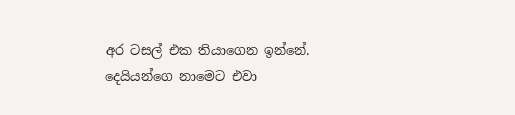අර ටසල් එක තියාගෙන ඉන්නේ. දෙයියන්ගෙ නාමෙට එවා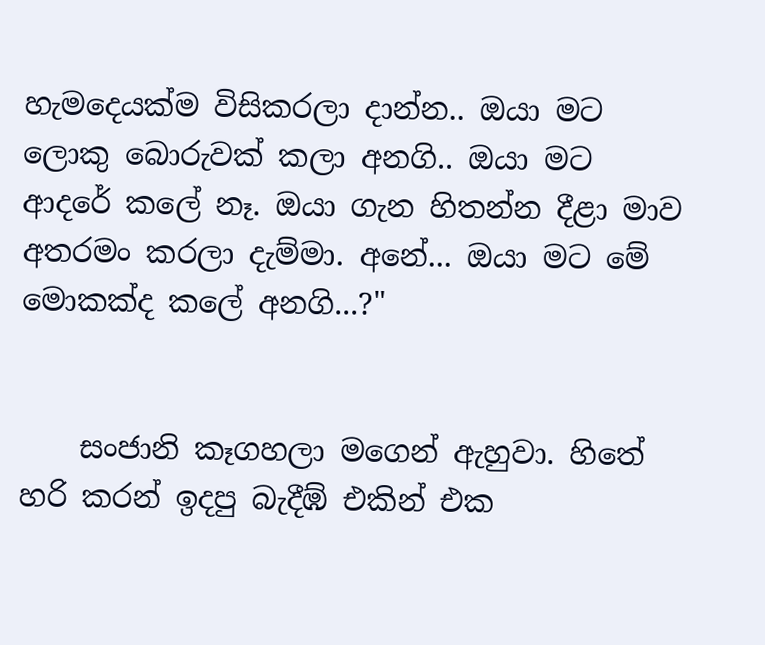හැමදෙයක්ම විසිකරලා දාන්න.. ඔයා මට ලොකු බොරුවක් කලා අනගි.. ඔයා මට ආදරේ කලේ නෑ. ඔයා ගැන හිතන්න දීළා මාව අතරමං කරලා දැම්මා. අනේ... ඔයා මට මේ මොකක්ද කලේ අනගි...?"


    සංජානි කෑගහලා මගෙන් ඇහුවා. හිතේ හරි කරන් ඉදපු බැදීඹ් එකින් එක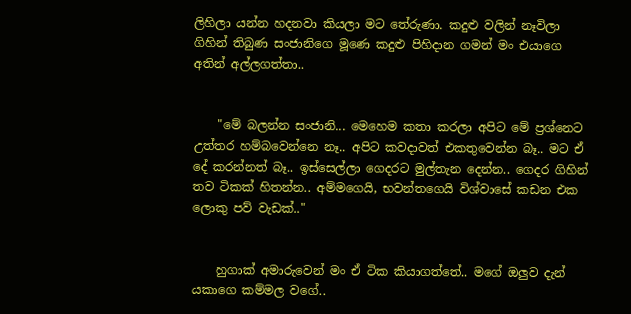ලිහිලා යන්න හදනවා කියලා මට තේරුණා. කදුළු වලින් නෑවිලා ගිහින් තිබුණ සංජානිගෙ මූණෙ කදුළු පිහිදාන ගමන් මං එයාගෙ අතින් අල්ලගත්තා..


    "මේ බලන්න සංජානි... මෙහෙම කතා කරලා අපිට මේ ප්‍රශ්නෙට උත්තර හම්බවෙන්නෙ නෑ.. අපිට කවදාවත් එකතුවෙන්න බෑ.. මට ඒ දේ කරන්නත් බෑ.. ඉස්සෙල්ලා ගෙදරට මුල්තැන දෙන්න.. ගෙදර ගිහින් තව ටිකක් හිතන්න.. අම්මගෙයි, භවන්තගෙයි විශ්වාසේ කඩන එක ලොකු පව් වැඩක්.."


    හුගාක් අමාරුවෙන් මං ඒ ටික කියාගත්තේ.. මගේ ඔලුව දැන් යකාගෙ කම්මල වගේ..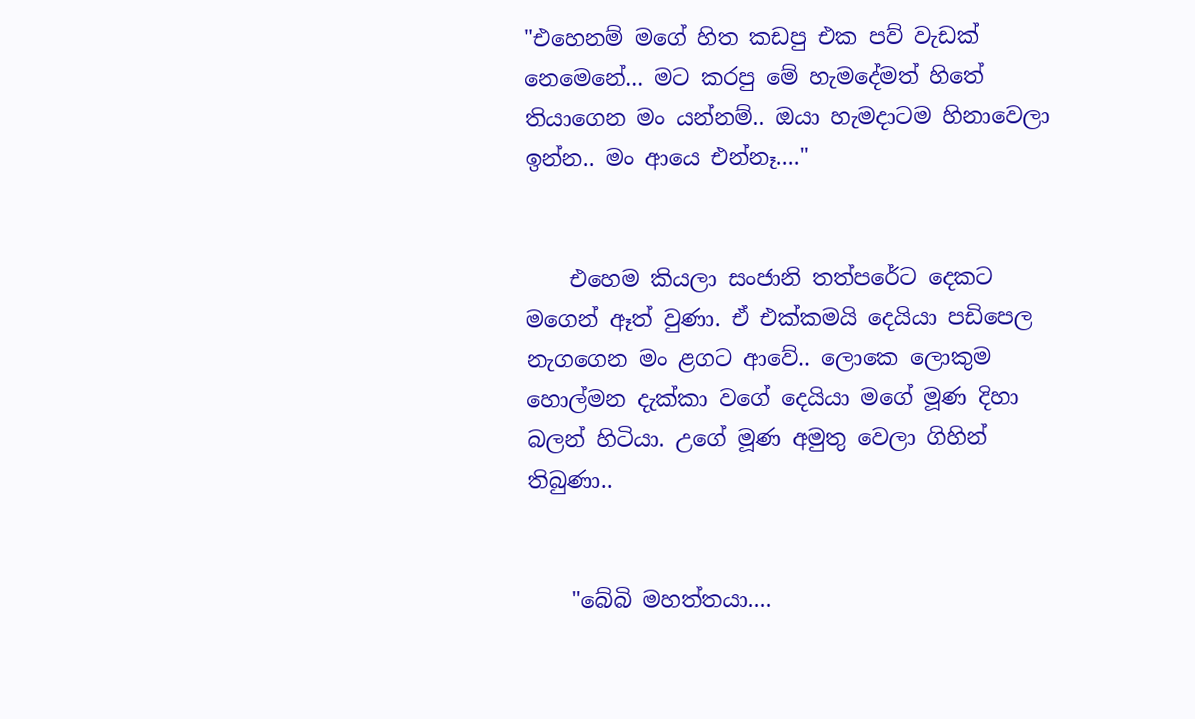"එහෙනම් මගේ හිත කඩපු එක පව් වැඩක් නෙමෙනේ... මට කරපු මේ හැමදේමත් හිතේ තියාගෙන මං යන්නම්.. ඔයා හැමදාටම හිනාවෙලා ඉන්න.. මං ආයෙ එන්නෑ...."


    එහෙම කියලා සංජානි තත්පරේට දෙකට මගෙන් ඈත් වුණා. ඒ එක්කමයි දෙයියා පඩිපෙල නැගගෙන මං ළගට ආවේ.. ලොකෙ ලොකුම හොල්මන දැක්කා වගේ දෙයියා මගේ මූණ දිහා බලන් හිටියා. උගේ මූණ අමුතු වෙලා ගිහින් තිබුණා..


    "බේබි මහත්තයා....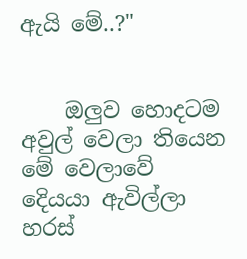ඇයි මේ..?"


    ඔලුව හොදටම අවුල් වෙලා තියෙන මේ වෙලාවේ දෙියයා ඇවිල්ලා හරස්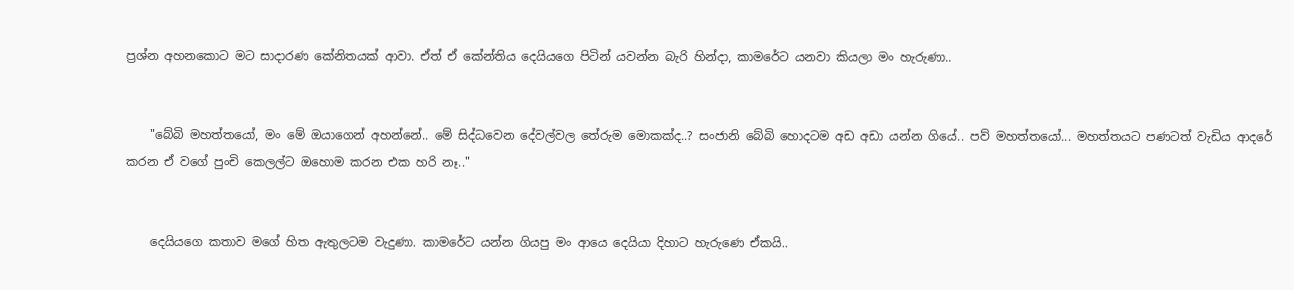ප්‍රශ්න අහනකොට මට සාදාරණ කේනිතයක් ආවා. ඒත් ඒ කේන්තිය දෙයියගෙ පිටින් යවන්න බැරි හින්දා, කාමරේට යනවා කියලා මං හැරුණා..


    "බේබි මහත්තයෝ, මං මේ ඔයාගෙන් අහන්නේ.. මේ සිද්ධවෙන දේවල්වල තේරුම මොකක්ද..? සංජානි බේබි හොදටම අඩ අඩා යන්න ගියේ.. පව් මහත්තයෝ... මහත්තයට පණටත් වැඩිය ආදරේ කරන ඒ වගේ පුංචි කෙලල්ට ඔහොම කරන එක හරි නෑ.."


    දෙයියගෙ කතාව මගේ හිත ඇතුලටම වැදුණා. කාමරේට යන්න ගියපු මං ආයෙ දෙයියා දිහාට හැරුණෙ ඒකයි..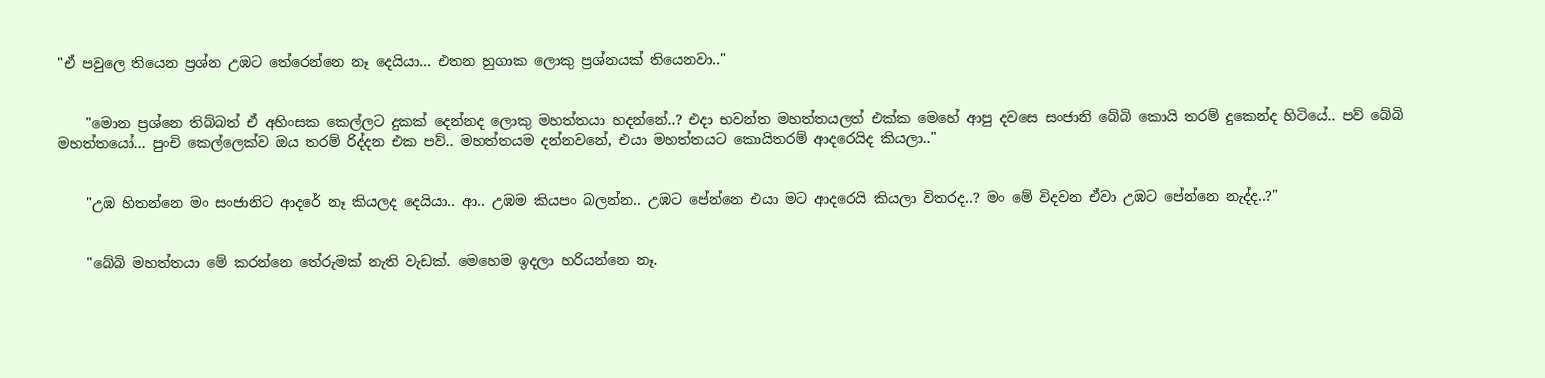"ඒ පවුලෙ තියෙන ප්‍රශ්න උඹට තේරෙන්නෙ නෑ දෙයියා... එතන හුගාක ලොකු ප්‍රශ්නයක් තියෙනවා.."


    "මොන ප්‍රශ්නෙ තිබ්බත් ඒ අහිංසක කෙල්ලට දුකක් දෙන්නද ලොකු මහත්තයා හදන්නේ..? එදා භවන්ත මහත්තයලත් එක්ක මෙහේ ආපු දවසෙ සංජානි බේබි කොයි තරම් දුකෙන්ද හිටියේ.. පව් බේබි මහත්තයෝ... පුංචි කෙල්ලෙක්ව ඔය තරම් රිද්දන එක පව්.. මහත්තයම දන්නවනේ, එයා මහත්තයට කොයිතරම් ආදරෙයිද කියලා.."


    "උඹ හිතන්නෙ මං සංජානිට ආදරේ නෑ කියලද දෙයියා.. ආ.. උඹම කියපං බලන්න.. උඹට පේන්නෙ එයා මට ආදරෙයි කියලා විතරද..? මං මේ විදවන ඒවා උඹට පේන්නෙ නැද්ද..?"


    "බේබි මහත්තයා මේ කරන්නෙ තේරුමක් නැති වැඩක්. මෙහෙම ඉදලා හරියන්නෙ නෑ.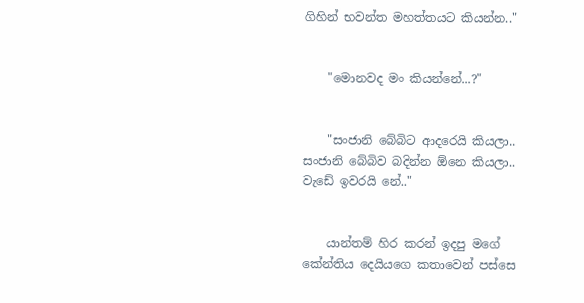ගිහින් භවන්ත මහත්තයට කියන්න.."


    "මොනවද මං කියන්නේ...?"


    "සංජානි බේබිට ආදරෙයි කියලා.. සංජානි බේබිව බදින්න ඕනෙ කියලා.. වැඩේ ඉවරයි නේ.."


    යාන්තම් හිර කරන් ඉදපු මගේ කේන්තිය දෙයියගෙ කතාවෙන් පස්සෙ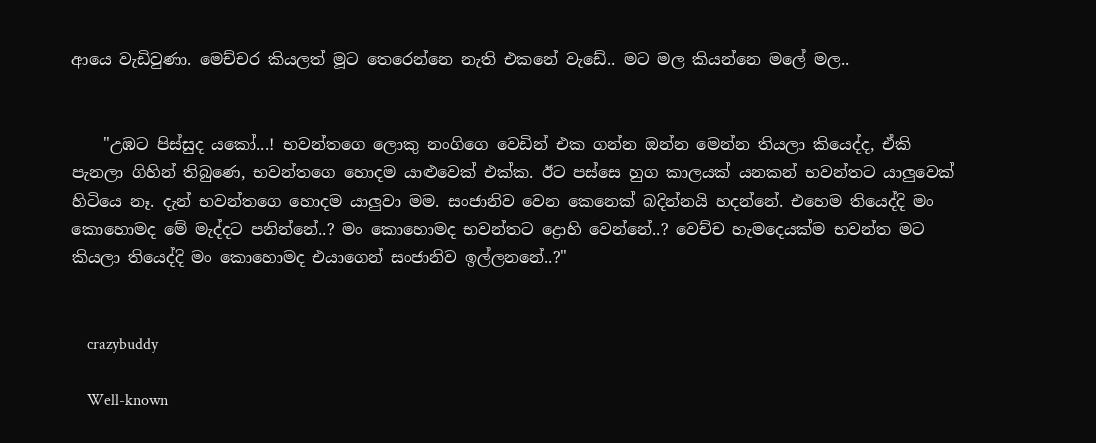ආයෙ වැඩිවුණා. මෙච්චර කියලත් මූට තෙරෙන්නෙ නැති එකනේ වැඩේ.. මට මල කියන්නෙ මලේ මල..


    "උඹට පිස්සුද යකෝ...! භවන්තගෙ ලොකු නංගිගෙ වෙඩින් එක ගන්න ඔන්න මෙන්න තියලා කියෙද්ද, ඒකි පැනලා ගිහින් තිබුණෙ, භවන්තගෙ හොදම යාළුවෙක් එක්ක. ඊට පස්සෙ හුග කාලයක් යනකන් භවන්තට යාලුවෙක් හිටියෙ නෑ. දැන් භවන්තගෙ හොදම යාලුවා මම. සංජානිව වෙන කෙනෙක් බදින්නයි හදන්නේ. එහෙම තියෙද්දි මං කොහොමද මේ මැද්දට පනින්නේ..? මං කොහොමද භවන්තට ද්‍රොහි වෙන්නේ..? වෙච්ච හැමදෙයක්ම භවන්ත මට කියලා තියෙද්දි මං කොහොමද එයාගෙන් සංජානිව ඉල්ලනනේ..?"


    crazybuddy

    Well-known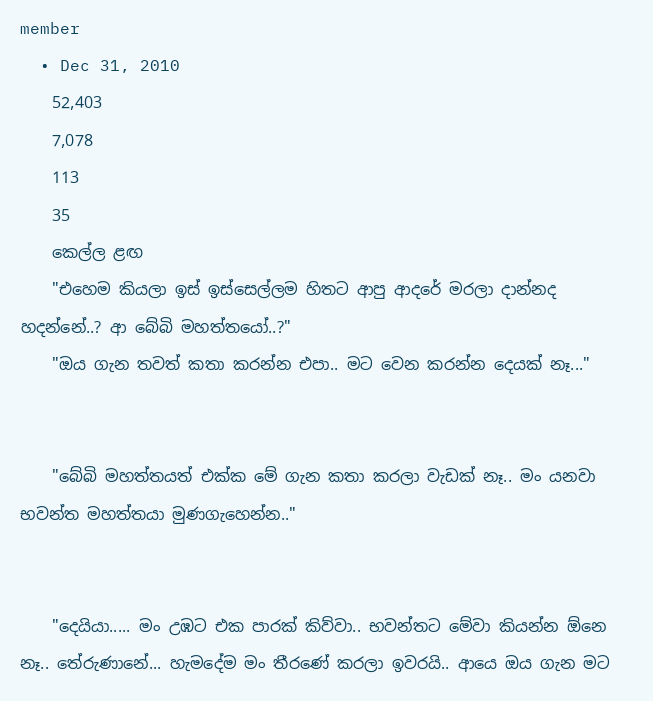member
  • Dec 31, 2010
    52,403
    7,078
    113
    35
    කෙල්ල ළඟ
    "එහෙම කියලා ඉස් ඉස්සෙල්ලම හිතට ආපු ආදරේ මරලා දාන්නද හදන්නේ..? ආ බේබි මහත්තයෝ..?"
    "ඔය ගැන තවත් කතා කරන්න එපා.. මට වෙන කරන්න දෙයක් නෑ..."


    "බේබි මහත්තයත් එක්ක මේ ගැන කතා කරලා වැඩක් නෑ.. මං යනවා භවන්ත මහත්තයා මුණගැහෙන්න.."


    "දෙයියා..... මං උඹට එක පාරක් කිව්වා.. භවන්තට මේවා කියන්න ඕනෙ නෑ.. තේරුණානේ... හැමදේම මං තීරණේ කරලා ඉවරයි.. ආයෙ ඔය ගැන මට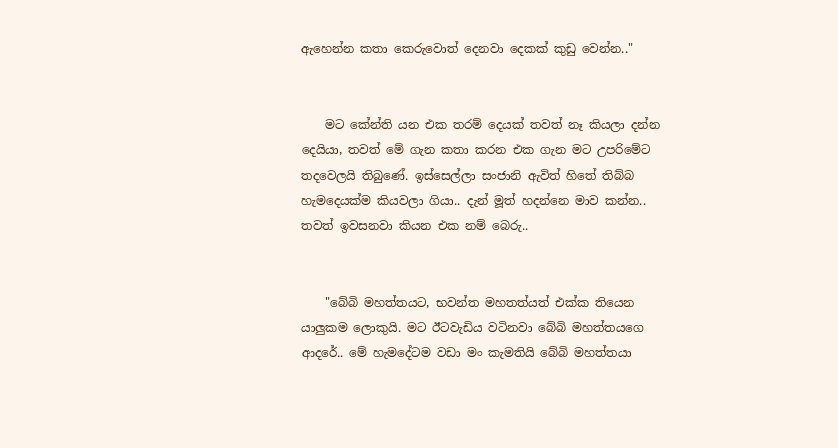ඇහෙන්න කතා කෙරුවොත් දෙනවා දෙකක් කුඩු වෙන්න.."


    මට කේන්ති යන එක තරම් දෙයක් තවත් නෑ කියලා දන්න දෙයියා, තවත් මේ ගැන කතා කරන එක ගැන මට උපරිමේට තදවෙලයි තිබුණේ. ඉස්සෙල්ලා සංජානි ඇවිත් හිතේ තිබ්බ හැමදෙයක්ම කියවලා ගියා.. දැන් මූත් හදන්නෙ මාව කන්න.. තවත් ඉවසනවා කියන එක නම් බෙරු..


    "බේබි මහත්තයට, භවන්ත මහතත්යත් එක්ක තියෙන යාලුකම ලොකුයි. මට ඊටවැඩිය වටිනවා බේබි මහත්තයගෙ ආදරේ.. මේ හැමදේටම වඩා මං කැමතියි බේබි මහත්තයා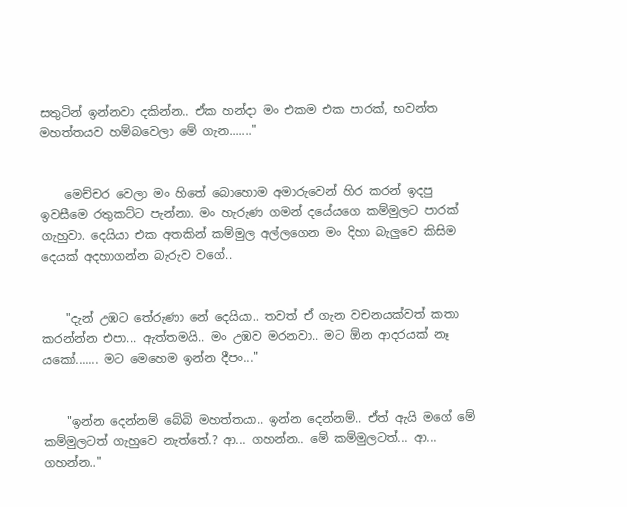සතුටින් ඉන්නවා දකින්න.. ඒක හන්දා මං එකම එක පාරක්, භවන්ත මහත්තයව හම්බවෙලා මේ ගැන......."


    මෙච්චර වෙලා මං හිතේ බොහොම අමාරුවෙන් හිර කරන් ඉදපු ඉවසීමෙ රතුකට්ට පැන්නා. මං හැරුණ ගමන් දයේයගෙ කම්මුලට පාරක් ගැහුවා. දෙයියා එක අතකින් කම්මුල අල්ලගෙන මං දිහා බැලුවෙ කිසිම දෙයක් අදහාගන්න බැරුව වගේ..


    "දැන් උඹට තේරුණා නේ දෙයියා.. තවත් ඒ ගැන වචනයක්වත් කතා කරන්න්න එපා... ඇත්තමයි.. මං උඹව මරනවා.. මට ඕන ආදරයක් නෑ යකෝ....... මට මෙහෙම ඉන්න දීපං..."


    "ඉන්න දෙන්නම් බේබි මහත්තයා.. ඉන්න දෙන්නම්.. ඒත් ඇයි මගේ මේ කම්මුලටත් ගැහුවෙ නැත්තේ.? ආ... ගහන්න.. මේ කම්මුලටත්... ආ... ගහන්න.."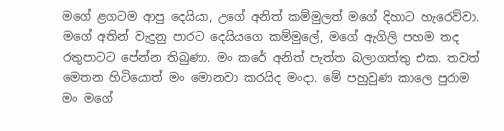මගේ ළගටම ආපු දෙයියා, උගේ අනිත් කම්මුලත් මගේ දිහාට හැරෙව්වා. මගේ අතින් වැදුනු පාරට දෙයියගෙ කම්මුලේ, මගේ ඇගිලි පහම තද රතුපාටට පේන්න තිබුණා. මං කරේ අනිත් පැත්ත බලාගත්තු එක. තවත් මෙතන හිටියොත් මං මොනවා කරයිද මංදා. මේ පහුවුණ කාලෙ පුරාම මං මගේ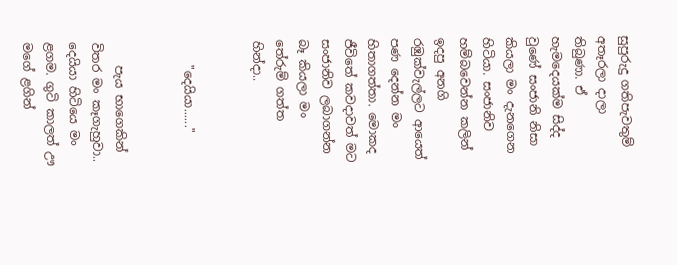සුපුරුදු ගතිපැවතුම් අතෑරලා දාලා තිබුණා. ඒ හැමදෙයක්ම සිද්ද වුණේ සංජානි නිසා කියලා මං දැනගෙන හිටියා. සංජානිව හම්බවෙන්න කලින් ඉදපු අනගි රඹුක්වැල්ලට ආයෙත් පණ දෙන්න මං හිතාගත්තා. මොකද ජීවිතේ කවදාවත් මට සංජානිව ලබාගන්න බෑ කියලා මං තේරුම් ගත්ත හින්දා..


    "දෙයියා......"


    පැය භාගෙකින් විතර මං කෑගැහුවා.. දෙයියා හිටියෙ මං ළගම. ගුටි කාලත් ඌ මගේ ළගින්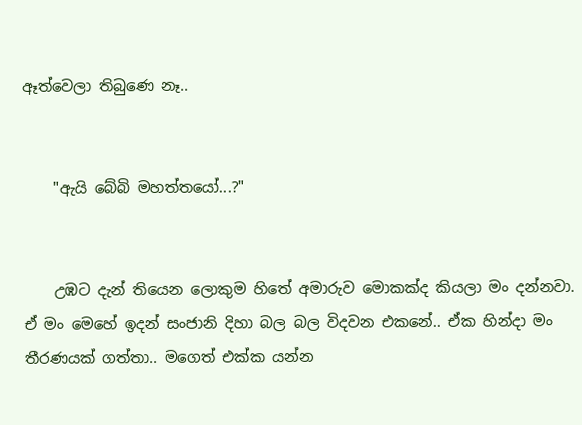ඈත්වෙලා තිබුණෙ නෑ..


    "ඇයි බේබි මහත්තයෝ...?"


    උඹට දැන් තියෙන ලොකුම හිතේ අමාරුව මොකක්ද කියලා මං දන්නවා. ඒ මං මෙහේ ඉදන් සංජානි දිහා බල බල විදවන එකනේ.. ඒක හින්දා මං තීරණයක් ගත්තා.. මගෙත් එක්ක යන්න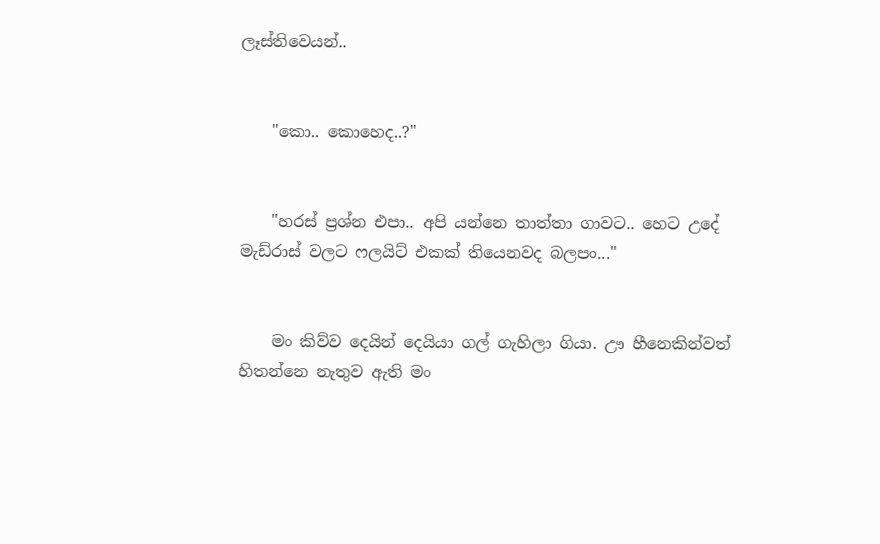ලෑස්තිවෙයන්..


    "කො.. කොහෙද..?"


    "හරස් ප්‍රශ්න එපා.. අපි යන්නෙ තාත්තා ගාවට.. හෙට උදේ මැඩ්රාස් වලට ෆලයිට් එකක් තියෙනවද බලපං..."


    මං කිව්ව දෙයින් දෙයියා ගල් ගැහිලා ගියා. ඌ හීනෙකින්වත් හිතන්නෙ නැතුව ඇති මං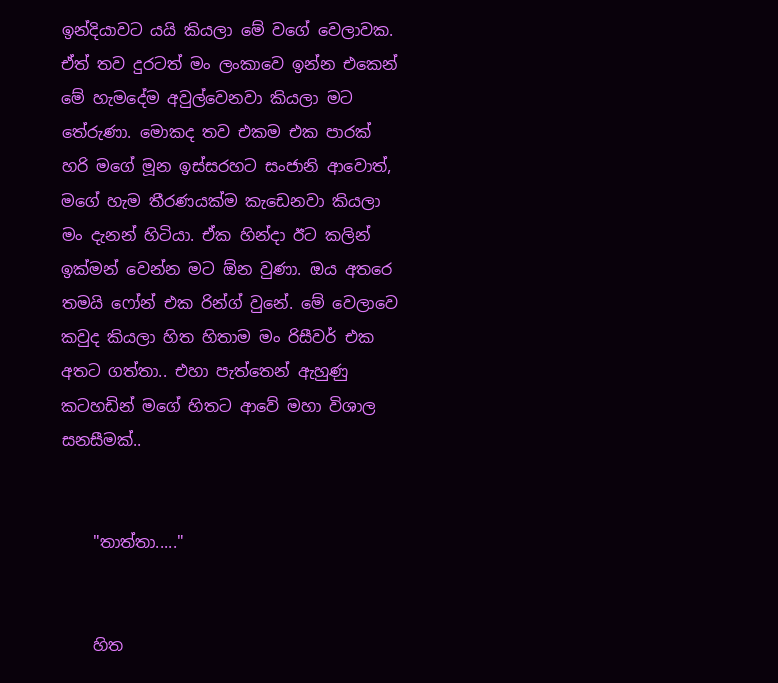ඉන්දියාවට යයි කියලා මේ වගේ වෙලාවක. ඒත් තව දුරටත් මං ලංකාවෙ ඉන්න එකෙන් මේ හැමදේම අවුල්වෙනවා කියලා මට තේරුණා. මොකද තව එකම එක පාරක් හරි මගේ මූන ඉස්සරහට සංජානි ආවොත්, මගේ හැම තීරණයක්ම කැඩෙනවා කියලා මං දැනන් හිටියා. ඒක හින්දා ඊට කලින් ඉක්මන් වෙන්න මට ඕන වුණා. ඔය අතරෙ තමයි ෆෝන් එක රින්ග් වුනේ. මේ වෙලාවෙ කවුද කියලා හිත හිතාම මං රිසීවර් එක අතට ගත්තා.. එහා පැත්තෙන් ඇහුණු කටහඩින් මගේ හිතට ආවේ මහා විශාල සනසීමක්..


    "තාත්තා....."


    හිත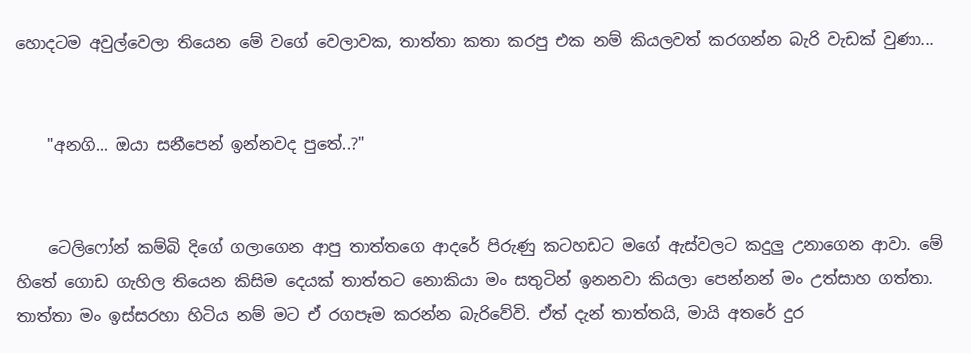හොදටම අවුල්වෙලා තියෙන මේ වගේ වෙලාවක, තාත්තා කතා කරපු එක නම් කියලවත් කරගන්න බැරි වැඩක් වුණා...


    "අනගි... ඔයා සනීපෙන් ඉන්නවද පුතේ..?"


    ටෙලිෆෝන් කම්බි දිගේ ගලාගෙන ආපු තාත්තගෙ ආදරේ පිරුණු කටහඩට මගේ ඇස්වලට කදුලු උනාගෙන ආවා. මේ හිතේ ගොඩ ගැහිල තියෙන කිසිම දෙයක් තාත්තට නොකියා මං සතුටින් ඉනනවා කියලා පෙන්නන් මං උත්සාහ ගත්තා. තාත්තා මං ඉස්සරහා හිටිය නම් මට ඒ රගපෑම කරන්න බැරිවේවි. ඒත් දැන් තාත්තයි, මායි අතරේ දුර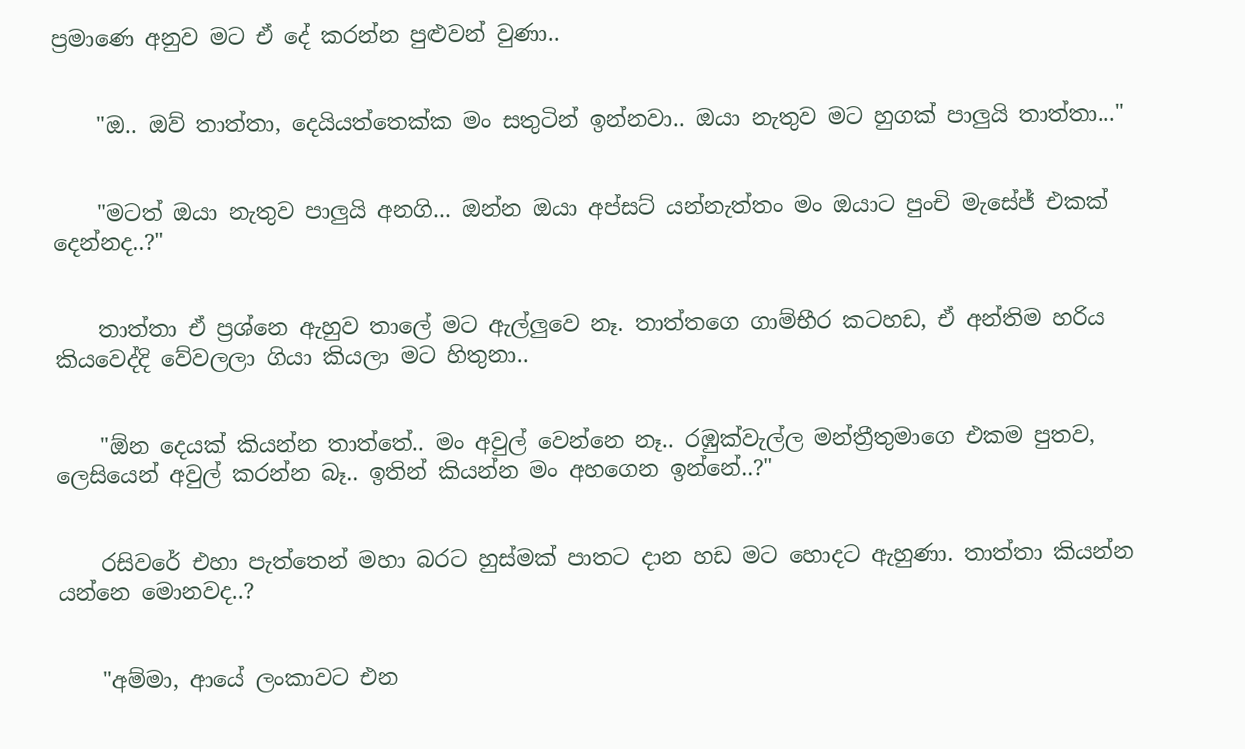ප්‍රමාණෙ අනුව මට ඒ දේ කරන්න පුළුවන් වුණා..


    "ඔ.. ඔව් තාත්තා, දෙයියත්තෙක්ක මං සතුටින් ඉන්නවා.. ඔයා නැතුව මට හුගක් පාලුයි තාත්තා..."


    "මටත් ඔයා නැතුව පාලුයි අනගි... ඔන්න ඔයා අප්සට් යන්නැත්තං මං ඔයාට පුංචි මැසේජ් එකක් දෙන්නද..?"


    තාත්තා ඒ ප්‍රශ්නෙ ඇහුව තාලේ මට ඇල්ලුවෙ නෑ. තාත්තගෙ ගාම්භීර කටහඩ, ඒ අන්තිම හරිය කියවෙද්දි වේවලලා ගියා කියලා මට හිතුනා..


    "ඕන දෙයක් කියන්න තාත්තේ.. මං අවුල් වෙන්නෙ නෑ.. රඹුක්වැල්ල මන්ත්‍රීතුමාගෙ එකම පුතව, ලෙසියෙන් අවුල් කරන්න බෑ.. ඉතින් කියන්න මං අහගෙන ඉන්නේ..?"


    රසිවරේ එහා පැත්තෙන් මහා බරට හුස්මක් පාතට දාන හඩ මට හොදට ඇහුණා. තාත්තා කියන්න යන්නෙ මොනවද..?


    "අම්මා, ආයේ ලංකාවට එන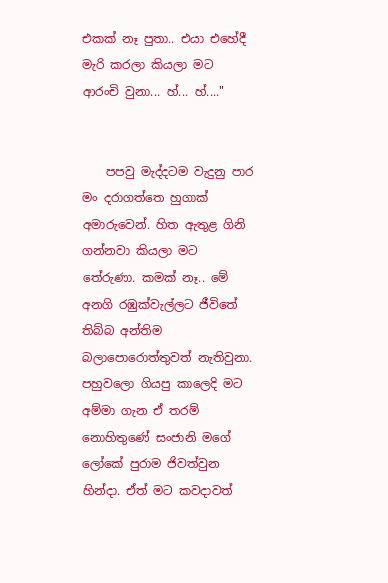එකක් නෑ පුතා.. එයා එහේදී මැරි කරලා කියලා මට ආරංචි වුනා... හ්... හ්...."


    පපවු මැද්දටම වැදුනු පාර මං දරාගත්තෙ හුගාක් අමාරුවෙන්. හිත ඇතුළ ගිනි ගන්නවා කියලා මට තේරුණා. කමක් නෑ.. මේ අනගි රඹුක්වැල්ලට ජීවිතේ තිබ්බ අන්තිම බලාපොරොත්තුවත් නැතිවුනා. පහුවලො ගියපු කාලෙදි මට අම්මා ගැන ඒ තරම් නොහිතුණේ සංජානි මගේ ලෝකේ පුරාම ජිවත්වුන හින්දා. ඒත් මට කවදාවත්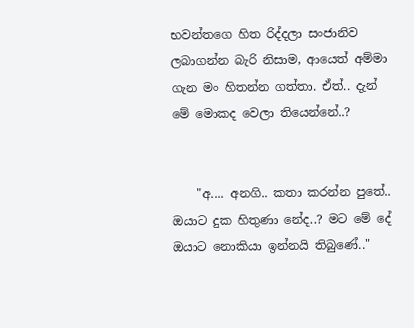භවන්තගෙ හිත රිද්දලා සංජානිව ලබාගන්න බැරි නිසාම, ආයෙත් අම්මා ගැන මං හිතන්න ගත්තා. ඒත්.. දැන් මේ මොකද වෙලා තියෙන්නේ..?


    "අ.... අනගි.. කතා කරන්න පුතේ.. ඔයාට දුක හිතුණා නේද..? මට මේ දේ ඔයාට නොකියා ඉන්නයි තිබුණේ.."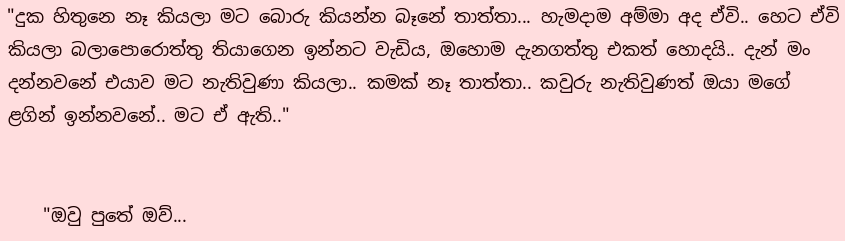"දුක හිතුනෙ නෑ කියලා මට බොරු කියන්න බෑනේ තාත්තා... හැමදාම අම්මා අද ඒවි.. හෙට ඒවි කියලා බලාපොරොත්තු තියාගෙන ඉන්නට වැඩිය, ඔහොම දැනගත්තු එකත් හොදයි.. දැන් මං දන්නවනේ එයාව මට නැතිවුණා කියලා.. කමක් නෑ තාත්තා.. කවුරු නැතිවුණත් ඔයා මගේ ළගින් ඉන්නවනේ.. මට ඒ ඇති.."


    "ඔවු පුතේ ඔව්...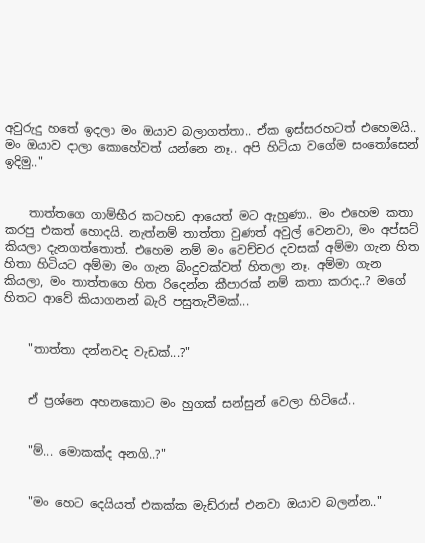අවුරුදු හතේ ඉදලා මං ඔයාව බලාගත්තා.. ඒක ඉස්සරහටත් එහෙමයි.. මං ඔයාව දාලා කොහේවත් යන්නෙ නෑ.. අපි හිටියා වගේම සංතෝසෙන් ඉදිමු.."


    තාත්තගෙ ගාම්භීර කටහඩ ආයෙත් මට ඇහුණා.. මං එහෙම කතා කරපු එකත් හොදයි. නැත්නම් තාත්තා වුණත් අවුල් වෙනවා, මං අප්සට් කියලා දැනගත්තොත්. එහෙම නම් මං වෙච්චර දවසක් අම්මා ගැන හිත හිතා හිටියට අම්මා මං ගැන බිංදුවක්වත් හිතලා නෑ. අම්මා ගැන කියලා, මං තාත්තගෙ හිත රිදෙන්න කීපාරක් නම් කතා කරාද..? මගේ හිතට ආවේ කියාගනන් බැරි පසුතැවීමක්...


    "තාත්තා දන්නවද වැඩක්...?"


    ඒ ප්‍රශ්නෙ අහනකොට මං හුගක් සන්සුන් වෙලා හිටියේ..


    "ම්... මොකක්ද අනගි..?"


    "මං හෙට දෙයියත් එකක්ක මැඩ්රාස් එනවා ඔයාව බලන්න.."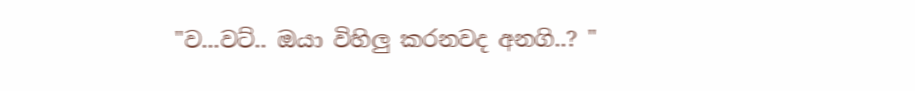"ව...වට්.. ඔයා විහිලු කරනවද අනගි..? "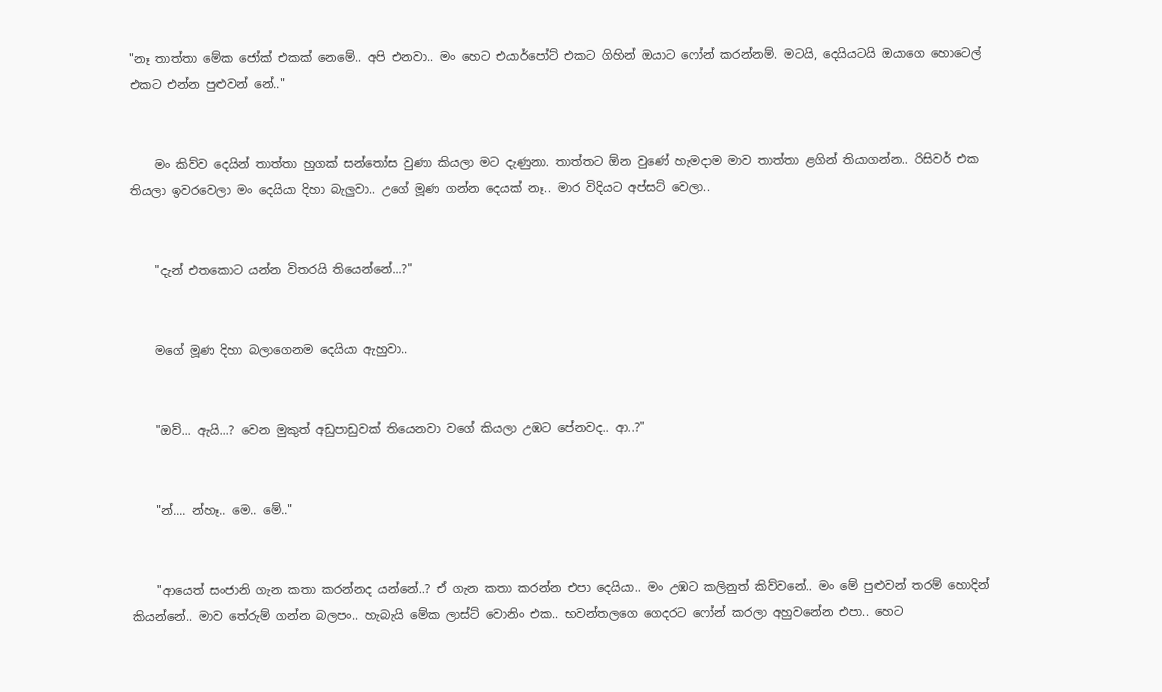"නෑ තාත්තා මේක ජෝක් එකක් නෙමේ.. අපි එනවා.. මං හෙට එයාර්පෝට් එකට ගිහින් ඔයාට ෆෝන් කරන්නම්. මටයි, දෙයියටයි ඔයාගෙ හොටෙල් එකට එන්න පුළුවන් නේ.."


    මං කිව්ව දෙයින් තාත්තා හුගක් සන්තෝස වුණා කියලා මට දැණුනා. තාත්තට ඕන වුණේ හැමදාම මාව තාත්තා ළගින් තියාගන්න.. රිසිවර් එක තියලා ඉවරවෙලා මං දෙයියා දිහා බැලුවා.. උගේ මූණ ගන්න දෙයක් නෑ.. මාර විදියට අප්සට් වෙලා..


    "දැන් එතකොට යන්න විතරයි තියෙන්නේ...?"


    මගේ මූණ දිහා බලාගෙනම දෙයියා ඇහුවා..


    "ඔව්... ඇයි...? වෙන මුකුත් අඩුපාඩුවක් තියෙනවා වගේ කියලා උඹට පේනවද.. ආ..?"


    "න්.... න්හෑ.. මෙ.. මේ.."


    "ආයෙත් සංජානි ගැන කතා කරන්නද යන්නේ..? ඒ ගැන කතා කරන්න එපා දෙයියා.. මං උඹට කලිනුත් කිව්වනේ.. මං මේ පුළුවන් තරම් හොදින් කියන්නේ.. මාව තේරුම් ගන්න බලපං.. හැබැයි මේක ලාස්ට් වොනිං එක.. භවන්තලගෙ ගෙදරට ෆෝන් කරලා අහුවනේන එපා.. හෙට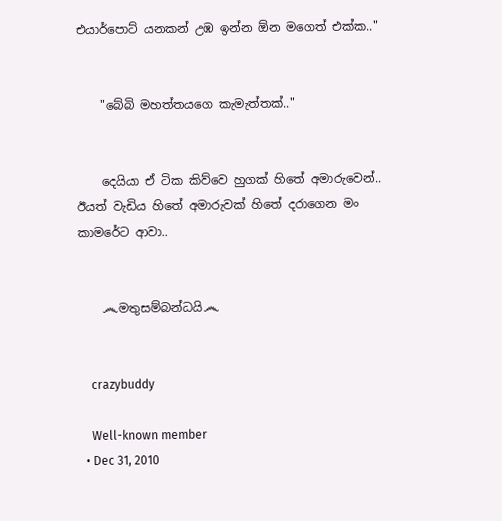එයාර්පොට් යනකන් උඹ ඉන්න ඕන මගෙත් එක්ක.."


    "බේබි මහත්තයගෙ කැමැත්තක්.."


    දෙයියා ඒ ටික කිව්වෙ හුගක් හිතේ අමාරුවෙන්.. ඊයත් වැඩිය හිතේ අමාරුවක් හිතේ දරාගෙන මං කාමරේට ආවා..


    ෴මතුසම්බන්ධයි෴


    crazybuddy

    Well-known member
  • Dec 31, 2010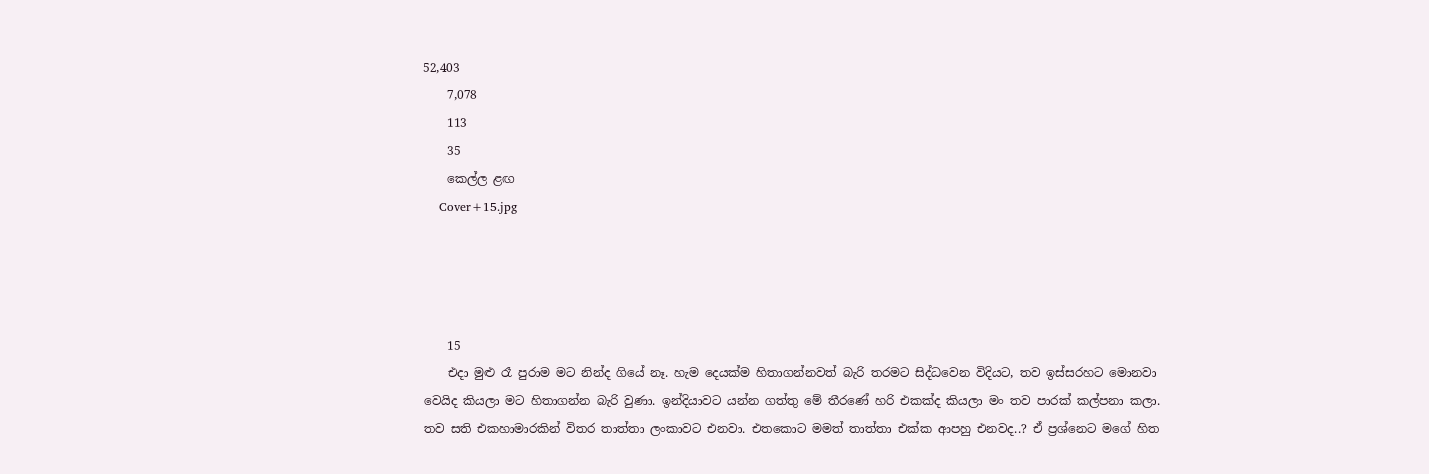52,403
    7,078
    113
    35
    කෙල්ල ළඟ
    Cover+15.jpg




    15
    එදා මුළු රෑ පුරාම මට නින්ද ගියේ නෑ. හැම දෙයක්ම හිතාගන්නවත් බැරි තරමට සිද්ධවෙන විදියට, තව ඉස්සරහට මොනවා වෙයිද කියලා මට හිතාගන්න බැරි වුණා. ඉන්දියාවට යන්න ගත්තු මේ තීරණේ හරි එකක්ද කියලා මං තව පාරක් කල්පනා කලා. තව සති එකහාමාරකින් විතර තාත්තා ලංකාවට එනවා. එතකොට මමත් තාත්තා එක්ක ආපහු එනවද..? ඒ ප්‍රශ්නෙට මගේ හිත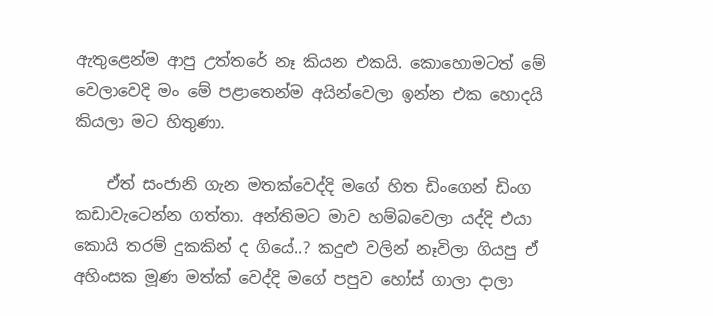ඇතුළෙන්ම ආපු උත්තරේ නෑ කියන එකයි. කොහොමටත් මේ වෙලාවෙදි මං මේ පළාතෙන්ම අයින්වෙලා ඉන්න එක හොදයි කියලා මට හිතුණා.

    ඒත් සංජානි ගැන මතක්වෙද්දි මගේ හිත ඩිංගෙන් ඩිංග කඩාවැටෙන්න ගත්තා. අන්තිමට මාව හම්බවෙලා යද්දි එයා කොයි තරම් දුකකින් ද ගියේ..? කදුළු වලින් නෑවිලා ගියපු ඒ අහිංසක මූණ මත්ක් වෙද්දි මගේ පපුව හෝස් ගාලා දාලා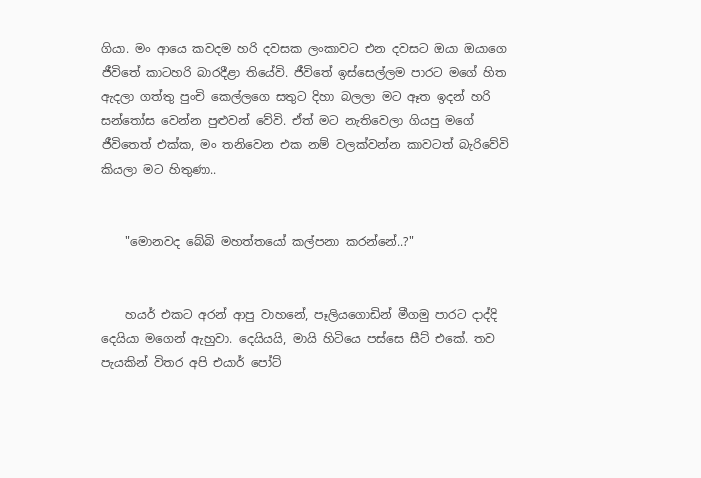ගියා. මං ආයෙ කවදම හරි දවසක ලංකාවට එන දවසට ඔයා ඔයාගෙ ජීවිතේ කාටහරි බාරදීළා තියේවි. ජීවිතේ ඉස්සෙල්ලම පාරට මගේ හිත ඇදලා ගත්තු පුංචි කෙල්ලගෙ සතුට දිහා බලලා මට ඈත ඉදන් හරි සන්තෝස වෙන්න පුළුවන් වේවි. ඒත් මට නැතිවෙලා ගියපු මගේ ජීවිතෙත් එක්ක, මං තනිවෙන එක නම් වලක්වන්න කාවටත් බැරිවේවි කියලා මට හිතුණා..


    "මොනවද බේබි මහත්තයෝ කල්පනා කරන්නේ..?"


    හයර් එකට අරන් ආපු වාහනේ, පෑලියගොඩින් මීගමු පාරට දාද්දි දෙයියා මගෙන් ඇහුවා. දෙයියයි, මායි හිටියෙ පස්සෙ සීට් එකේ. තව පැයකින් විතර අපි එයාර් පෝට්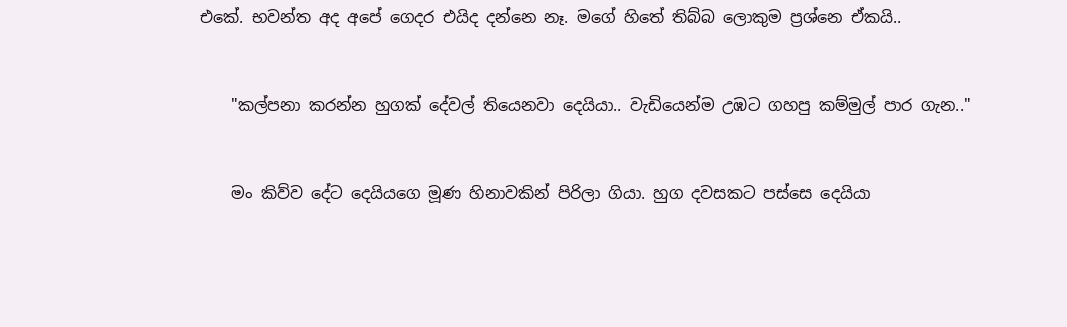එකේ. භවන්ත අද අපේ ගෙදර එයිද දන්නෙ නෑ. මගේ හිතේ තිබ්බ ලොකුම ප්‍රශ්නෙ ඒකයි..


    "කල්පනා කරන්න හුගක් දේවල් තියෙනවා දෙයියා.. වැඩියෙන්ම උඹට ගහපු කම්මුල් පාර ගැන.."


    මං කිව්ව දේට දෙයියගෙ මූණ හිනාවකින් පිරිලා ගියා. හුග දවසකට පස්සෙ දෙයියා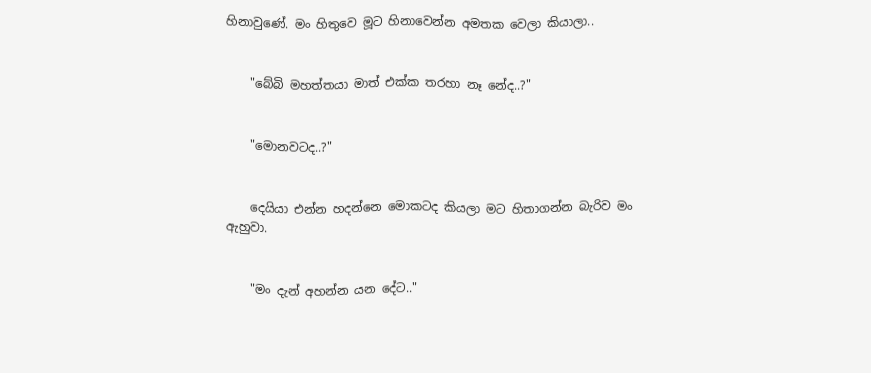හිනාවුණේ. මං හිතුවෙ මූට හිනාවෙන්න අමතක වෙලා කියාලා..


    "බේබි මහත්තයා මාත් එක්ක තරහා නෑ නේද..?"


    "මොනවටද..?"


    දෙයියා එන්න හදන්නෙ මොකටද කියලා මට හිතාගන්න බැරිව මං ඇහුවා.


    "මං දැන් අහන්න යන දේට.."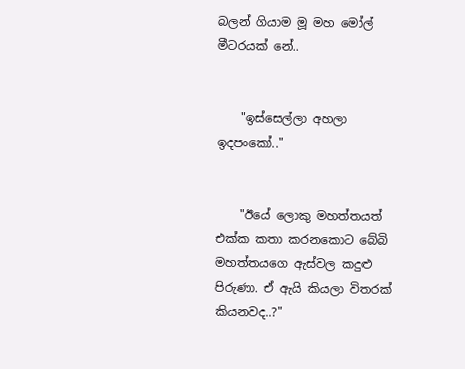බලන් ගියාම මූ මහ මෝල් මීටරයක් නේ..


    "ඉස්සෙල්ලා අහලා ඉදපංකෝ.."


    "ඊයේ ලොකු මහත්තයත් එක්ක කතා කරනකොට බේබි මහත්තයගෙ ඇස්වල කදුළු පිරුණා. ඒ ඇයි කියලා විතරක් කියනවද..?"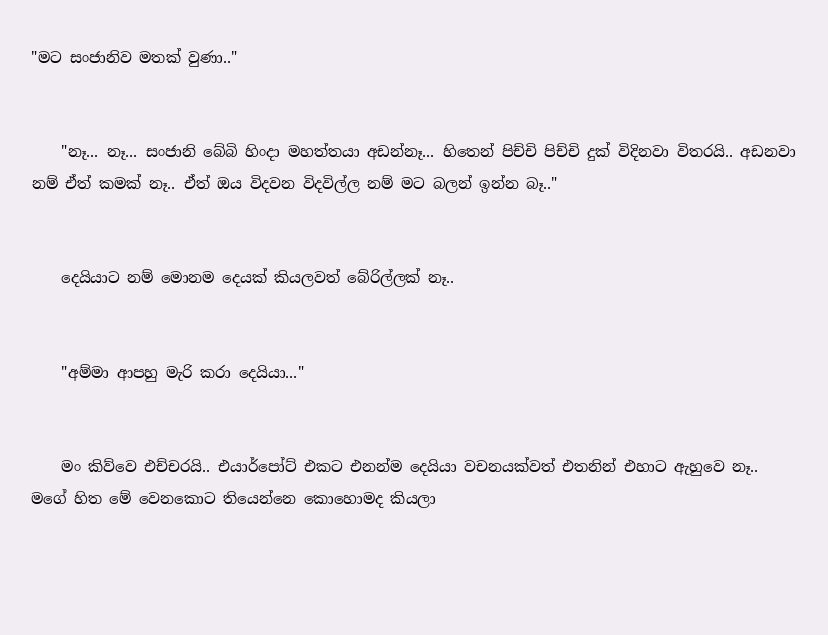"මට සංජානිව මතක් වුණා.."


    "නෑ... නෑ... සංජානි බේබි හිංදා මහත්තයා අඩන්නෑ... හිතෙන් පිච්චි පිච්චි දුක් විදිනවා විතරයි.. අඩනවා නම් ඒත් කමක් නෑ.. ඒත් ඔය විදවන විදවිල්ල නම් මට බලන් ඉන්න බෑ.."


    දෙයියාට නම් මොනම දෙයක් කියලවත් බේරිල්ලක් නෑ..


    "අම්මා ආපහු මැරි කරා දෙයියා..."


    මං කිව්වෙ එච්චරයි.. එයාර්පෝට් එකට එනන්ම දෙයියා වචනයක්වත් එතනින් එහාට ඇහුවෙ නෑ.. මගේ හිත මේ වෙනකොට තියෙන්නෙ කොහොමද කියලා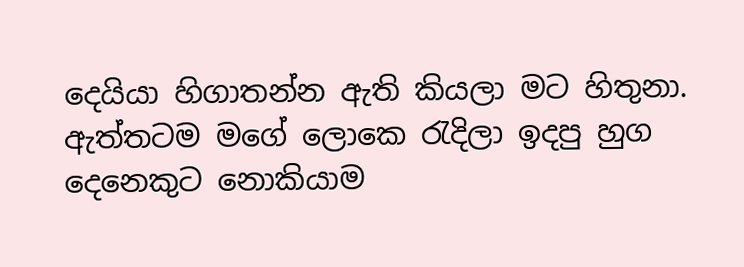දෙයියා හිගාතන්න ඇති කියලා මට හිතුනා. ඇත්තටම මගේ ලොකෙ රැදිලා ඉදපු හුග දෙනෙකුට නොකියාම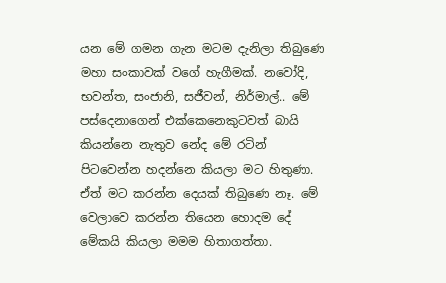යන මේ ගමන ගැන මටම දැනිලා තිබුණෙ මහා සංකාවක් වගේ හැගීමක්. නවෝදි, භවන්ත, සංජානි, සජීවන්, නිර්මාල්.. මේ පස්දෙනාගෙන් එක්කෙනෙකුටවත් බායි කියන්නෙ නැතුව නේද මේ රටින් පිටවෙන්න හදන්නෙ කියලා මට හිතුණා. ඒත් මට කරන්න දෙයක් තිබුණෙ නෑ. මේ වෙලාවෙ කරන්න තියෙන හොදම දේ මේකයි කියලා මමම හිතාගත්තා.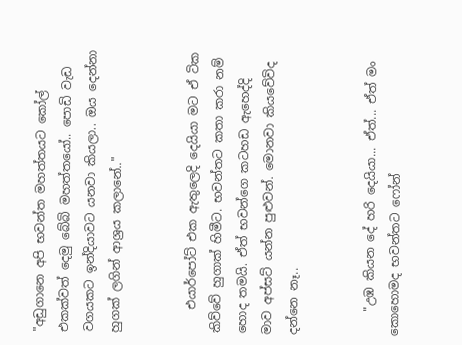"අඩුගානෙ අපි භවන්ත මහත්තයට කෝල් එකක්වත් දෙමු බේබි මහත්තයෝ.. පොඩි වැඩ වගයකට ඉන්දියාවට යනවා කියලා.. ඔය දෙන්නා හුගක් ලගින් ආශ්‍රය කලානේ.."


    එයාර්පෝට් එක ඇතුලෙදි දෙයියා මට ඒ ටික කිව්වේ හුගාක් හිමීට. භවන්තට කතා කරා නම් හොද තමයි. ඒත් භවන්ගෙ කටහඩ ඇහෙද්දි මාව අප්සට් යන්න පුළුවන්. මොනවා කියවේවිද දන්නෙ නෑ..


    "උඹ කියන දේ හරි දෙයියා... ඒත්... ඒත් මං කොහොමද භවන්තට ෆෝන්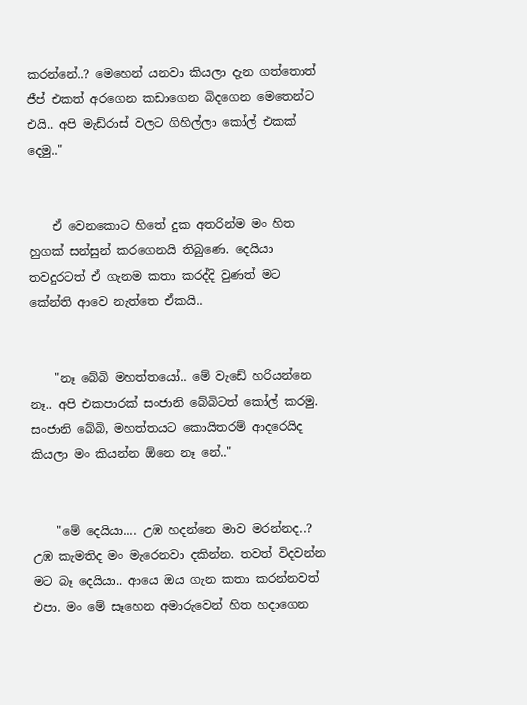කරන්නේ..? මෙහෙන් යනවා කියලා දැන ගත්තොත් ජීප් එකත් අරගෙන කඩාගෙන බිදගෙන මෙතෙන්ට එයි.. අපි මැඩ්රාස් වලට ගිහිල්ලා කෝල් එකක් දෙමු.."


    ඒ වෙනකොට හිතේ දුක අතරින්ම මං හිත හුගක් සන්සුන් කරගෙනයි තිබුණෙ. දෙයියා තවදුරටත් ඒ ගැනම කතා කරද්දි වුණත් මට කේන්ති ආවෙ නැත්තෙ ඒකයි..


    "නෑ බේබි මහත්තයෝ.. මේ වැඩේ හරියන්නෙ නෑ.. අපි එකපාරක් සංජානි බේබිටත් කෝල් කරමු. සංජානි බේබි, මහත්තයට කොයිතරම් ආදරෙයිද කියලා මං කියන්න ඕනෙ නෑ නේ.."


    "මේ දෙයියා.... උඹ හදන්නෙ මාව මරන්නද..? උඹ කැමතිද මං මැරෙනවා දකින්න. තවත් විදවන්න මට බෑ දෙයියා.. ආයෙ ඔය ගැන කතා කරන්නවත් එපා. මං මේ සෑහෙන අමාරුවෙන් හිත හදාගෙන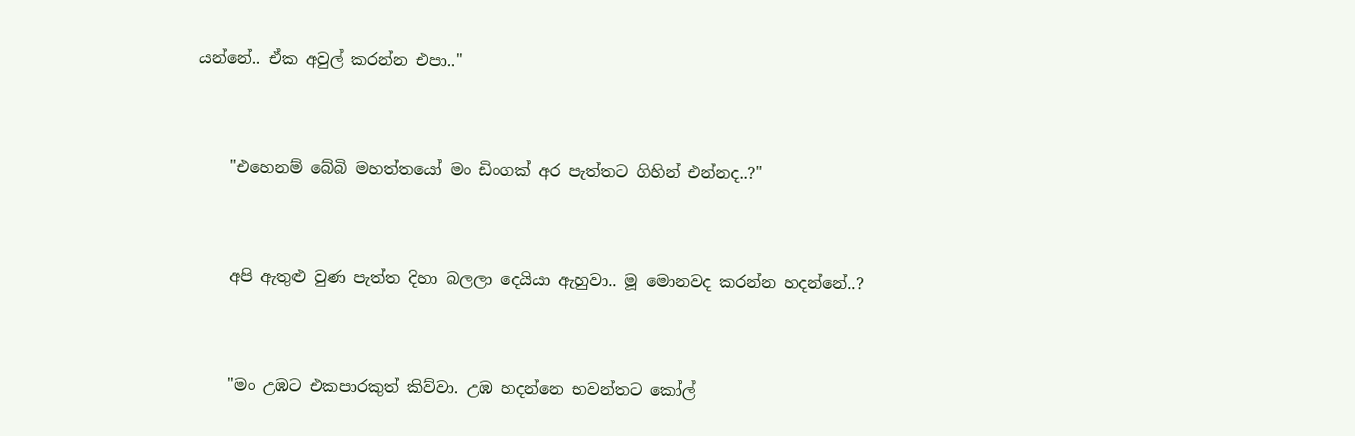යන්නේ.. ඒක අවුල් කරන්න එපා.."


    "එහෙනම් බේබි මහත්තයෝ මං ඩිංගක් අර පැත්තට ගිහින් එන්නද..?"


    අපි ඇතුළු වුණ පැත්ත දිහා බලලා දෙයියා ඇහුවා.. මූ මොනවද කරන්න හදන්නේ..?


    "මං උඹට එකපාරකුත් කිව්වා. උඹ හදන්නෙ භවන්තට කෝල්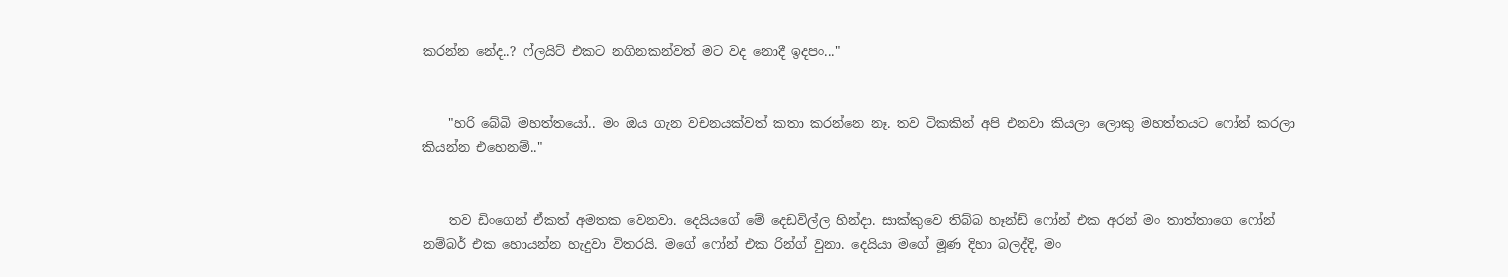කරන්න නේද..? ෆ්ලයිට් එකට නගිනකන්වත් මට වද නොදී ඉදපං..."


    "හරි බේබි මහත්තයෝ.. මං ඔය ගැන වචනයක්වත් කතා කරන්නෙ නෑ. තව ටිකකින් අපි එනවා කියලා ලොකු මහත්තයට ෆෝන් කරලා කියන්න එහෙනම්.."


    තව ඩිංගෙන් ඒකත් අමතක වෙනවා. දෙයියගේ මේ දෙඩවිල්ල හින්දා. සාක්කුවෙ තිබ්බ හෑන්ඩ් ෆෝන් එක අරන් මං තාත්තාගෙ ෆෝන් නම්බර් එක හොයන්න හැදුවා විතරයි. මගේ ෆෝන් එක රින්ග් වුනා. දෙයියා මගේ මූණ දිහා බලද්දි, මං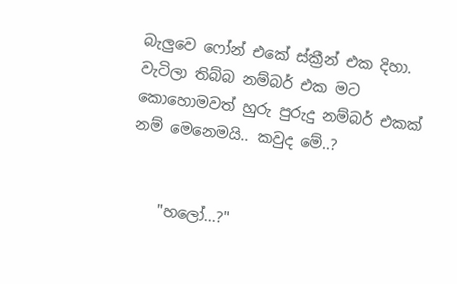බැලුවෙ ෆෝන් එකේ ස්ක්‍රීන් එක දිහා. වැටිලා තිබ්බ නම්බර් එක මට කොහොමවත් හුරු පුරුදු නම්බර් එකක් නම් මෙනෙමයි.. කවුද මේ..?


    "හලෝ...?"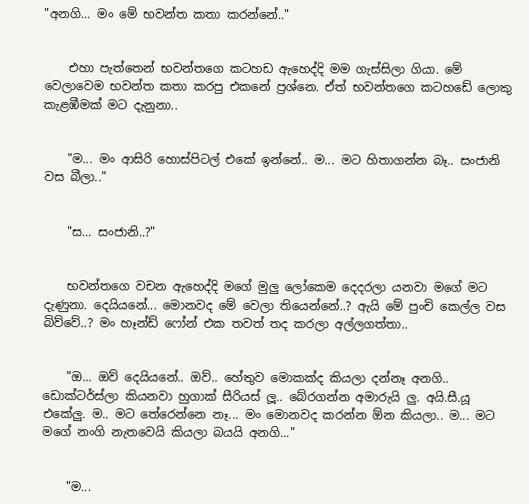"අනගි... මං මේ භවන්ත කතා කරන්නේ.."


    එහා පැත්තෙන් භවන්තගෙ කටහඩ ඇහෙද්දි මම ගැස්සිලා ගියා. මේ වෙලාවෙම භවන්ත කතා කරපු එකනේ ප්‍රශ්නෙ. ඒත් භවන්තගෙ කටහඩේ ලොකු කැළඹීමක් මට දැනුනා..


    "ම... මං ආසිරි හොස්පිටල් එකේ ඉන්නේ.. ම... මට හිතාගන්න බෑ.. සංජානි වස බීලා.."


    "ස... සංජානි..?"


    භවන්තගෙ වචන ඇහෙද්දි මගේ මුලු ලෝකෙම දෙදරලා යනවා මගේ මට දැණුනා. දෙයියනේ... මොනවද මේ වෙලා තියෙන්නේ..? ඇයි මේ පුංචි කෙල්ල වස බිව්වේ..? මං හෑන්ඩ් ෆෝන් එක තවත් තද කරලා අල්ලගත්තා..


    "ඔ... ඔව් දෙයියනේ.. ඔව්.. හේතුව මොකක්ද කියලා දන්නෑ අනගි.. ඩොක්ටර්ස්ලා කියනවා හුගාක් සීරියස් ලූ.. බේරගන්න අමාරුයි ලු. අයි.සී.යූ එකේලු. ම.. මට තේරෙන්නෙ නෑ... මං මොනවද කරන්න ඕන කියලා.. ම... මට මගේ නංගි නැතවෙයි කියලා බයයි අනගි..."


    "ම...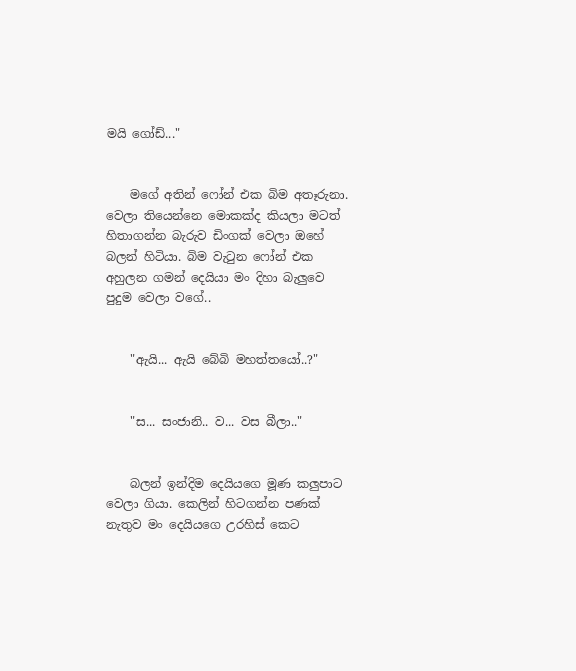මයි ගෝඩ්..."


    මගේ අතින් ෆෝන් එක බිම අතෑරුනා. වෙලා තියෙන්නෙ මොකක්ද කියලා මටත් හිතාගන්න බැරුව ඩිංගක් වෙලා ඔහේ බලන් හිටියා. බිම වැටුන ෆෝන් එක අහුලන ගමන් දෙයියා මං දිහා බැලුවෙ පුදුම වෙලා වගේ..


    "ඇයි... ඇයි බේබි මහත්තයෝ..?"


    "ස... සංජානි.. ව... වස බීලා.."


    බලන් ඉන්දිම දෙයියගෙ මූණ කලුපාට වෙලා ගියා. කෙලින් හිටගන්න පණක් නැතුව මං දෙයියගෙ උරහිස් කෙට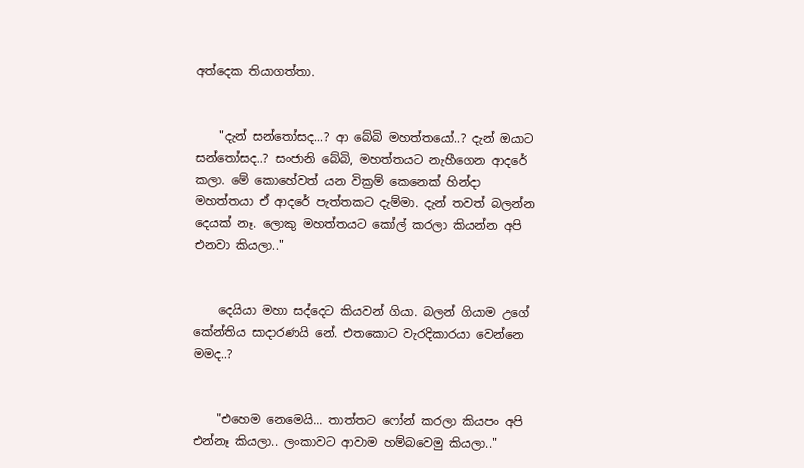අත්දෙක තියාගත්තා.


    "දැන් සන්තෝසද...? ආ බේබි මහත්තයෝ..? දැන් ඔයාට සන්තෝසද..? සංජානි බේබි, මහත්තයට නැහීගෙන ආදරේ කලා. මේ කොහේවත් යන වික්‍රම් කෙනෙක් හින්දා මහත්තයා ඒ ආදරේ පැත්තකට දැම්මා. දැන් තවත් බලන්න දෙයක් නෑ. ලොකු මහත්තයට කෝල් කරලා කියන්න අපි එනවා කියලා.."


    දෙයියා මහා සද්දෙට කියවන් ගියා. බලන් ගියාම උගේ කේන්තිය සාදාරණයි නේ. එතකොට වැරදිකාරයා වෙන්නෙ මමද..?


    "එහෙම නෙමෙයි... තාත්තට ෆෝන් කරලා කියපං අපි එන්නෑ කියලා.. ලංකාවට ආවාම හම්බවෙමු කියලා.."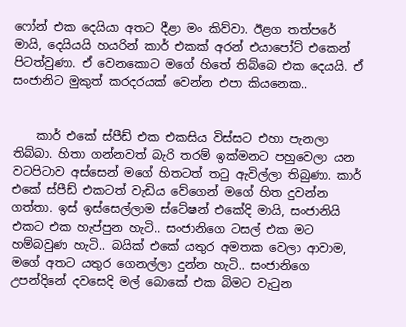ෆෝන් එක දෙයියා අතට දීළා මං කිව්වා. ඊළග තත්පරේ මායි, දෙයියයි හයරින් කාර් එකක් අරන් එයාපෝට් එකෙන් පිටත්වුණා. ඒ වෙනකොට මගේ හිතේ තිබ්බෙ එක දෙයයි. ඒ සංජානිට මුකුත් කරදරයක් වෙන්න එපා කියනෙක..


    කාර් එකේ ස්පීඩ් එක එකසිය විස්සට එහා පැනලා තිබ්බා. හිතා ගන්නවත් බැරි තරම් ඉක්මනට පහුවෙලා යන වටපිටාව අස්සෙන් මගේ හිතටත් තටු ඇවිල්ලා තිබුණා. කාර් එකේ ස්පීඩ් එකටත් වැඩිය වේගෙන් මගේ හිත දුවන්න ගත්තා. ඉස් ඉස්සෙල්ලාම ස්ටේෂන් එකේදි මායි, සංජානියි එකට එක හැප්පුන හැටි.. සංජානිගෙ ටසල් එක මට හම්බවුණ හැටි.. බයික් එකේ යතුර අමතක වෙලා ආවාම, මගේ අතට යතුර ගෙනල්ලා දුන්න හැටි.. සංජානිගෙ උපන්දිනේ දවසෙදි මල් බොකේ එක බිමට වැටුන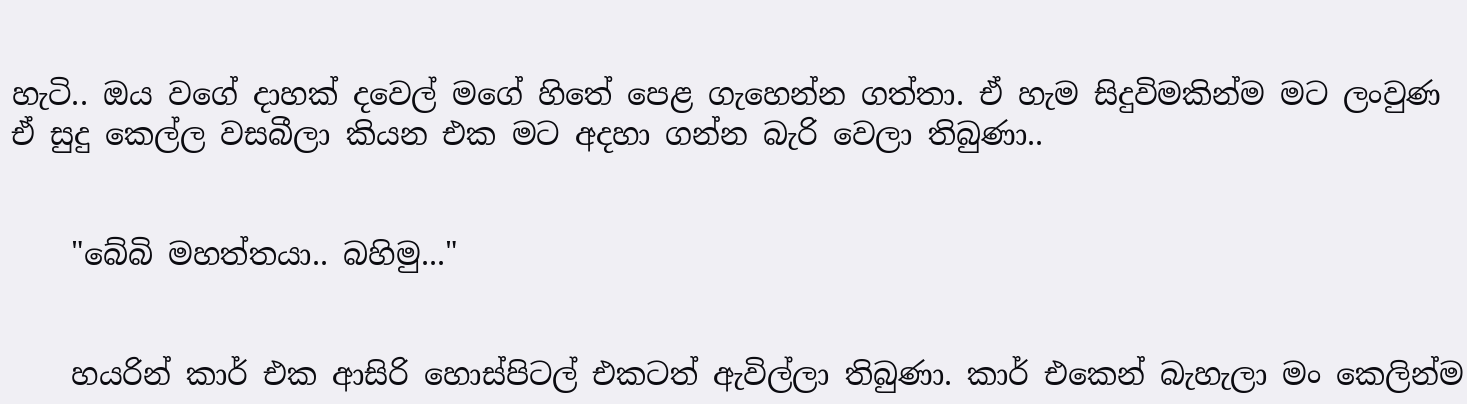හැටි.. ඔය වගේ දාහක් දවෙල් මගේ හිතේ පෙළ ගැහෙන්න ගත්තා. ඒ හැම සිදුවිමකින්ම මට ලංවුණ ඒ සුදු කෙල්ල වසබීලා කියන එක මට අදහා ගන්න බැරි වෙලා තිබුණා..


    "බේබි මහත්තයා.. බහිමු..."


    හයරින් කාර් එක ආසිරි හොස්පිටල් එකටත් ඇවිල්ලා තිබුණා. කාර් එකෙන් බැහැලා මං කෙලින්ම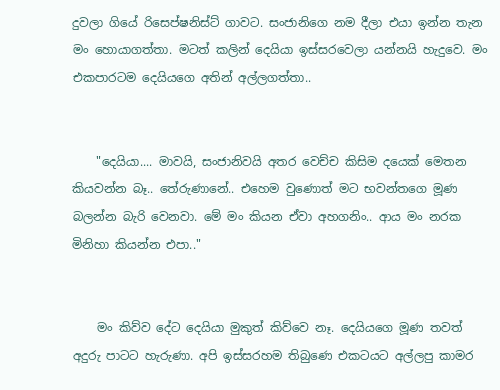දුවලා ගියේ රිසෙප්ෂනිස්ට් ගාවට. සංජානිගෙ නම දීලා එයා ඉන්න තැන මං හොයාගත්තා. මටත් කලින් දෙයියා ඉස්සරවෙලා යන්නයි හැදුවෙ. මං එකපාරටම දෙයියගෙ අතින් අල්ලගත්තා..


    "දෙයියා.... මාවයි, සංජානිවයි අතර වෙච්ච කිසිම දයෙක් මෙතන කියවන්න බෑ.. තේරුණානේ.. එහෙම වුණොත් මට භවන්තගෙ මූණ බලන්න බැරි වෙනවා. මේ මං කියන ඒවා අහගනිං.. ආය මං නරක මිනිහා කියන්න එපා.."


    මං කිව්ව දේට දෙයියා මුකුත් කිව්වෙ නෑ. දෙයියගෙ මූණ තවත් අදුරු පාටට හැරුණා. අපි ඉස්සරහම තිබුණෙ එකටයට අල්ලපු කාමර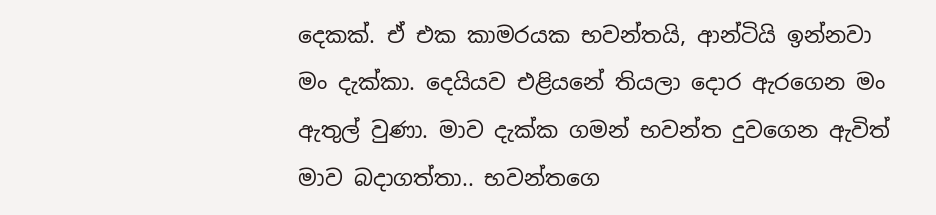දෙකක්. ඒ එක කාමරයක භවන්තයි, ආන්ටියි ඉන්නවා මං දැක්කා. දෙයියව එළියනේ තියලා දොර ඇරගෙන මං ඇතුල් වුණා. මාව දැක්ක ගමන් භවන්ත දුවගෙන ඇවිත් මාව බදාගත්තා.. භවන්තගෙ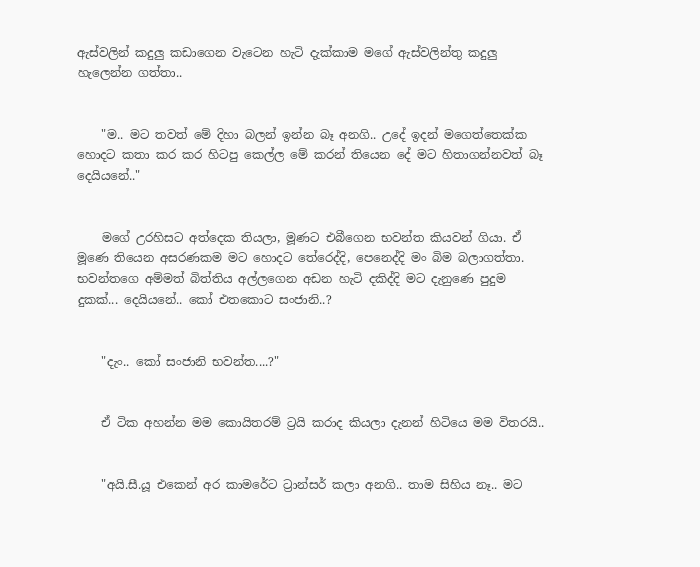ඇස්වලින් කදුලු කඩාගෙන වැටෙන හැටි දැක්කාම මගේ ඇස්වලින්තු කදුලු හැලෙන්න ගත්තා..


    "ම.. මට තවත් මේ දිහා බලන් ඉන්න බෑ අනගි.. උදේ ඉදන් මගෙත්තෙක්ක හොදට කතා කර කර හිටපු කෙල්ල මේ කරන් තියෙන දේ මට හිතාගන්නවත් බෑ දෙයියනේ.."


    මගේ උරහිසට අත්දෙක තියලා, මූණට එබීගෙන භවන්ත කියවන් ගියා. ඒ මූණෙ තියෙන අසරණකම මට හොදට තේරෙද්දි, පෙනෙද්දි මං බිම බලාගත්තා. භවන්තගෙ අම්මත් බිත්තිය අල්ලගෙන අඩන හැටි දකිද්දි මට දැනුණෙ පුදුම දුකක්... දෙයියනේ.. කෝ එතකොට සංජානි..?


    "දැං.. කෝ සංජානි භවන්ත....?"


    ඒ ටික අහන්න මම කොයිතරම් ට්‍රයි කරාද කියලා දැනන් හිටියෙ මම විතරයි..


    "අයි.සී.යූ එකෙන් අර කාමරේට ට්‍රාන්සර් කලා අනගි.. තාම සිහිය නෑ.. මට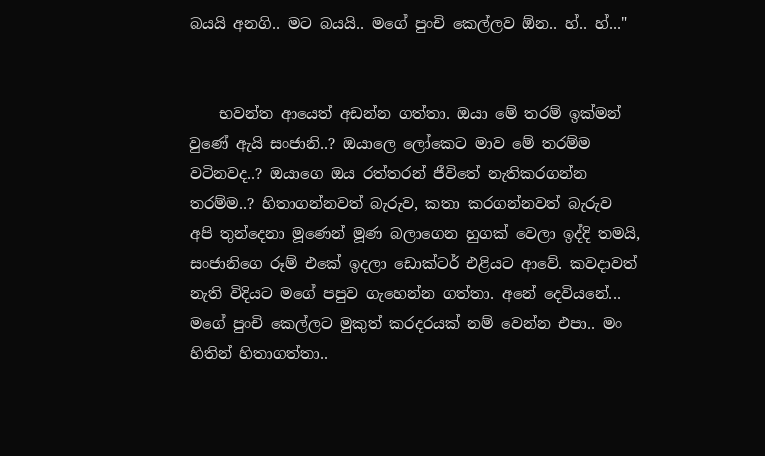බයයි අනගි.. මට බයයි.. මගේ පුංචි කෙල්ලව ඕන.. හ්.. හ්..."


    භවන්ත ආයෙත් අඩන්න ගත්තා. ඔයා මේ තරම් ඉක්මන් වුණේ ඇයි සංජානි..? ඔයාලෙ ලෝකෙට මාව මේ තරම්ම වටිනවද..? ඔයාගෙ ඔය රත්තරන් ජීවිතේ නැතිකරගන්න තරම්ම..? හිතාගන්නවත් බැරුව, කතා කරගන්නවත් බැරුව අපි තුන්දෙනා මූණෙන් මූණ බලාගෙන හුගක් වෙලා ඉද්දි තමයි, සංජානිගෙ රූම් එකේ ඉදලා ඩොක්ටර් එළියට ආවේ. කවදාවත් නැති විදියට මගේ පපුව ගැහෙන්න ගත්තා. අනේ දෙවියනේ... මගේ පුංචි කෙල්ලට මුකුත් කරදරයක් නම් වෙන්න එපා.. මං හිතින් හිතාගත්තා..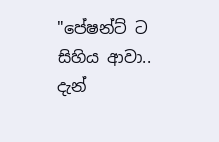"පේෂන්ට් ට සිහිය ආවා.. දැන්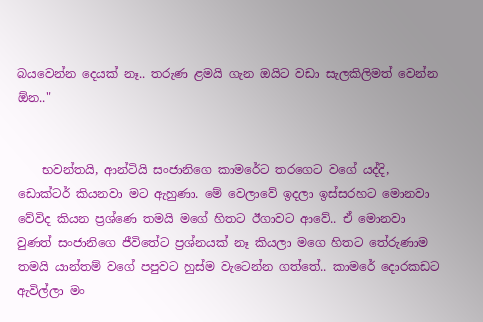බයවෙන්න දෙයක් නෑ.. තරුණ ළමයි ගැන ඔයිට වඩා සැලකිලිමත් වෙන්න ඕන.."


    භවන්තයි, ආන්ටියි සංජානිගෙ කාමරේට තරගෙට වගේ යද්දි, ඩොක්ටර් කියනවා මට ඇහුණා. මේ වෙලාවේ ඉදලා ඉස්සරහට මොනවා වේවිද කියන ප්‍රශ්ණෙ තමයි මගේ හිතට ඊගාවට ආවේ.. ඒ මොනවා වුණත් සංජානිගෙ ජීවිතේට ප්‍රශ්නයක් නෑ කියලා මගෙ හිතට තේරුණාම තමයි යාන්තම් වගේ පපුවට හුස්ම වැටෙන්න ගත්තේ.. කාමරේ දොරකඩට ඇවිල්ලා මං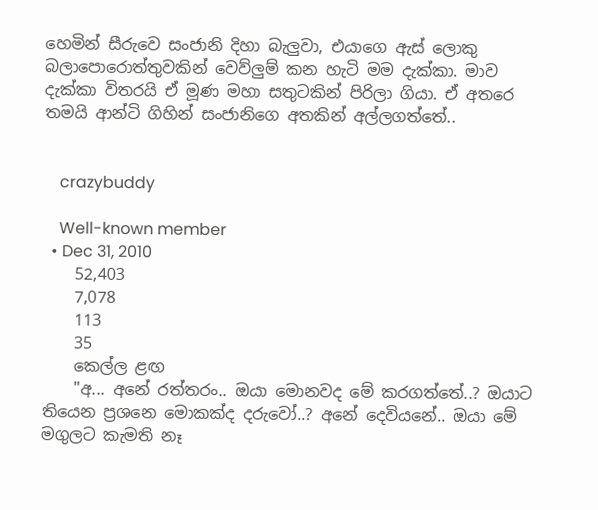හෙමින් සීරුවෙ සංජානි දිහා බැලුවා, එයාගෙ ඇස් ලොකු බලාපොරොත්තුවකින් වෙව්ලුම් කන හැටි මම දැක්කා. මාව දැක්කා විතරයි ඒ මූණ මහා සතුටකින් පිරිලා ගියා. ඒ අතරෙ තමයි ආන්ටි ගිහින් සංජානිගෙ අතකින් අල්ලගත්තේ..


    crazybuddy

    Well-known member
  • Dec 31, 2010
    52,403
    7,078
    113
    35
    කෙල්ල ළඟ
    "අ... අනේ රත්තරං.. ඔයා මොනවද මේ කරගත්තේ..? ඔයාට තියෙන ප්‍රශනෙ මොකක්ද දරුවෝ..? අනේ දෙවියනේ.. ඔයා මේ මගුලට කැමති නෑ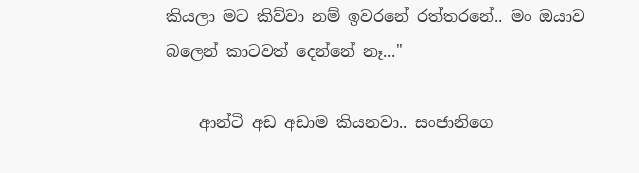කියලා මට කිව්වා නම් ඉවරනේ රත්තරනේ.. මං ඔයාව බලෙන් කාටවත් දෙන්නේ නෑ..."

    ආන්ටි අඩ අඩාම කියනවා.. සංජානිගෙ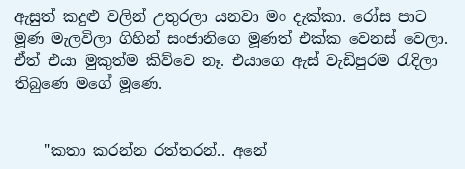ඇසුත් කදුළු වලින් උතුරලා යනවා මං දැක්කා. රෝස පාට මූණ මැලවිලා ගිහින් සංජානිගෙ මූණත් එක්ක වෙනස් වෙලා. ඒත් එයා මුකුත්ම කිව්වෙ නෑ. එයාගෙ ඇස් වැඩිපුරම රැදිලා තිබුණෙ මගේ මූණෙ.


    "කතා කරන්න රත්තරන්.. අනේ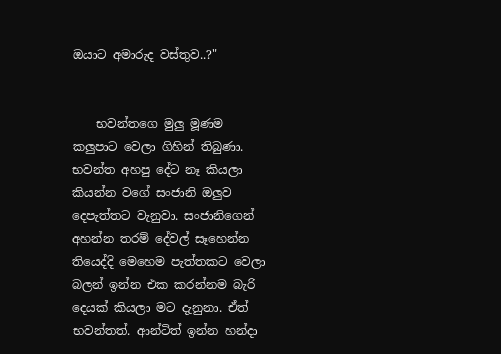ඔයාට අමාරුද වස්තුව..?"


    භවන්තගෙ මුලු මූණම කලුපාට වෙලා ගිහින් තිබුණා. භවන්ත අහපු දේට නෑ කියලා කියන්න වගේ සංජානි ඔලුව දෙපැත්තට වැනුවා. සංජානිගෙන් අහන්න තරම් දේවල් සෑහෙන්න තියෙද්දි මෙහෙම පැත්තකට වෙලා බලන් ඉන්න එක කරන්නම බැරි දෙයක් කියලා මට දැනුනා. ඒත් භවන්තත්. ආන්ටිත් ඉන්න හන්දා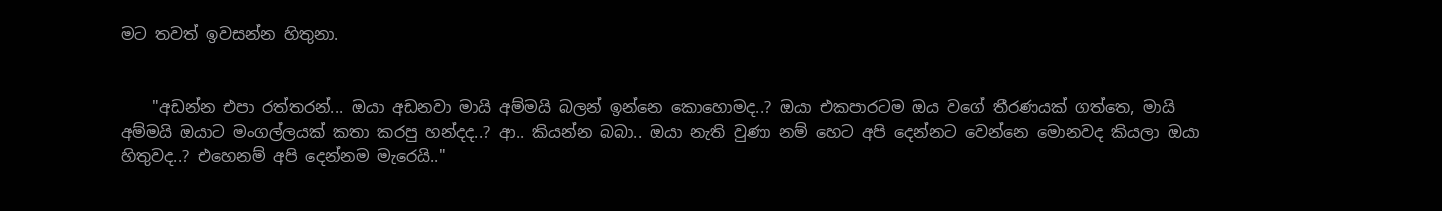මට තවත් ඉවසන්න හිතුනා.


    "අඩන්න එපා රත්තරන්... ඔයා අඩනවා මායි අම්මයි බලන් ඉන්නෙ කොහොමද..? ඔයා එකපාරටම ඔය වගේ තීරණයක් ගත්තෙ, මායි අම්මයි ඔයාට මංගල්ලයක් කතා කරපු හන්දද..? ආ.. කියන්න බබා.. ඔයා නැති වුණා නම් හෙට අපි දෙන්නට වෙන්නෙ මොනවද කියලා ඔයා හිතුවද..? එහෙනම් අපි දෙන්නම මැරෙයි.."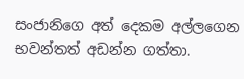සංජානිගෙ අත් දෙකම අල්ලගෙන භවන්තත් අඩන්න ගත්තා.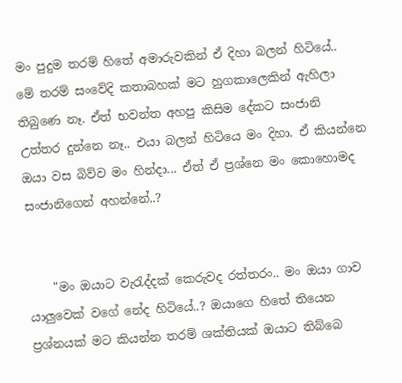මං පුදුම තරම් හිතේ අමාරුවකින් ඒ දිහා බලන් හිටියේ.. මේ තරම් සංවේදි කතාබහක් මට හුගකාලෙකින් ඇහිලා තිබුණෙ නෑ. ඒත් භවන්ත අහපු කිසිම දේකට සංජානි උත්තර දුන්නෙ නෑ.. එයා බලන් හිටියෙ මං දිහා. ඒ කියන්නෙ ඔයා වස බිව්ව මං හින්දා... ඒත් ඒ ප්‍රශ්නෙ මං කොහොමද සංජානිගෙන් අහන්නේ..?


    "මං ඔයාට වැරැද්දක් කෙරුවද රත්තරං.. මං ඔයා ගාව යාලුවෙක් වගේ නේද හිටියේ..? ඔයාගෙ හිතේ තියෙන ප්‍රශ්නයක් මට කියන්න තරම් ශක්තියක් ඔයාට තිබ්බෙ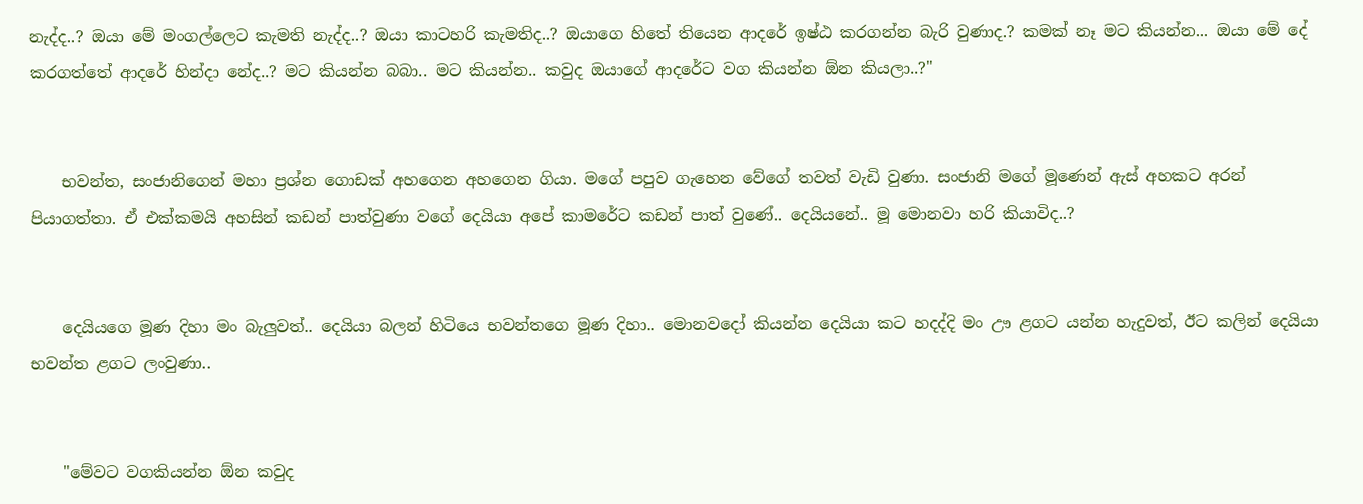නැද්ද..? ඔයා මේ මංගල්ලෙට කැමති නැද්ද..? ඔයා කාටහරි කැමතිද..? ඔයාගෙ හිතේ තියෙන ආදරේ ඉෂ්ඨ කරගන්න බැරි වුණාද.? කමක් නෑ මට කියන්න... ඔයා මේ දේ කරගත්තේ ආදරේ හින්දා නේද..? මට කියන්න බබා.. මට කියන්න.. කවුද ඔයාගේ ආදරේට වග කියන්න ඕන කියලා..?"


    භවන්ත, සංජානිගෙන් මහා ප්‍රශ්න ගොඩක් අහගෙන අහගෙන ගියා. මගේ පපුව ගැහෙන වේගේ තවත් වැඩි වුණා. සංජානි මගේ මූණෙන් ඇස් අහකට අරන් පියාගත්තා. ඒ එක්කමයි අහසින් කඩන් පාත්වුණා වගේ දෙයියා අපේ කාමරේට කඩන් පාත් වුණේ.. දෙයියනේ.. මූ මොනවා හරි කියාවිද..?


    දෙයියගෙ මූණ දිහා මං බැලුවත්.. දෙයියා බලන් හිටියෙ භවන්තගෙ මූණ දිහා.. මොනවදෝ කියන්න දෙයියා කට හදද්දි මං ඌ ළගට යන්න හැදුවත්, ඊට කලින් දෙයියා භවන්ත ළගට ලංවුණා..


    "මේවට වගකියන්න ඕන කවුද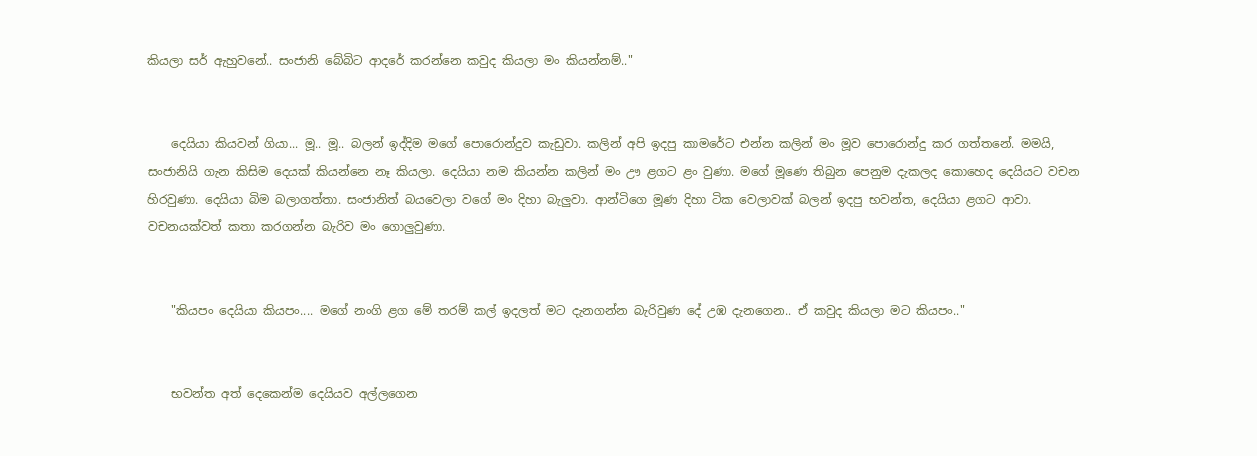කියලා සර් ඇහුවනේ.. සංජානි බේබිට ආදරේ කරන්නෙ කවුද කියලා මං කියන්නම්.."


    දෙයියා කියවන් ගියා... මූ.. මූ.. බලන් ඉද්දිම මගේ පොරොන්දුව කැඩුවා. කලින් අපි ඉදපු කාමරේට එන්න කලින් මං මූව පොරොන්දු කර ගත්තනේ. මමයි, සංජානියි ගැන කිසිම දෙයක් කියන්නෙ නෑ කියලා. දෙයියා නම කියන්න කලින් මං ඌ ළගට ළං වුණා. මගේ මූණෙ තිබුන පෙනුම දැකලද කොහෙද දෙයියට වචන හිරවුණා. දෙයියා බිම බලාගත්තා. සංජානිත් බයවෙලා වගේ මං දිහා බැලුවා. ආන්ටිගෙ මූණ දිහා ටික වෙලාවක් බලන් ඉදපු භවන්ත, දෙයියා ළගට ආවා. වචනයක්වත් කතා කරගන්න බැරිව මං ගොලුවුණා.


    "කියපං දෙයියා කියපං.... මගේ නංගි ළග මේ තරම් කල් ඉදලත් මට දැනගන්න බැරිවුණ දේ උඹ දැනගෙන.. ඒ කවුද කියලා මට කියපං.."


    භවන්ත අත් දෙකෙන්ම දෙයියව අල්ලගෙන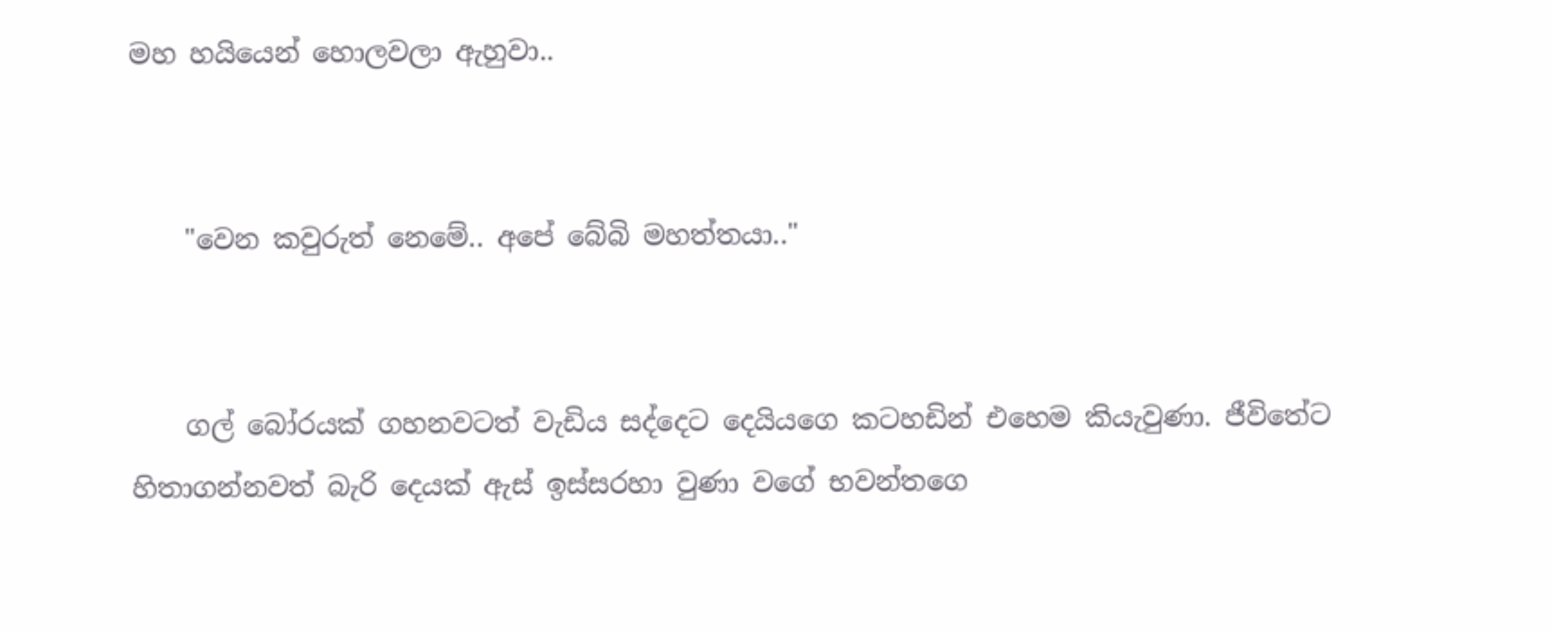මහ හයියෙන් හොලවලා ඇහුවා..


    "වෙන කවුරුත් නෙමේ.. අපේ බේබි මහත්තයා.."


    ගල් බෝරයක් ගහනවටත් වැඩිය සද්දෙට දෙයියගෙ කටහඩින් එහෙම කියැවුණා. ජීවිතේට හිතාගන්නවත් බැරි දෙයක් ඇස් ඉස්සරහා වුණා වගේ භවන්තගෙ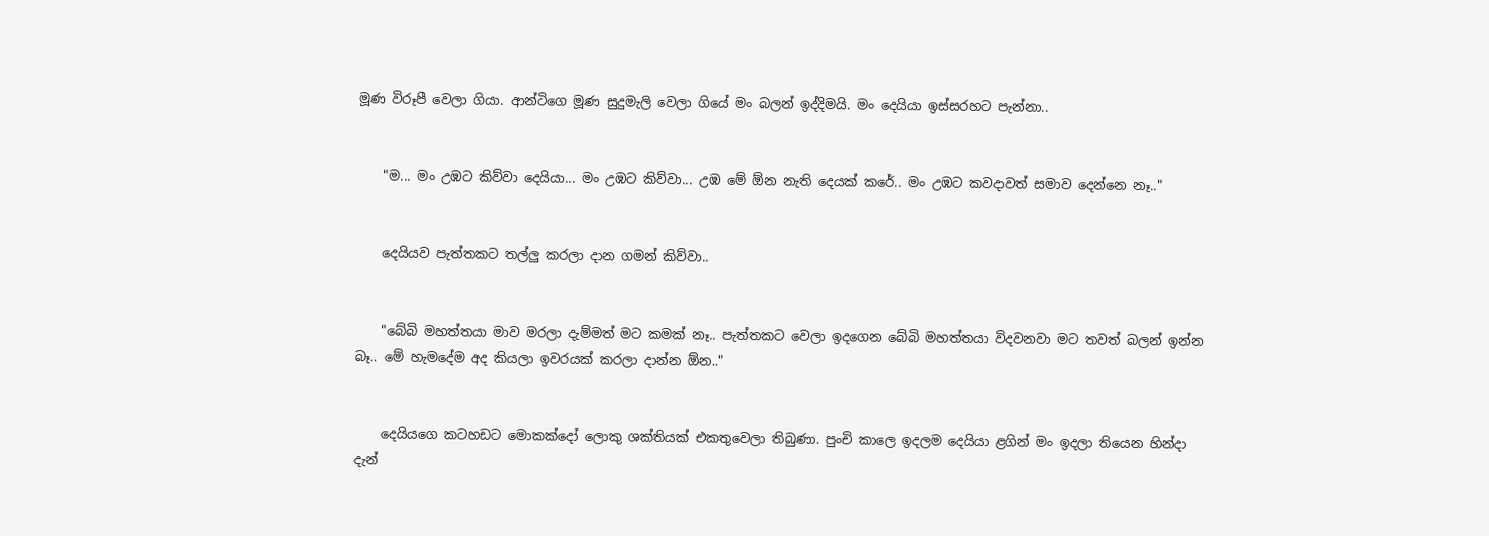මූණ විරූපී වෙලා ගියා. ආන්ටිගෙ මූණ සුදුමැලි වෙලා ගියේ මං බලන් ඉද්දිමයි. මං දෙයියා ඉස්සරහට පැන්නා..


    "ම... මං උඹට කිව්වා දෙයියා... මං උඹට කිව්වා... උඹ මේ ඕන නැති දෙයක් කරේ.. මං උඹට කවදාවත් සමාව දෙන්නෙ නෑ.."


    දෙයියව පැත්තකට තල්ලු කරලා දාන ගමන් කිව්වා..


    "බේබි මහත්තයා මාව මරලා දැම්මත් මට කමක් නෑ.. පැත්තකට වෙලා ඉදගෙන බේබි මහත්තයා විදවනවා මට තවත් බලන් ඉන්න බෑ.. මේ හැමදේම අද කියලා ඉවරයක් කරලා දාන්න ඕන.."


    දෙයියගෙ කටහඩට මොකක්දෝ ලොකු ශක්තියක් එකතුවෙලා තිබුණා. පුංචි කාලෙ ඉදලම දෙයියා ළගින් මං ඉදලා තියෙන හින්දා දැන්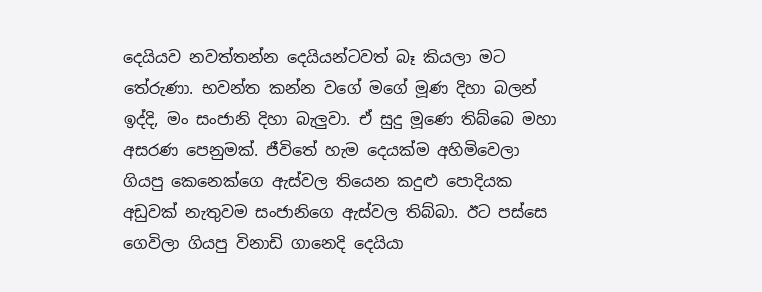දෙයියව නවත්තන්න දෙයියන්ටවත් බෑ කියලා මට තේරුණා. භවන්ත කන්න වගේ මගේ මූණ දිහා බලන් ඉද්දි, මං සංජානි දිහා බැලුවා. ඒ සුදු මූණෙ තිබ්බෙ මහා අසරණ පෙනුමක්. ජීවිතේ හැම දෙයක්ම අහිමිවෙලා ගියපු කෙනෙක්ගෙ ඇස්වල තියෙන කදුළු පොදියක අඩුවක් නැතුවම සංජානිගෙ ඇස්වල තිබ්බා. ඊට පස්සෙ ගෙවිලා ගියපු විනාඩි ගානෙදි දෙයියා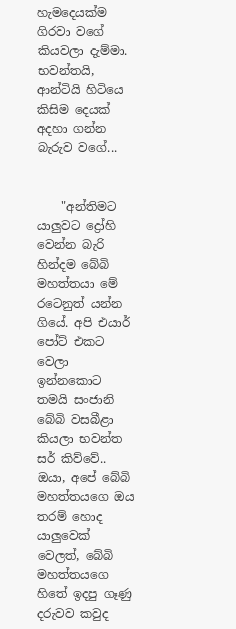හැමදෙයක්ම ගිරවා වගේ කියවලා දැම්මා. භවන්තයි, ආන්ටියි හිටියෙ කිසිම දෙයක් අදහා ගන්න බැරුව වගේ...


    "අන්තිමට යාලුවට ද්‍රෝහි වෙන්න බැරි හින්දම බේබි මහත්තයා මේ රටෙනුත් යන්න ගියේ. අපි එයාර් පෝට් එකට වෙලා ඉන්නකොට තමයි සංජානි බේබි වසබීළා කියලා භවන්ත සර් කිව්වේ.. ඔයා, අපේ බේබි මහත්තයගෙ ඔය තරම් හොද යාලුවෙක් වෙලත්, බේබි මහත්තයගෙ හිතේ ඉදපු ගෑණු දරුවව කවුද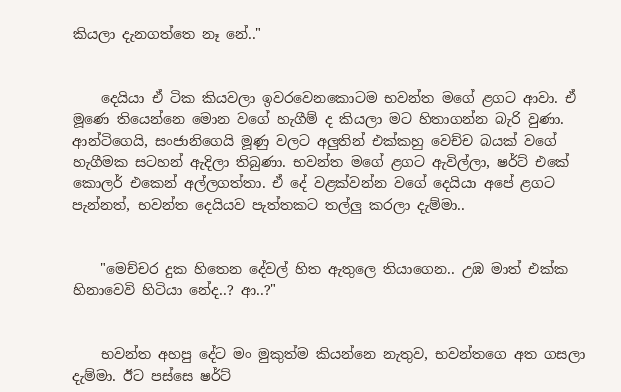කියලා දැනගත්තෙ නෑ නේ.."


    දෙයියා ඒ ටික කියවලා ඉවරවෙනකොටම භවන්ත මගේ ළගට ආවා. ඒ මූණෙ තියෙන්නෙ මොන වගේ හැගීම් ද කියලා මට හිතාගන්න බැරි වුණා. ආන්ටිගෙයි, සංජානිගෙයි මූණු වලට අලුතින් එක්කහු වෙච්ච බයක් වගේ හැගීමක සටහන් ඇදිලා තිබුණා. භවන්ත මගේ ළගට ඇවිල්ලා, ෂර්ට් එකේ කොලර් එකෙන් අල්ලගත්තා. ඒ දේ වළක්වන්න වගේ දෙයියා අපේ ළගට පැන්නත්, භවන්ත දෙයියව පැත්තකට තල්ලු කරලා දැම්මා..


    "මෙච්චර දුක හිතෙන දේවල් හිත ඇතුලෙ තියාගෙන.. උඹ මාත් එක්ක හිනාවෙවි හිටියා නේද..? ආ..?"


    භවන්ත අහපු දේට මං මුකුත්ම කියන්නෙ නැතුව, භවන්තගෙ අත ගසලා දැම්මා. ඊට පස්සෙ ෂර්ට්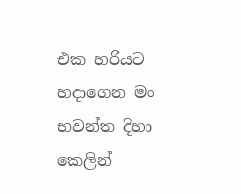එක හරියට හදාගෙන මං භවන්ත දිහා කෙලින්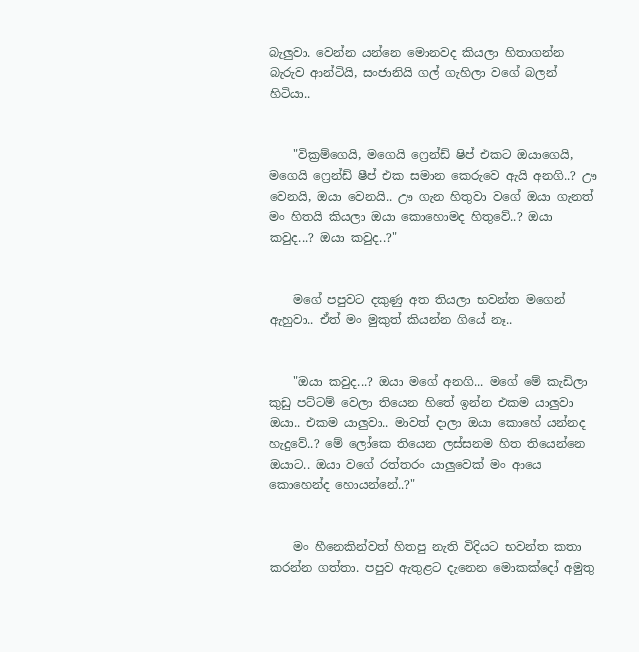බැලුවා. වෙන්න යන්නෙ මොනවද කියලා හිතාගන්න බැරුව ආන්ටියි, සංජානියි ගල් ගැහිලා වගේ බලන් හිටියා..


    "වික්‍රම්ගෙයි, මගෙයි ෆ්‍රෙන්ඩ් ෂිප් එකට ඔයාගෙයි, මගෙයි ෆ්‍රෙන්ඩ් ෂීප් එක සමාන කෙරුවෙ ඇයි අනගි..? ඌ වෙනයි, ඔයා වෙනයි.. ඌ ගැන හිතුවා වගේ ඔයා ගැනත් මං හිතයි කියලා ඔයා කොහොමද හිතුවේ..? ඔයා කවුද...? ඔයා කවුද..?"


    මගේ පපුවට දකුණු අත තියලා භවන්ත මගෙන් ඇහුවා.. ඒත් මං මුකුත් කියන්න ගියේ නෑ..


    "ඔයා කවුද...? ඔයා මගේ අනගි... මගේ මේ කැඩිලා කුඩු පට්ටම් වෙලා තියෙන හිතේ ඉන්න එකම යාලුවා ඔයා.. එකම යාලුවා.. මාවත් දාලා ඔයා කොහේ යන්නද හැදුවේ..? මේ ලෝකෙ තියෙන ලස්සනම හිත තියෙන්නෙ ඔයාට.. ඔයා වගේ රත්තරං යාලුවෙක් මං ආයෙ කොහෙන්ද හොයන්නේ..?"


    මං හීනෙකින්වත් හිතපු නැති විදියට භවන්ත කතා කරන්න ගත්තා. පපුව ඇතුළට දැනෙන මොකක්දෝ අමුතු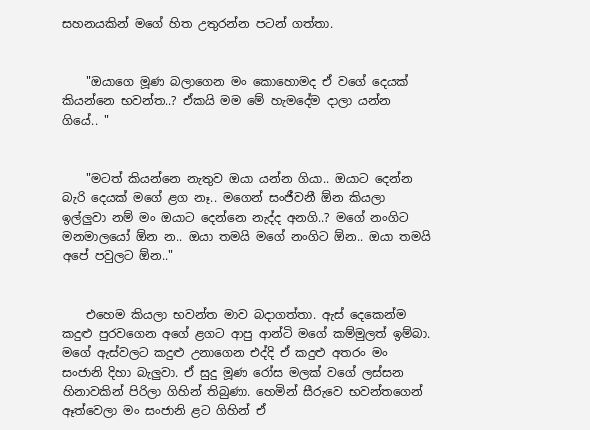සහනයකින් මගේ හිත උතුරන්න පටන් ගත්තා.


    "ඔයාගෙ මූණ බලාගෙන මං කොහොමද ඒ වගේ දෙයක් කියන්නෙ භවන්ත..? ඒකයි මම මේ හැමදේම දාලා යන්න ගියේ.. "


    "මටත් කියන්නෙ නැතුව ඔයා යන්න ගියා.. ඔයාට දෙන්න බැරි දෙයක් මගේ ළග නෑ.. මගෙන් සංජීවනී ඕන කියලා ඉල්ලුවා නම් මං ඔයාට දෙන්නෙ නැද්ද අනගි..? මගේ නංගිට මනමාලයෝ ඕන න.. ඔයා තමයි මගේ නංගිට ඕන.. ඔයා තමයි අපේ පවුලට ඕන.."


    එහෙම කියලා භවන්ත මාව බදාගත්තා. ඇස් දෙකෙන්ම කදුළු පුරවගෙන අගේ ළගට ආපු ආන්ටි මගේ කම්මුලත් ඉම්බා. මගේ ඇස්වලට කදුළු උනාගෙන එද්දි ඒ කදුළු අතරං මං සංජානි දිහා බැලුවා. ඒ සුදු මූණ රෝස මලක් වගේ ලස්සන හිනාවකින් පිරිලා ගිහින් තිබුණා. හෙමින් සීරුවෙ භවන්තගෙන් ඈත්වෙලා මං සංජානි ළට ගිහින් ඒ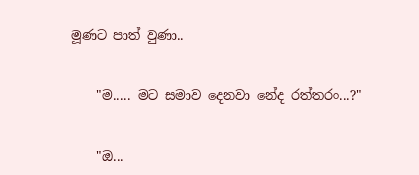මූණට පාත් වුණා..


    "ම..... මට සමාව දෙනවා නේද රත්තරං...?"


    "ඔ...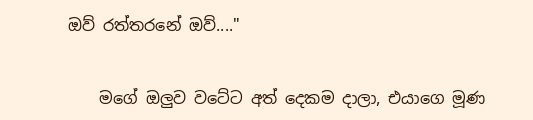ඔව් රත්තරනේ ඔව්...."


    මගේ ඔලුව වටේට අත් දෙකම දාලා, එයාගෙ මූණ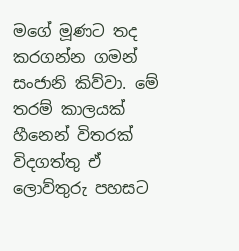මගේ මූණට තද කරගන්න ගමන් සංජානි කිව්වා. මේ තරම් කාලයක් හීනෙන් විතරක් විදගත්තු ඒ ලොව්තුරු පහසට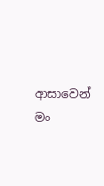ආසාවෙන් මං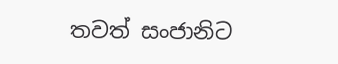තවත් සංජානිට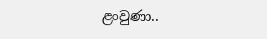ළංවුණා..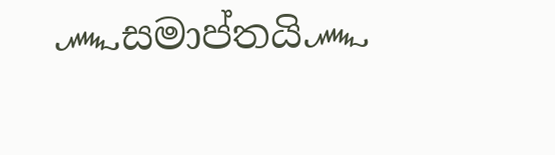෴සමාප්තයි෴